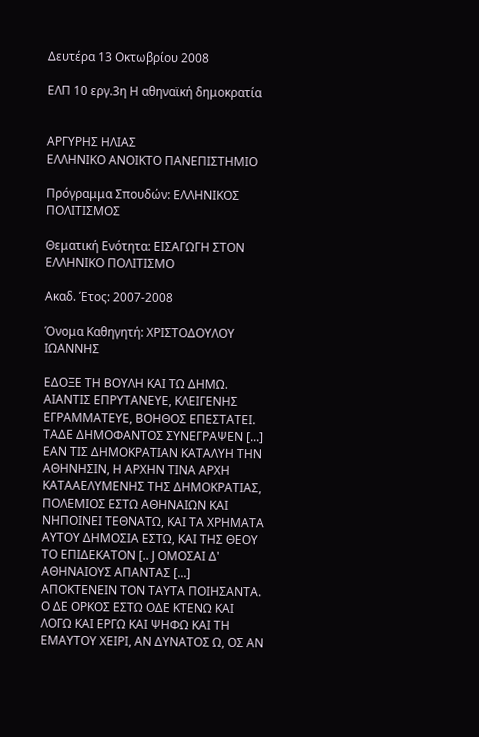Δευτέρα 13 Οκτωβρίου 2008

ΕΛΠ 10 εργ.3η Η αθηναϊκή δημοκρατία


ΑΡΓΥΡΗΣ ΗΛΙΑΣ
ΕΛΛΗΝΙΚΟ ΑΝΟΙΚΤΟ ΠΑΝΕΠΙΣΤΗΜΙΟ

Πρόγραμμα Σπουδών: ΕΛΛΗΝΙΚΟΣ ΠΟΛΙΤΙΣΜΟΣ

Θεματική Ενότητα: ΕΙΣΑΓΩΓΗ ΣΤΟΝ ΕΛΛΗΝΙΚΟ ΠΟΛΙΤΙΣΜΟ

Ακαδ. Έτος: 2007-2008

Όνομα Καθηγητή: ΧΡΙΣΤΟΔΟΥΛΟΥ ΙΩΑΝΝΗΣ

ΕΔΟΞΕ ΤΗ ΒΟΥΛΗ ΚΑΙ ΤΩ ΔΗΜΩ. ΑΙΑΝΤΙΣ ΕΠΡΥΤΑΝΕΥΕ, ΚΛΕΙΓΕΝΗΣ ΕΓΡΑΜΜΑΤΕΥΕ, ΒΟΗΘΟΣ ΕΠΕΣΤΑΤΕΙ. ΤΑΔΕ ΔΗΜΟΦΑΝΤΟΣ ΣΥΝΕΓΡΑΨΕΝ [...] ΕΑΝ ΤΙΣ ΔΗΜΟΚΡΑΤΙΑΝ ΚΑΤΑΛΥΗ ΤΗΝ ΑΘΗΝΗΣΙΝ, Η ΑΡΧΗΝ ΤΙΝΑ ΑΡΧΗ ΚΑΤΑΑΕΛΥΜΕΝΗΣ ΤΗΣ ΔΗΜΟΚΡΑΤΙΑΣ, ΠΟΛΕΜΙΟΣ ΕΣΤΩ ΑΘΗΝΑΙΩΝ ΚΑΙ ΝΗΠΟΙΝΕΙ ΤΕΘΝΑΤΩ, ΚΑΙ ΤΑ ΧΡΗΜΑΤΑ ΑΥΤΟΥ ΔΗΜΟΣΙΑ ΕΣΤΩ, ΚΑΙ ΤΗΣ ΘΕΟΥ ΤΟ ΕΠΙΔΕΚΑΤΟΝ [.. J ΟΜΟΣΑΙ Δ' ΑΘΗΝΑΙΟΥΣ ΑΠΑΝΤΑΣ [...] ΑΠΟΚΤΕΝΕΙΝ ΤΟΝ ΤΑΥΤΑ ΠΟΙΗΣΑΝΤΑ. Ο ΔΕ ΟΡΚΟΣ ΕΣΤΩ ΟΔΕ ΚΤΕΝΩ ΚΑΙ ΛΟΓΩ ΚΑΙ ΕΡΓΩ ΚΑΙ ΨΗΦΩ ΚΑΙ ΤΗ ΕΜΑΥΤΟΥ ΧΕΙΡΙ, ΑΝ ΔΥΝΑΤΟΣ Ω, ΟΣ ΑΝ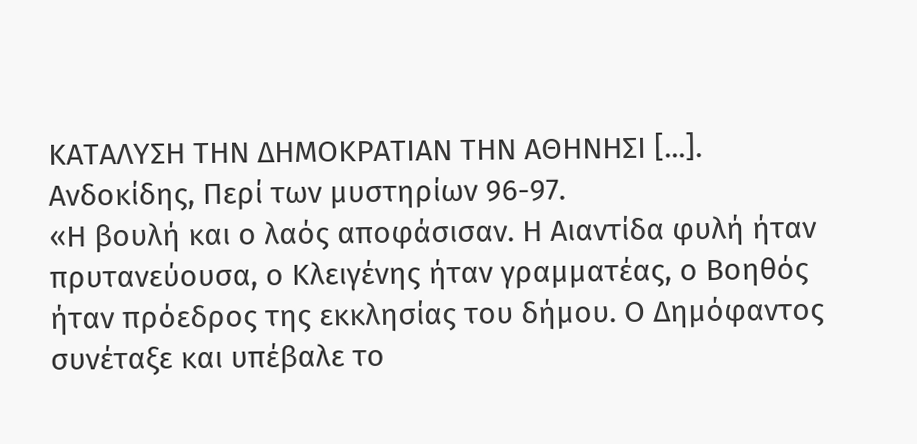ΚΑΤΑΛΥΣΗ ΤΗΝ ΔΗΜΟΚΡΑΤΙΑΝ ΤΗΝ ΑΘΗΝΗΣΙ [...].
Ανδοκίδης, Περί των μυστηρίων 96-97.
«Η βουλή και ο λαός αποφάσισαν. Η Αιαντίδα φυλή ήταν πρυτανεύουσα, ο Κλειγένης ήταν γραμματέας, ο Βοηθός ήταν πρόεδρος της εκκλησίας του δήμου. Ο Δημόφαντος συνέταξε και υπέβαλε το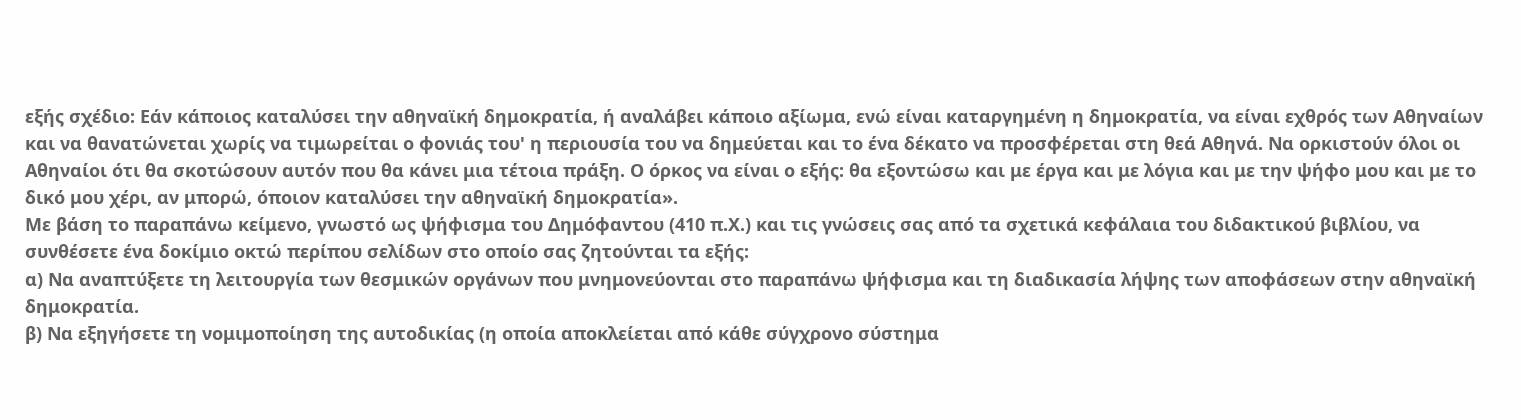εξής σχέδιο: Εάν κάποιος καταλύσει την αθηναϊκή δημοκρατία, ή αναλάβει κάποιο αξίωμα, ενώ είναι καταργημένη η δημοκρατία, να είναι εχθρός των Αθηναίων και να θανατώνεται χωρίς να τιμωρείται ο φονιάς του' η περιουσία του να δημεύεται και το ένα δέκατο να προσφέρεται στη θεά Αθηνά. Να ορκιστούν όλοι οι Αθηναίοι ότι θα σκοτώσουν αυτόν που θα κάνει μια τέτοια πράξη. Ο όρκος να είναι ο εξής: θα εξοντώσω και με έργα και με λόγια και με την ψήφο μου και με το δικό μου χέρι, αν μπορώ, όποιον καταλύσει την αθηναϊκή δημοκρατία».
Με βάση το παραπάνω κείμενο, γνωστό ως ψήφισμα του Δημόφαντου (410 π.Χ.) και τις γνώσεις σας από τα σχετικά κεφάλαια του διδακτικού βιβλίου, να συνθέσετε ένα δοκίμιο οκτώ περίπου σελίδων στο οποίο σας ζητούνται τα εξής:
α) Να αναπτύξετε τη λειτουργία των θεσμικών οργάνων που μνημονεύονται στο παραπάνω ψήφισμα και τη διαδικασία λήψης των αποφάσεων στην αθηναϊκή δημοκρατία.
β) Να εξηγήσετε τη νομιμοποίηση της αυτοδικίας (η οποία αποκλείεται από κάθε σύγχρονο σύστημα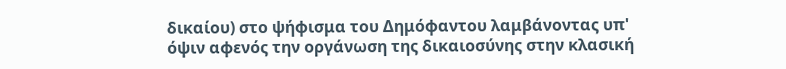δικαίου) στο ψήφισμα του Δημόφαντου λαμβάνοντας υπ' όψιν αφενός την οργάνωση της δικαιοσύνης στην κλασική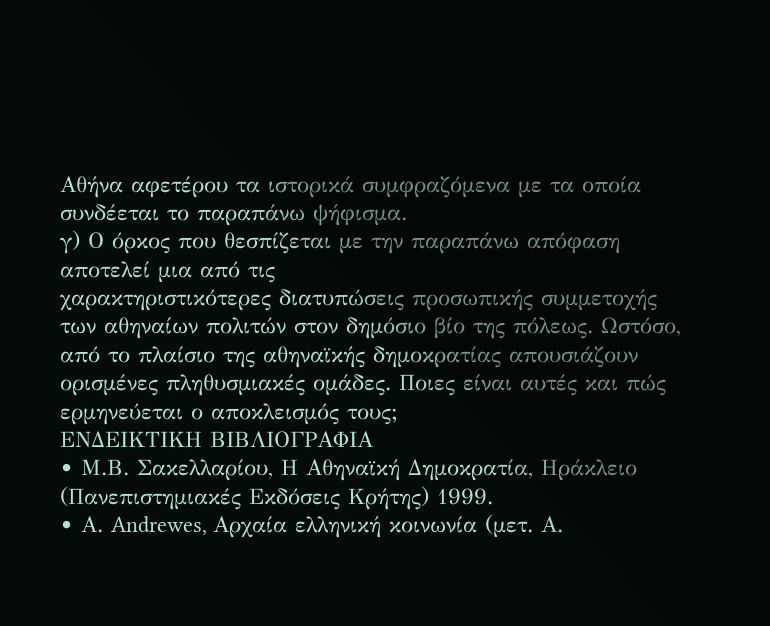Αθήνα αφετέρου τα ιστορικά συμφραζόμενα με τα οποία συνδέεται το παραπάνω ψήφισμα.
γ) Ο όρκος που θεσπίζεται με την παραπάνω απόφαση αποτελεί μια από τις
χαρακτηριστικότερες διατυπώσεις προσωπικής συμμετοχής των αθηναίων πολιτών στον δημόσιο βίο της πόλεως. Ωστόσο, από το πλαίσιο της αθηναϊκής δημοκρατίας απουσιάζουν ορισμένες πληθυσμιακές ομάδες. Ποιες είναι αυτές και πώς ερμηνεύεται ο αποκλεισμός τους;
ΕΝΔΕΙΚΤΙΚΗ ΒΙΒΛΙΟΓΡΑΦΙΑ
• Μ.Β. Σακελλαρίου, Η Αθηναϊκή Δημοκρατία, Ηράκλειο (Πανεπιστημιακές Εκδόσεις Κρήτης) 1999.
• Α. Andrewes, Αρχαία ελληνική κοινωνία (μετ. Α.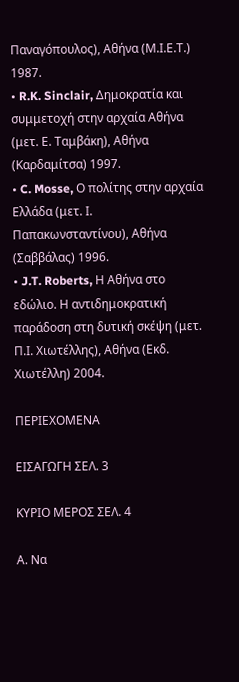Παναγόπουλος), Αθήνα (Μ.Ι.Ε.Τ.) 1987.
• R.K. Sinclair, Δημοκρατία και συμμετοχή στην αρχαία Αθήνα (μετ. Ε. Ταμβάκη), Αθήνα (Καρδαμίτσα) 1997.
• C. Mosse, Ο πολίτης στην αρχαία Ελλάδα (μετ. Ι. Παπακωνσταντίνου), Αθήνα (Σαββάλας) 1996.
• J.T. Roberts, Η Αθήνα στο εδώλιο. Η αντιδημοκρατική παράδοση στη δυτική σκέψη (μετ. Π.Ι. Χιωτέλλης), Αθήνα (Εκδ. Χιωτέλλη) 2004.

ΠΕΡΙΕΧΟΜΕΝΑ

ΕΙΣΑΓΩΓΗ ΣΕΛ. 3

ΚΥΡΙΟ ΜΕΡΟΣ ΣΕΛ. 4

Α. Να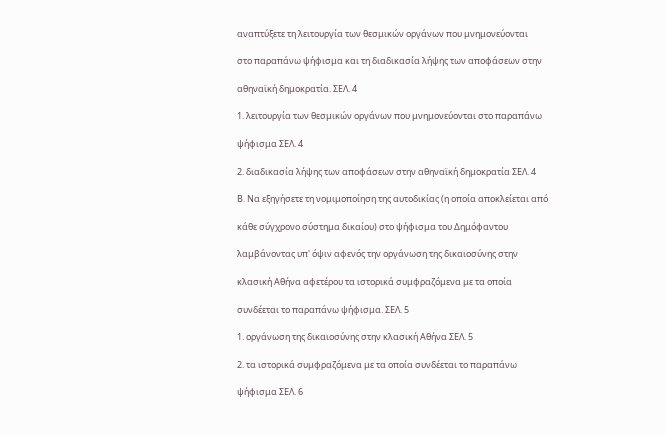αναπτύξετε τη λειτουργία των θεσμικών οργάνων που μνημονεύονται

στο παραπάνω ψήφισμα και τη διαδικασία λήψης των αποφάσεων στην

αθηναϊκή δημοκρατία. ΣΕΛ. 4

1. λειτουργία των θεσμικών οργάνων που μνημονεύονται στο παραπάνω

ψήφισμα ΣΕΛ. 4

2. διαδικασία λήψης των αποφάσεων στην αθηναϊκή δημοκρατία ΣΕΛ. 4

Β. Να εξηγήσετε τη νομιμοποίηση της αυτοδικίας (η οποία αποκλείεται από

κάθε σύγχρονο σύστημα δικαίου) στο ψήφισμα του Δημόφαντου

λαμβάνοντας υπ' όψιν αφενός την οργάνωση της δικαιοσύνης στην

κλασική Αθήνα αφετέρου τα ιστορικά συμφραζόμενα με τα οποία

συνδέεται το παραπάνω ψήφισμα. ΣΕΛ. 5

1. οργάνωση της δικαιοσύνης στην κλασική Αθήνα ΣΕΛ. 5

2. τα ιστορικά συμφραζόμενα με τα οποία συνδέεται το παραπάνω

ψήφισμα ΣΕΛ. 6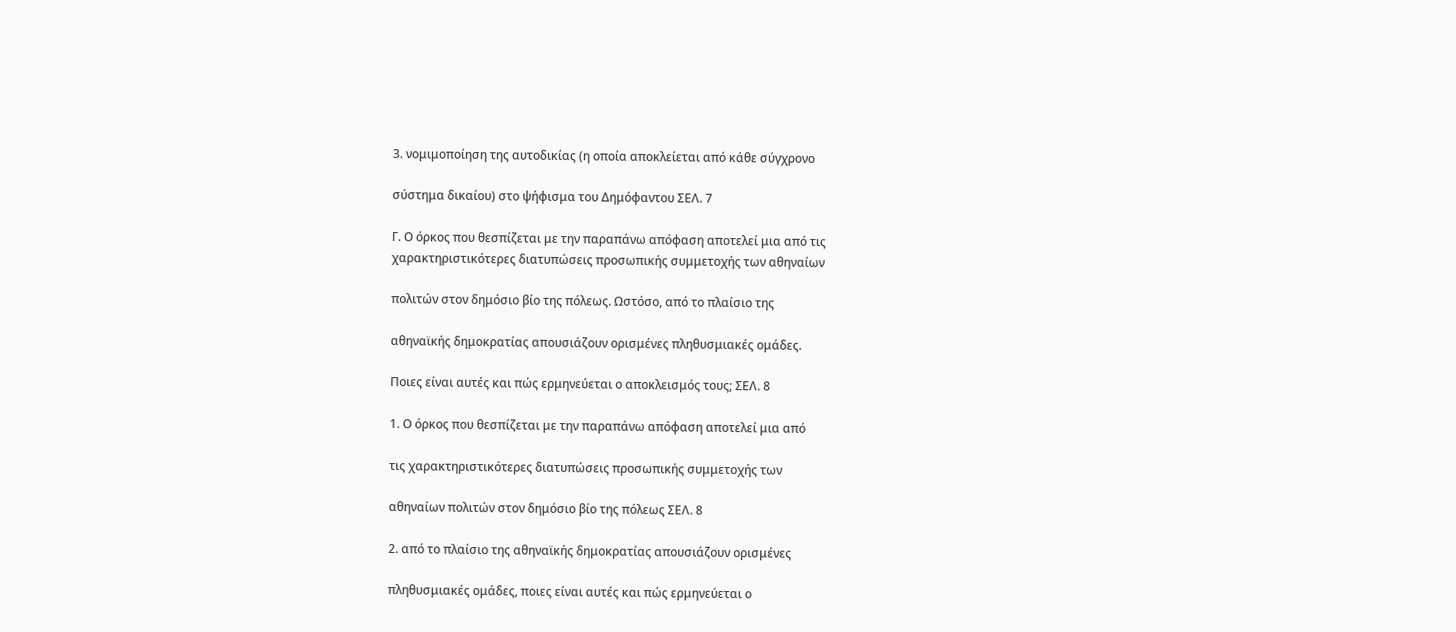3. νομιμοποίηση της αυτοδικίας (η οποία αποκλείεται από κάθε σύγχρονο

σύστημα δικαίου) στο ψήφισμα του Δημόφαντου ΣΕΛ. 7

Γ. Ο όρκος που θεσπίζεται με την παραπάνω απόφαση αποτελεί μια από τις
χαρακτηριστικότερες διατυπώσεις προσωπικής συμμετοχής των αθηναίων

πολιτών στον δημόσιο βίο της πόλεως. Ωστόσο, από το πλαίσιο της

αθηναϊκής δημοκρατίας απουσιάζουν ορισμένες πληθυσμιακές ομάδες.

Ποιες είναι αυτές και πώς ερμηνεύεται ο αποκλεισμός τους; ΣΕΛ. 8

1. Ο όρκος που θεσπίζεται με την παραπάνω απόφαση αποτελεί μια από

τις χαρακτηριστικότερες διατυπώσεις προσωπικής συμμετοχής των

αθηναίων πολιτών στον δημόσιο βίο της πόλεως ΣΕΛ. 8

2. από το πλαίσιο της αθηναϊκής δημοκρατίας απουσιάζουν ορισμένες

πληθυσμιακές ομάδες, ποιες είναι αυτές και πώς ερμηνεύεται ο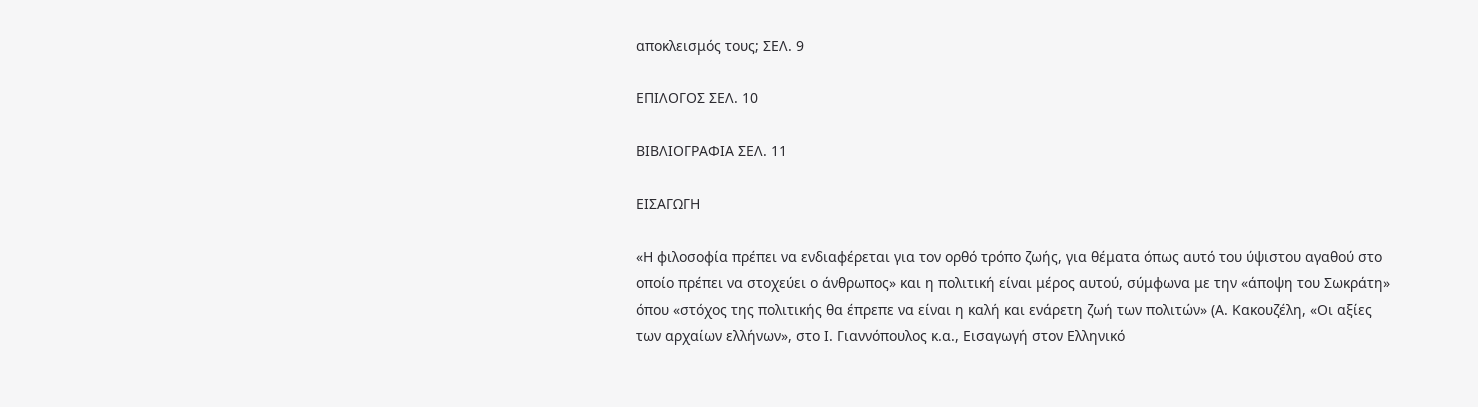αποκλεισμός τους; ΣΕΛ. 9

ΕΠΙΛΟΓΟΣ ΣΕΛ. 10

ΒΙΒΛΙΟΓΡΑΦΙΑ ΣΕΛ. 11

ΕΙΣΑΓΩΓΗ

«Η φιλοσοφία πρέπει να ενδιαφέρεται για τον ορθό τρόπο ζωής, για θέματα όπως αυτό του ύψιστου αγαθού στο οποίο πρέπει να στοχεύει ο άνθρωπος» και η πολιτική είναι μέρος αυτού, σύμφωνα με την «άποψη του Σωκράτη» όπου «στόχος της πολιτικής θα έπρεπε να είναι η καλή και ενάρετη ζωή των πολιτών» (Α. Κακουζέλη, «Οι αξίες των αρχαίων ελλήνων», στο Ι. Γιαννόπουλος κ.α., Εισαγωγή στον Ελληνικό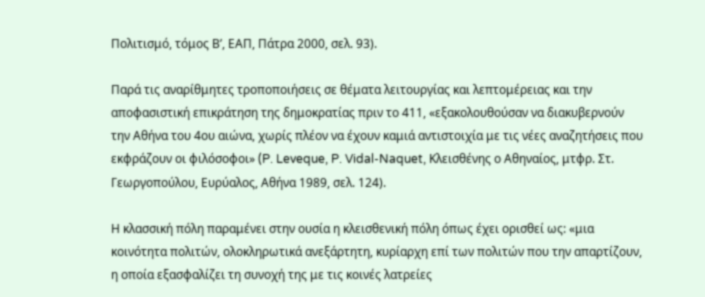Πολιτισμό, τόμος Β’, ΕΑΠ, Πάτρα 2000, σελ. 93).

Παρά τις αναρίθμητες τροποποιήσεις σε θέματα λειτουργίας και λεπτομέρειας και την αποφασιστική επικράτηση της δημοκρατίας πριν το 411, «εξακολουθούσαν να διακυβερνούν την Αθήνα του 4ου αιώνα, χωρίς πλέον να έχουν καμιά αντιστοιχία με τις νέες αναζητήσεις που εκφράζουν οι φιλόσοφοι» (P. Leveque, P. Vidal-Naquet, Κλεισθένης ο Αθηναίος, μτφρ. Στ. Γεωργοπούλου, Ευρύαλος, Αθήνα 1989, σελ. 124).

Η κλασσική πόλη παραμένει στην ουσία η κλεισθενική πόλη όπως έχει ορισθεί ως: «μια κοινότητα πολιτών, ολοκληρωτικά ανεξάρτητη, κυρίαρχη επί των πολιτών που την απαρτίζουν, η οποία εξασφαλίζει τη συνοχή της με τις κοινές λατρείες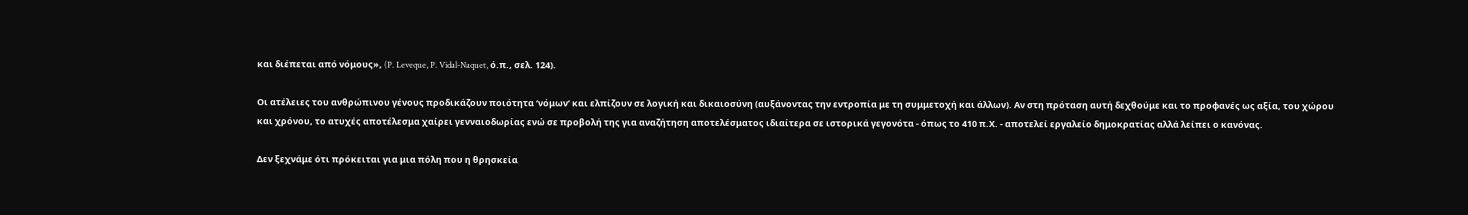και διέπεται από νόμους», (P. Leveque, P. Vidal-Naquet, ό.π., σελ. 124).

Οι ατέλειες του ανθρώπινου γένους προδικάζουν ποιότητα ‘νόμων’ και ελπίζουν σε λογική και δικαιοσύνη (αυξάνοντας την εντροπία με τη συμμετοχή και άλλων). Αν στη πρόταση αυτή δεχθούμε και το προφανές ως αξία, του χώρου και χρόνου, το ατυχές αποτέλεσμα χαίρει γενναιοδωρίας ενώ σε προβολή της για αναζήτηση αποτελέσματος ιδιαίτερα σε ιστορικά γεγονότα - όπως το 410 π.Χ. - αποτελεί εργαλείο δημοκρατίας αλλά λείπει ο κανόνας.

Δεν ξεχνάμε ότι πρόκειται για μια πόλη που η θρησκεία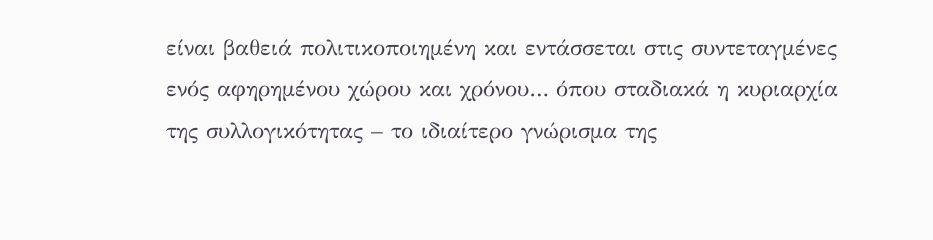είναι βαθειά πολιτικοποιημένη και εντάσσεται στις συντεταγμένες ενός αφηρημένου χώρου και χρόνου… όπου σταδιακά η κυριαρχία της συλλογικότητας – το ιδιαίτερο γνώρισμα της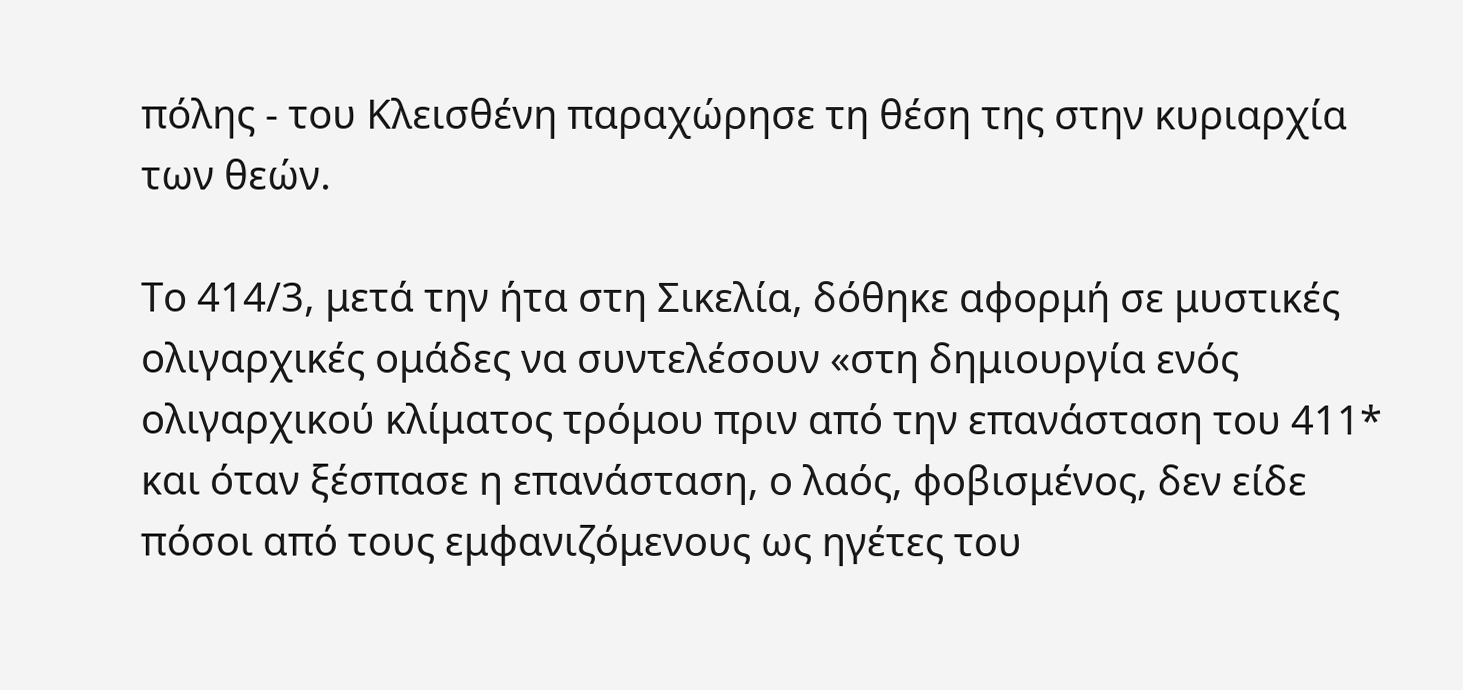πόλης - του Κλεισθένη παραχώρησε τη θέση της στην κυριαρχία των θεών.

Το 414/3, μετά την ήτα στη Σικελία, δόθηκε αφορμή σε μυστικές ολιγαρχικές ομάδες να συντελέσουν «στη δημιουργία ενός ολιγαρχικού κλίματος τρόμου πριν από την επανάσταση του 411* και όταν ξέσπασε η επανάσταση, ο λαός, φοβισμένος, δεν είδε πόσοι από τους εμφανιζόμενους ως ηγέτες του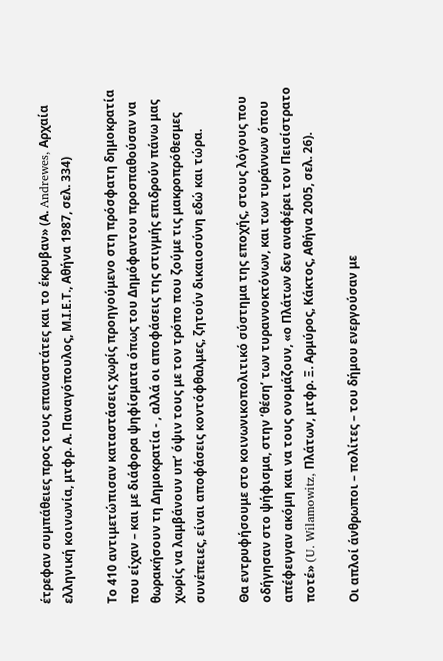έτρεφαν συμπάθειες προς τους επαναστάτες και το έκρυβαν» (Α. Andrewes, Αρχαία ελληνική κοινωνία, μτφρ. Α. Παναγόπουλος, Μ.Ι.Ε.Τ., Αθήνα 1987, σελ. 334)

Το 410 αντιμετώπισαν καταστάσεις χωρίς προηγούμενο στη πρόσφατη δημοκρατία που είχαν – και με διάφορα ψηφίσματα όπως του Δημόφαντου προσπαθούσαν να θωρακήσουν τη Δημοκρατία - , αλλά οι αποφάσεις της στιγμής επιδρούν πάνω μας χωρίς να λαμβάνουν υπ’ όψιν τους με τον τρόπο που ζούμε τις μακροπρόθεσμες συνέπειες, είναι αποφάσεις κοντόφθαλμες, ζητούν δικαιοσύνη εδώ και τώρα.

Θα εντρυφήσουμε στο κοινωνικοπολιτικό σύστημα της εποχής, στους λόγους που οδήγησαν στο ψήφισμα, στην ‘θέση’ των τυραννοκτόνων, και των τυράννων όπου απέφευγαν ακόμη και να τους ονομάζουν, «ο Πλάτων δεν αναφέρει τον Πεισίστρατο ποτέ» (U. Wilamowitz, Πλάτων, μτφρ. Ξ. Αρμύρος, Κάκτος, Αθήνα 2005, σελ. 26).

Οι απλοί άνθρωποι – πολίτες – του δήμου ενεργούσαν με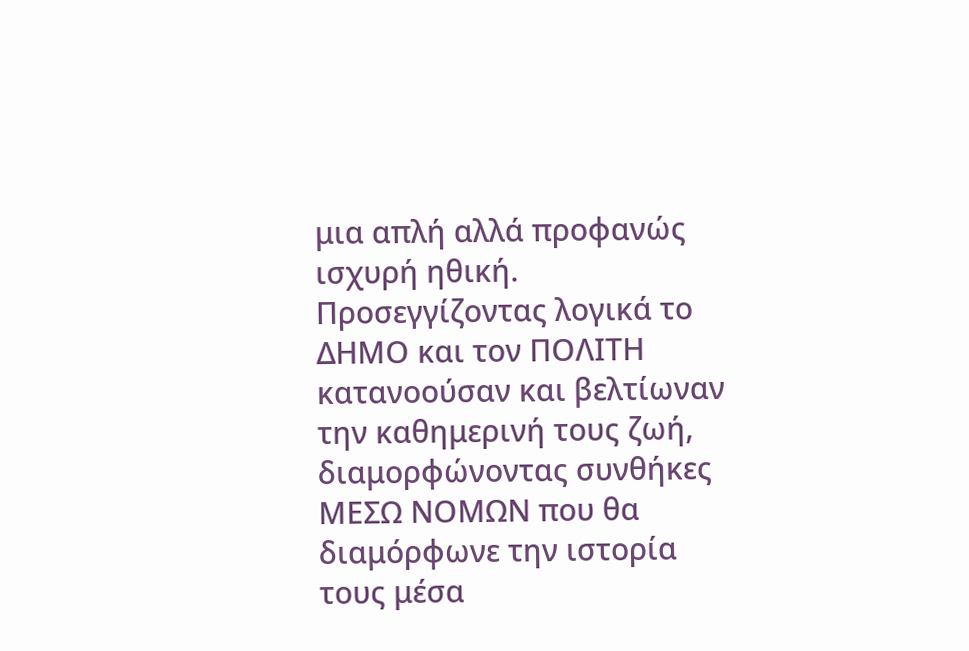μια απλή αλλά προφανώς ισχυρή ηθική. Προσεγγίζοντας λογικά το ΔΗΜΟ και τον ΠΟΛΙΤΗ κατανοούσαν και βελτίωναν την καθημερινή τους ζωή, διαμορφώνοντας συνθήκες ΜΕΣΩ ΝΟΜΩΝ που θα διαμόρφωνε την ιστορία τους μέσα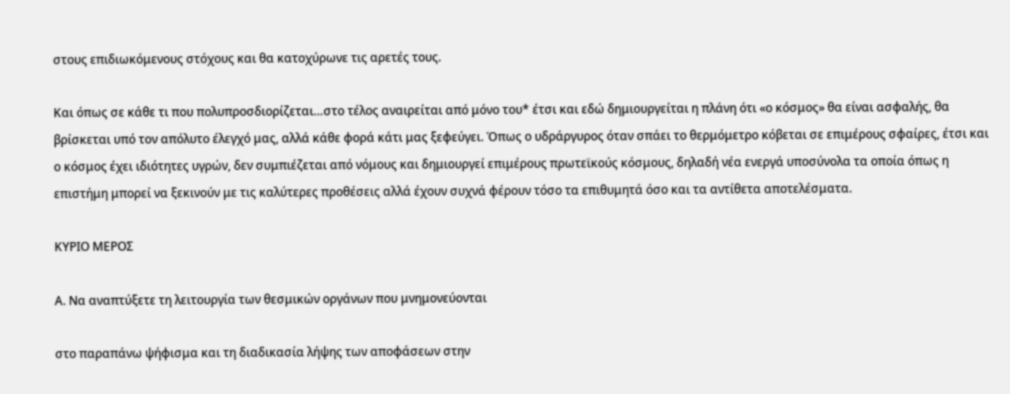στους επιδιωκόμενους στόχους και θα κατοχύρωνε τις αρετές τους.

Και όπως σε κάθε τι που πολυπροσδιορίζεται…στο τέλος αναιρείται από μόνο του* έτσι και εδώ δημιουργείται η πλάνη ότι «ο κόσμος» θα είναι ασφαλής, θα βρίσκεται υπό τον απόλυτο έλεγχό μας, αλλά κάθε φορά κάτι μας ξεφεύγει. Όπως ο υδράργυρος όταν σπάει το θερμόμετρο κόβεται σε επιμέρους σφαίρες, έτσι και ο κόσμος έχει ιδιότητες υγρών, δεν συμπιέζεται από νόμους και δημιουργεί επιμέρους πρωτεϊκούς κόσμους, δηλαδή νέα ενεργά υποσύνολα τα οποία όπως η επιστήμη μπορεί να ξεκινούν με τις καλύτερες προθέσεις αλλά έχουν συχνά φέρουν τόσο τα επιθυμητά όσο και τα αντίθετα αποτελέσματα.

ΚΥΡΙΟ ΜΕΡΟΣ

Α. Να αναπτύξετε τη λειτουργία των θεσμικών οργάνων που μνημονεύονται

στο παραπάνω ψήφισμα και τη διαδικασία λήψης των αποφάσεων στην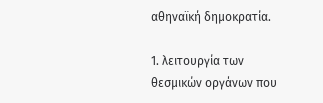αθηναϊκή δημοκρατία.

1. λειτουργία των θεσμικών οργάνων που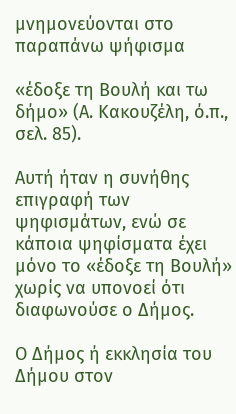μνημονεύονται στο παραπάνω ψήφισμα

«έδοξε τη Βουλή και τω δήμο» (Α. Κακουζέλη, ό.π., σελ. 85).

Αυτή ήταν η συνήθης επιγραφή των ψηφισμάτων, ενώ σε κάποια ψηφίσματα έχει μόνο το «έδοξε τη Βουλή» χωρίς να υπονοεί ότι διαφωνούσε ο Δήμος.

Ο Δήμος ή εκκλησία του Δήμου στον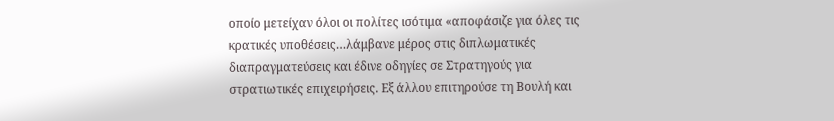οποίο μετείχαν όλοι οι πολίτες ισότιμα «αποφάσιζε για όλες τις κρατικές υποθέσεις…λάμβανε μέρος στις διπλωματικές διαπραγματεύσεις και έδινε οδηγίες σε Στρατηγούς για στρατιωτικές επιχειρήσεις. Εξ άλλου επιτηρούσε τη Βουλή και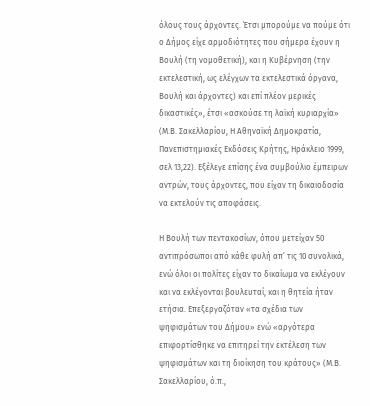όλους τους άρχοντες. Έτσι μπορούμε να πούμε ότι ο Δήμος είχε αρμοδιότητες που σήμερα έχουν η Βουλή (τη νομοθετική), και η Κυβέρνηση (την εκτελεστική, ως ελέγχων τα εκτελεστικά όργανα, Βουλή και άρχοντες) και επί πλέον μερικές δικαστικές», έτσι «ασκούσε τη λαϊκή κυριαρχία» (Μ.Β. Σακελλαρίου, Η Αθηναϊκή Δημοκρατία, Πανεπιστημιακές Εκδόσεις Κρήτης, Ηράκλειο 1999, σελ 13,22). Εξέλεγε επίσης ένα συμβούλιο έμπειρων αντρών, τους άρχοντες, που είχαν τη δικαιοδοσία να εκτελούν τις αποφάσεις.

Η Βουλή των πεντακοσίων, όπου μετείχαν 50 αντιπρόσωποι από κάθε φυλή απ’ τις 10 συνολικά, ενώ όλοι οι πολίτες είχαν το δικαίωμα να εκλέγουν και να εκλέγονται βουλευταί, και η θητεία ήταν ετήσια. Επεξεργαζόταν «τα σχέδια των ψηφισμάτων του Δήμου» ενώ «αργότερα επιφορτίσθηκε να επιτηρεί την εκτέλεση των ψηφισμάτων και τη διοίκηση του κράτους» (Μ.Β. Σακελλαρίου, ό.π.,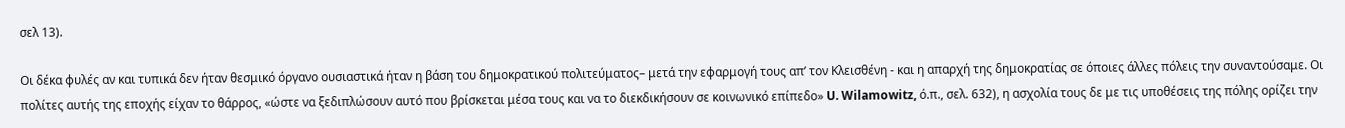σελ 13).

Οι δέκα φυλές αν και τυπικά δεν ήταν θεσμικό όργανο ουσιαστικά ήταν η βάση του δημοκρατικού πολιτεύματος– μετά την εφαρμογή τους απ’ τον Κλεισθένη - και η απαρχή της δημοκρατίας σε όποιες άλλες πόλεις την συναντούσαμε. Οι πολίτες αυτής της εποχής είχαν το θάρρος, «ώστε να ξεδιπλώσουν αυτό που βρίσκεται μέσα τους και να το διεκδικήσουν σε κοινωνικό επίπεδο» U. Wilamowitz, ό.π., σελ. 632), η ασχολία τους δε με τις υποθέσεις της πόλης ορίζει την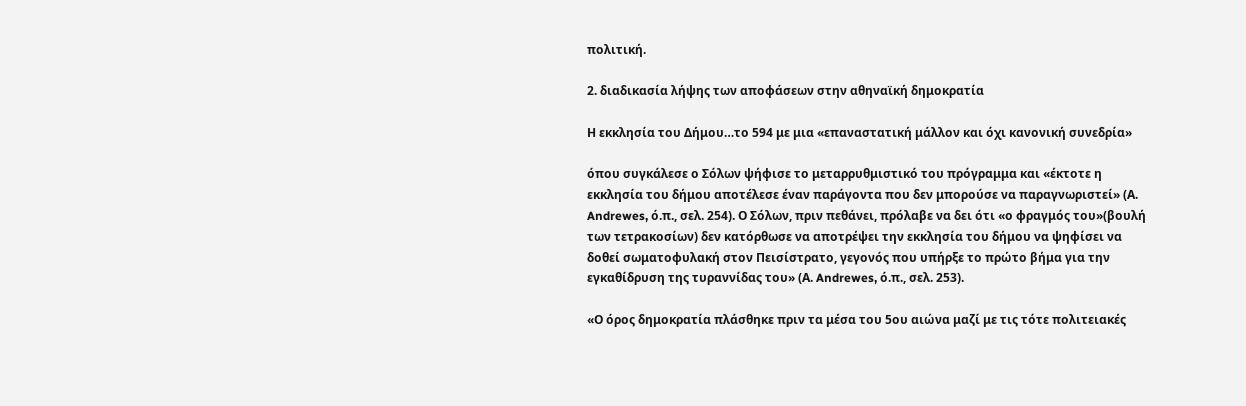πολιτική.

2. διαδικασία λήψης των αποφάσεων στην αθηναϊκή δημοκρατία

Η εκκλησία του Δήμου…το 594 με μια «επαναστατική μάλλον και όχι κανονική συνεδρία»

όπου συγκάλεσε ο Σόλων ψήφισε το μεταρρυθμιστικό του πρόγραμμα και «έκτοτε η εκκλησία του δήμου αποτέλεσε έναν παράγοντα που δεν μπορούσε να παραγνωριστεί» (Α. Andrewes, ό.π., σελ. 254). Ο Σόλων, πριν πεθάνει, πρόλαβε να δει ότι «ο φραγμός του»(βουλή των τετρακοσίων) δεν κατόρθωσε να αποτρέψει την εκκλησία του δήμου να ψηφίσει να δοθεί σωματοφυλακή στον Πεισίστρατο, γεγονός που υπήρξε το πρώτο βήμα για την εγκαθίδρυση της τυραννίδας του» (Α. Andrewes, ό.π., σελ. 253).

«Ο όρος δημοκρατία πλάσθηκε πριν τα μέσα του 5ου αιώνα μαζί με τις τότε πολιτειακές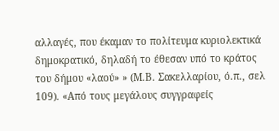αλλαγές, που έκαμαν το πολίτευμα κυριολεκτικά δημοκρατικό, δηλαδή το έθεσαν υπό το κράτος του δήμου «λαού» » (Μ.Β. Σακελλαρίου, ό.π., σελ 109). «Από τους μεγάλους συγγραφείς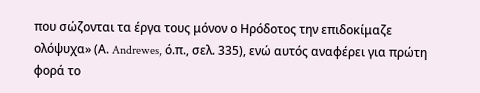που σώζονται τα έργα τους μόνον ο Ηρόδοτος την επιδοκίμαζε ολόψυχα» (Α. Andrewes, ό.π., σελ. 335), ενώ αυτός αναφέρει για πρώτη φορά το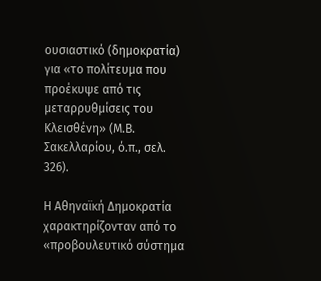ουσιαστικό (δημοκρατία) για «το πολίτευμα που προέκυψε από τις μεταρρυθμίσεις του Κλεισθένη» (Μ.Β. Σακελλαρίου, ό.π., σελ. 326).

Η Αθηναϊκή Δημοκρατία χαρακτηρίζονταν από το «προβουλευτικό σύστημα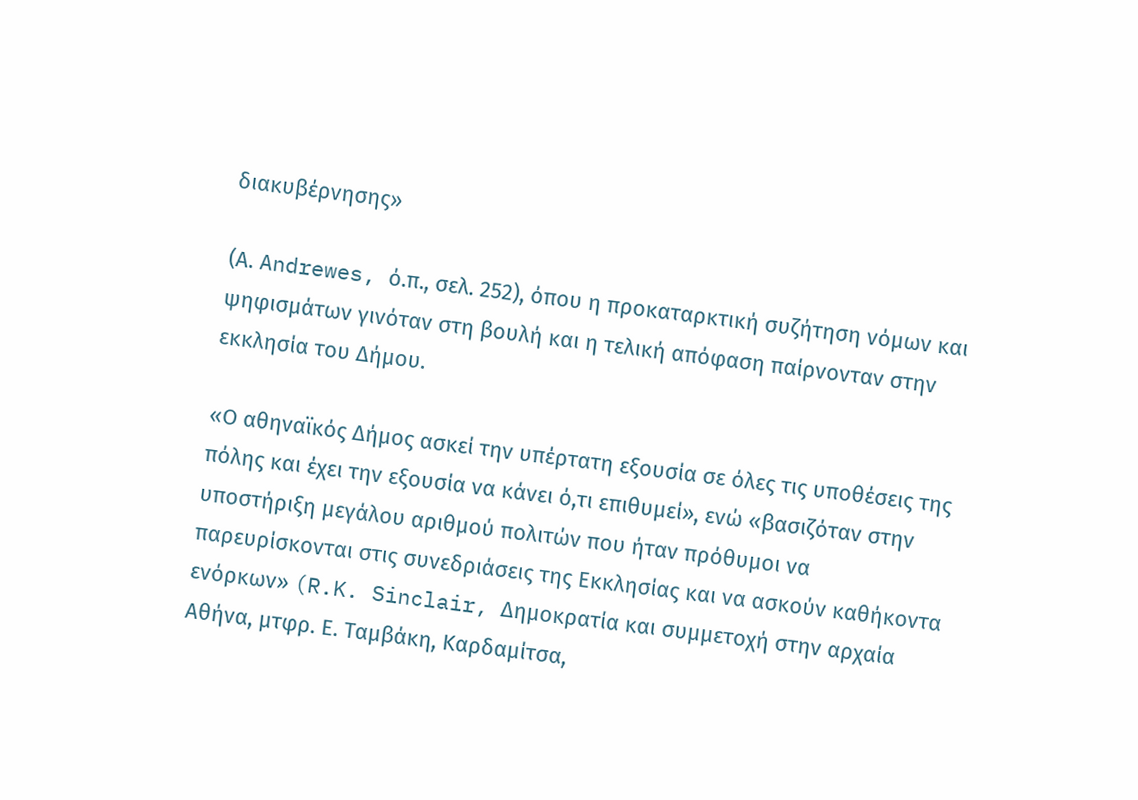διακυβέρνησης»

(Α. Andrewes, ό.π., σελ. 252), όπου η προκαταρκτική συζήτηση νόμων και ψηφισμάτων γινόταν στη βουλή και η τελική απόφαση παίρνονταν στην εκκλησία του Δήμου.

«Ο αθηναϊκός Δήμος ασκεί την υπέρτατη εξουσία σε όλες τις υποθέσεις της πόλης και έχει την εξουσία να κάνει ό,τι επιθυμεί», ενώ «βασιζόταν στην υποστήριξη μεγάλου αριθμού πολιτών που ήταν πρόθυμοι να παρευρίσκονται στις συνεδριάσεις της Εκκλησίας και να ασκούν καθήκοντα ενόρκων» (R.K. Sinclair, Δημοκρατία και συμμετοχή στην αρχαία Αθήνα, μτφρ. Ε. Ταμβάκη, Καρδαμίτσα,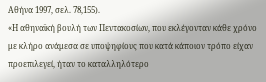Αθήνα 1997, σελ. 78,155).
«Η αθηναϊκή βουλή των Πεντακοσίων, που εκλέγονταν κάθε χρόνο με κλήρο ανάμεσα σε υποψηφίους που κατά κάποιον τρόπο είχαν προεπιλεγεί, ήταν το καταλληλότερο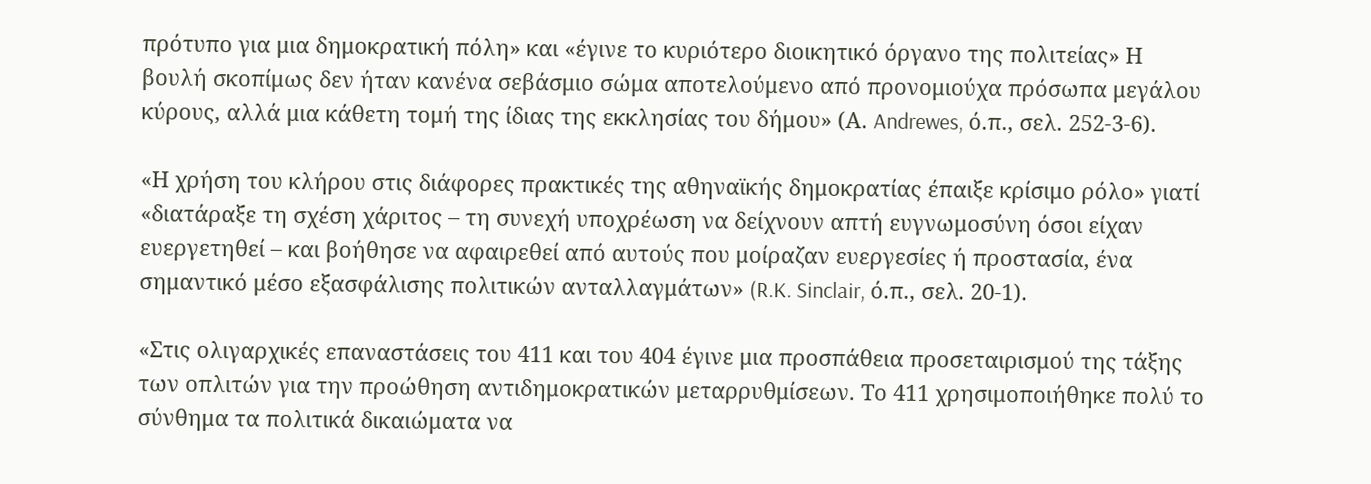πρότυπο για μια δημοκρατική πόλη» και «έγινε το κυριότερο διοικητικό όργανο της πολιτείας» Η βουλή σκοπίμως δεν ήταν κανένα σεβάσμιο σώμα αποτελούμενο από προνομιούχα πρόσωπα μεγάλου κύρους, αλλά μια κάθετη τομή της ίδιας της εκκλησίας του δήμου» (Α. Andrewes, ό.π., σελ. 252-3-6).

«Η χρήση του κλήρου στις διάφορες πρακτικές της αθηναϊκής δημοκρατίας έπαιξε κρίσιμο ρόλο» γιατί «διατάραξε τη σχέση χάριτος – τη συνεχή υποχρέωση να δείχνουν απτή ευγνωμοσύνη όσοι είχαν ευεργετηθεί – και βοήθησε να αφαιρεθεί από αυτούς που μοίραζαν ευεργεσίες ή προστασία, ένα σημαντικό μέσο εξασφάλισης πολιτικών ανταλλαγμάτων» (R.K. Sinclair, ό.π., σελ. 20-1).

«Στις ολιγαρχικές επαναστάσεις του 411 και του 404 έγινε μια προσπάθεια προσεταιρισμού της τάξης των οπλιτών για την προώθηση αντιδημοκρατικών μεταρρυθμίσεων. Το 411 χρησιμοποιήθηκε πολύ το σύνθημα τα πολιτικά δικαιώματα να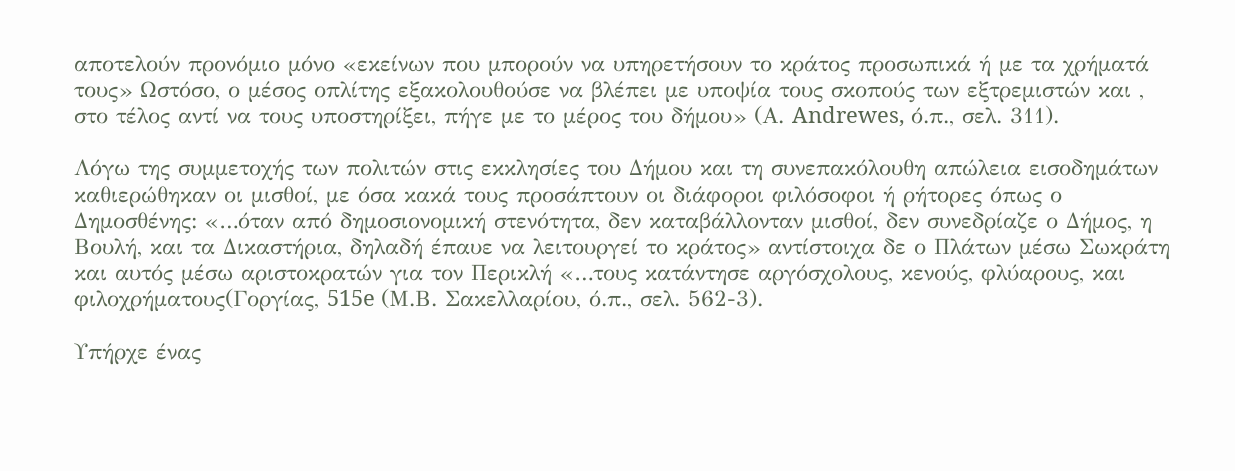αποτελούν προνόμιο μόνο «εκείνων που μπορούν να υπηρετήσουν το κράτος προσωπικά ή με τα χρήματά τους» Ωστόσο, ο μέσος οπλίτης εξακολουθούσε να βλέπει με υποψία τους σκοπούς των εξτρεμιστών και , στο τέλος αντί να τους υποστηρίξει, πήγε με το μέρος του δήμου» (Α. Andrewes, ό.π., σελ. 311).

Λόγω της συμμετοχής των πολιτών στις εκκλησίες του Δήμου και τη συνεπακόλουθη απώλεια εισοδημάτων καθιερώθηκαν οι μισθοί, με όσα κακά τους προσάπτουν οι διάφοροι φιλόσοφοι ή ρήτορες όπως ο Δημοσθένης: «…όταν από δημοσιονομική στενότητα, δεν καταβάλλονταν μισθοί, δεν συνεδρίαζε ο Δήμος, η Βουλή, και τα Δικαστήρια, δηλαδή έπαυε να λειτουργεί το κράτος» αντίστοιχα δε ο Πλάτων μέσω Σωκράτη και αυτός μέσω αριστοκρατών για τον Περικλή «…τους κατάντησε αργόσχολους, κενούς, φλύαρους, και φιλοχρήματους(Γοργίας, 515e (Μ.Β. Σακελλαρίου, ό.π., σελ. 562-3).

Υπήρχε ένας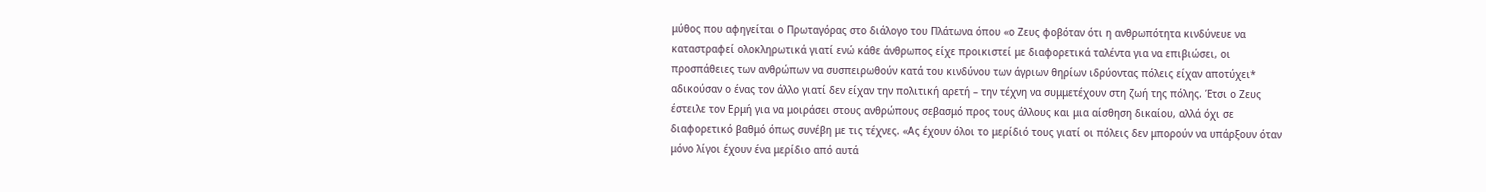μύθος που αφηγείται ο Πρωταγόρας στο διάλογο του Πλάτωνα όπου «ο Ζευς φοβόταν ότι η ανθρωπότητα κινδύνευε να καταστραφεί ολοκληρωτικά γιατί ενώ κάθε άνθρωπος είχε προικιστεί με διαφορετικά ταλέντα για να επιβιώσει, οι προσπάθειες των ανθρώπων να συσπειρωθούν κατά του κινδύνου των άγριων θηρίων ιδρύοντας πόλεις είχαν αποτύχει* αδικούσαν ο ένας τον άλλο γιατί δεν είχαν την πολιτική αρετή – την τέχνη να συμμετέχουν στη ζωή της πόλης. Έτσι ο Ζευς έστειλε τον Ερμή για να μοιράσει στους ανθρώπους σεβασμό προς τους άλλους και μια αίσθηση δικαίου, αλλά όχι σε διαφορετικό βαθμό όπως συνέβη με τις τέχνες. «Ας έχουν όλοι το μερίδιό τους γιατί οι πόλεις δεν μπορούν να υπάρξουν όταν μόνο λίγοι έχουν ένα μερίδιο από αυτά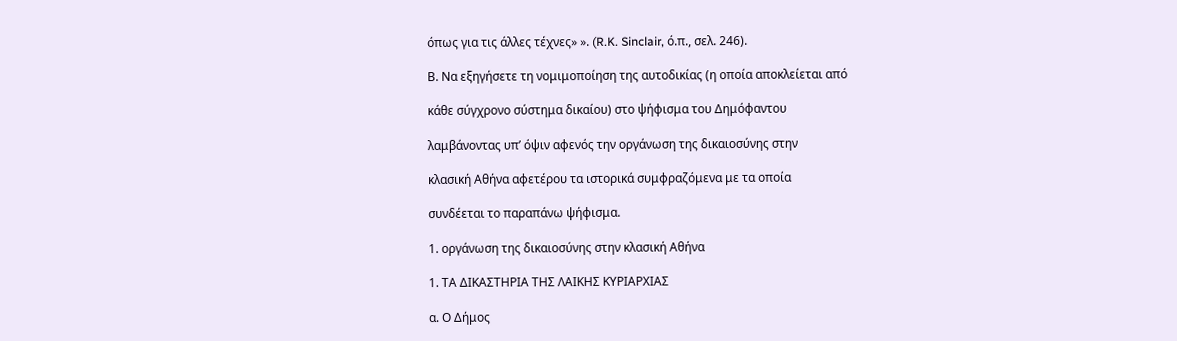όπως για τις άλλες τέχνες» ». (R.K. Sinclair, ό.π., σελ. 246).

Β. Να εξηγήσετε τη νομιμοποίηση της αυτοδικίας (η οποία αποκλείεται από

κάθε σύγχρονο σύστημα δικαίου) στο ψήφισμα του Δημόφαντου

λαμβάνοντας υπ’ όψιν αφενός την οργάνωση της δικαιοσύνης στην

κλασική Αθήνα αφετέρου τα ιστορικά συμφραζόμενα με τα οποία

συνδέεται το παραπάνω ψήφισμα.

1. οργάνωση της δικαιοσύνης στην κλασική Αθήνα

1. ΤΑ ΔΙΚΑΣΤΗΡΙΑ ΤΗΣ ΛΑΙΚΗΣ ΚΥΡΙΑΡΧΙΑΣ

α. Ο Δήμος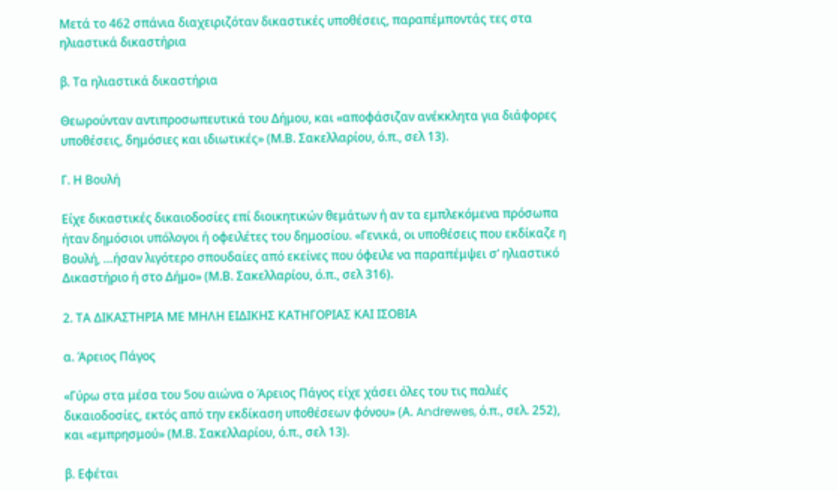Μετά το 462 σπάνια διαχειριζόταν δικαστικές υποθέσεις, παραπέμποντάς τες στα ηλιαστικά δικαστήρια

β. Τα ηλιαστικά δικαστήρια

Θεωρούνταν αντιπροσωπευτικά του Δήμου, και «αποφάσιζαν ανέκκλητα για διάφορες υποθέσεις, δημόσιες και ιδιωτικές» (Μ.Β. Σακελλαρίου, ό.π., σελ 13).

Γ. Η Βουλή

Είχε δικαστικές δικαιοδοσίες επί διοικητικών θεμάτων ή αν τα εμπλεκόμενα πρόσωπα ήταν δημόσιοι υπόλογοι ή οφειλέτες του δημοσίου. «Γενικά, οι υποθέσεις που εκδίκαζε η Βουλή, …ήσαν λιγότερο σπουδαίες από εκείνες που όφειλε να παραπέμψει σ’ ηλιαστικό Δικαστήριο ή στο Δήμο» (Μ.Β. Σακελλαρίου, ό.π., σελ 316).

2. ΤΑ ΔΙΚΑΣΤΗΡΙΑ ΜΕ ΜΗΛΗ ΕΙΔΙΚΗΣ ΚΑΤΗΓΟΡΙΑΣ ΚΑΙ ΙΣΟΒΙΑ

α. Άρειος Πάγος

«Γύρω στα μέσα του 5ου αιώνα ο Άρειος Πάγος είχε χάσει όλες του τις παλιές δικαιοδοσίες, εκτός από την εκδίκαση υποθέσεων φόνου» (Α. Andrewes, ό.π., σελ. 252), και «εμπρησμού» (Μ.Β. Σακελλαρίου, ό.π., σελ 13).

β. Εφέται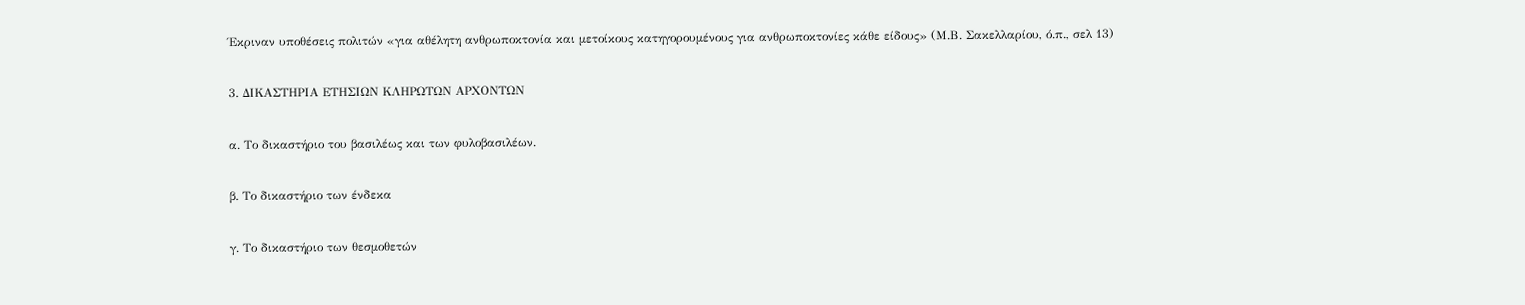Έκριναν υποθέσεις πολιτών «για αθέλητη ανθρωποκτονία και μετοίκους κατηγορουμένους για ανθρωποκτονίες κάθε είδους» (Μ.Β. Σακελλαρίου, ό.π., σελ 13)

3. ΔΙΚΑΣΤΗΡΙΑ ΕΤΗΣΙΩΝ ΚΛΗΡΩΤΩΝ ΑΡΧΟΝΤΩΝ

α. Το δικαστήριο του βασιλέως και των φυλοβασιλέων.

β. Το δικαστήριο των ένδεκα

γ. Το δικαστήριο των θεσμοθετών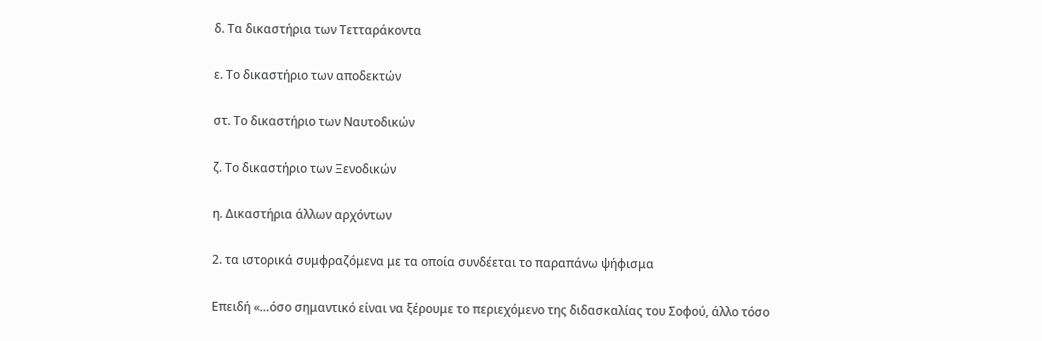δ. Τα δικαστήρια των Τετταράκοντα

ε. Το δικαστήριο των αποδεκτών

στ. Το δικαστήριο των Ναυτοδικών

ζ. Το δικαστήριο των Ξενοδικών

η. Δικαστήρια άλλων αρχόντων

2. τα ιστορικά συμφραζόμενα με τα οποία συνδέεται το παραπάνω ψήφισμα

Επειδή «…όσο σημαντικό είναι να ξέρουμε το περιεχόμενο της διδασκαλίας του Σοφού, άλλο τόσο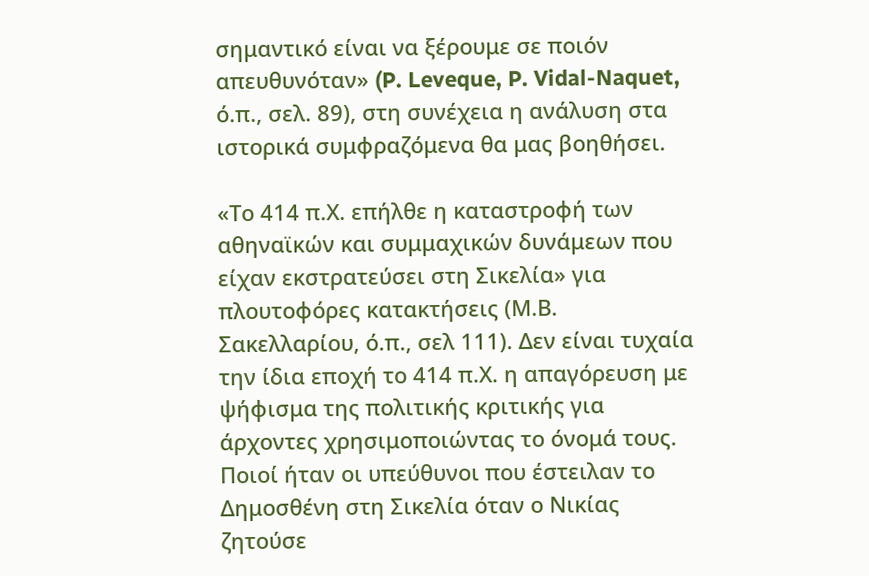σημαντικό είναι να ξέρουμε σε ποιόν απευθυνόταν» (P. Leveque, P. Vidal-Naquet, ό.π., σελ. 89), στη συνέχεια η ανάλυση στα ιστορικά συμφραζόμενα θα μας βοηθήσει.

«Το 414 π.Χ. επήλθε η καταστροφή των αθηναϊκών και συμμαχικών δυνάμεων που είχαν εκστρατεύσει στη Σικελία» για πλουτοφόρες κατακτήσεις (Μ.Β. Σακελλαρίου, ό.π., σελ 111). Δεν είναι τυχαία την ίδια εποχή το 414 π.Χ. η απαγόρευση με ψήφισμα της πολιτικής κριτικής για άρχοντες χρησιμοποιώντας το όνομά τους. Ποιοί ήταν οι υπεύθυνοι που έστειλαν το Δημοσθένη στη Σικελία όταν ο Νικίας ζητούσε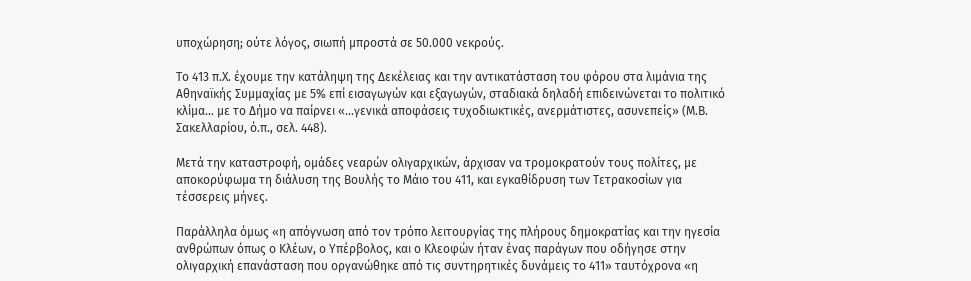υποχώρηση; ούτε λόγος, σιωπή μπροστά σε 50.000 νεκρούς.

Το 413 π.Χ. έχουμε την κατάληψη της Δεκέλειας και την αντικατάσταση του φόρου στα λιμάνια της Αθηναϊκής Συμμαχίας με 5% επί εισαγωγών και εξαγωγών, σταδιακά δηλαδή επιδεινώνεται το πολιτικό κλίμα… με το Δήμο να παίρνει «…γενικά αποφάσεις τυχοδιωκτικές, ανερμάτιστες, ασυνεπείς» (Μ.Β. Σακελλαρίου, ό.π., σελ. 448).

Μετά την καταστροφή, ομάδες νεαρών ολιγαρχικών, άρχισαν να τρομοκρατούν τους πολίτες, με αποκορύφωμα τη διάλυση της Βουλής το Μάιο του 411, και εγκαθίδρυση των Τετρακοσίων για τέσσερεις μήνες.

Παράλληλα όμως «η απόγνωση από τον τρόπο λειτουργίας της πλήρους δημοκρατίας και την ηγεσία ανθρώπων όπως ο Κλέων, ο Υπέρβολος, και ο Κλεοφών ήταν ένας παράγων που οδήγησε στην ολιγαρχική επανάσταση που οργανώθηκε από τις συντηρητικές δυνάμεις το 411» ταυτόχρονα «η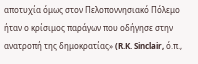αποτυχία όμως στον Πελοποννησιακό Πόλεμο ήταν ο κρίσιμος παράγων που οδήγησε στην ανατροπή της δημοκρατίας» (R.K. Sinclair, ό.π.,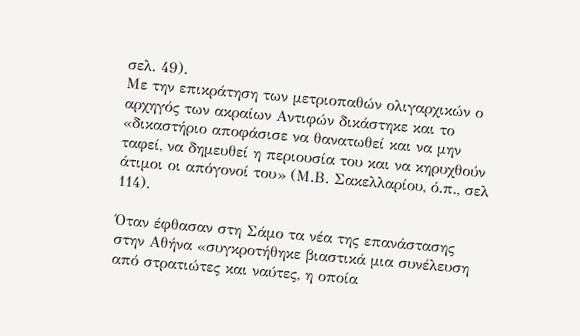σελ. 49).
Με την επικράτηση των μετριοπαθών ολιγαρχικών ο αρχηγός των ακραίων Αντιφών δικάστηκε και το «δικαστήριο αποφάσισε να θανατωθεί και να μην ταφεί, να δημευθεί η περιουσία του και να κηρυχθούν άτιμοι οι απόγονοί του» (Μ.Β. Σακελλαρίου, ό.π., σελ 114).

Όταν έφθασαν στη Σάμο τα νέα της επανάστασης στην Αθήνα «συγκροτήθηκε βιαστικά μια συνέλευση από στρατιώτες και ναύτες, η οποία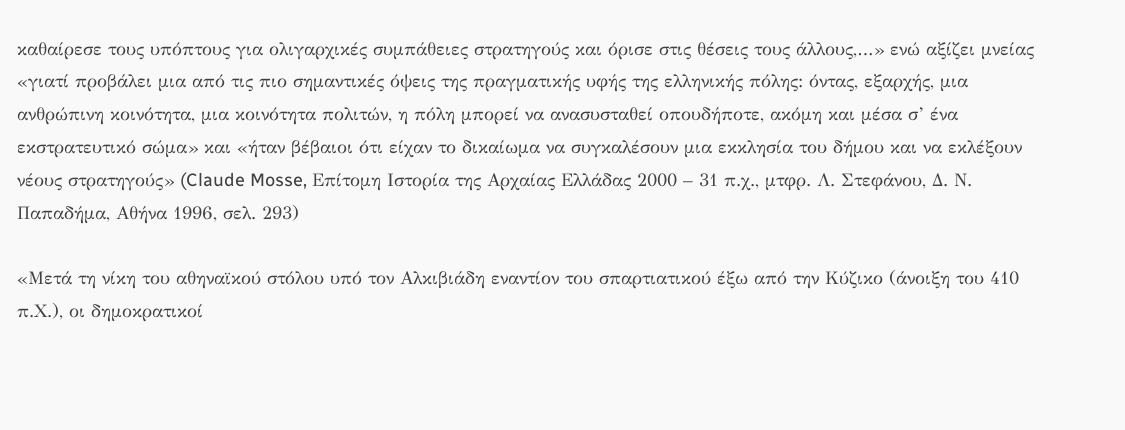καθαίρεσε τους υπόπτους για ολιγαρχικές συμπάθειες στρατηγούς και όρισε στις θέσεις τους άλλους,…» ενώ αξίζει μνείας «γιατί προβάλει μια από τις πιο σημαντικές όψεις της πραγματικής υφής της ελληνικής πόλης: όντας, εξαρχής, μια ανθρώπινη κοινότητα, μια κοινότητα πολιτών, η πόλη μπορεί να ανασυσταθεί οπουδήποτε, ακόμη και μέσα σ’ ένα εκστρατευτικό σώμα» και «ήταν βέβαιοι ότι είχαν το δικαίωμα να συγκαλέσουν μια εκκλησία του δήμου και να εκλέξουν νέους στρατηγούς» (Claude Mosse, Επίτομη Ιστορία της Αρχαίας Ελλάδας 2000 – 31 π.χ., μτφρ. Λ. Στεφάνου, Δ. Ν. Παπαδήμα, Αθήνα 1996, σελ. 293)

«Μετά τη νίκη του αθηναϊκού στόλου υπό τον Αλκιβιάδη εναντίον του σπαρτιατικού έξω από την Κύζικο (άνοιξη του 410 π.Χ.), οι δημοκρατικοί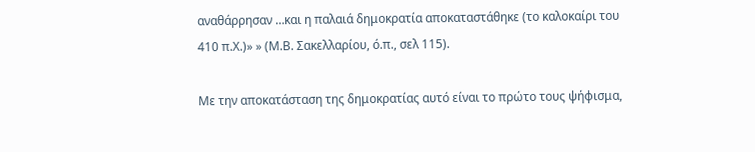αναθάρρησαν …και η παλαιά δημοκρατία αποκαταστάθηκε (το καλοκαίρι του 410 π.Χ.)» » (Μ.Β. Σακελλαρίου, ό.π., σελ 115).

Με την αποκατάσταση της δημοκρατίας αυτό είναι το πρώτο τους ψήφισμα,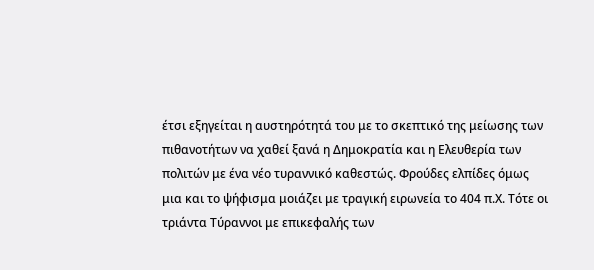έτσι εξηγείται η αυστηρότητά του με το σκεπτικό της μείωσης των πιθανοτήτων να χαθεί ξανά η Δημοκρατία και η Ελευθερία των πολιτών με ένα νέο τυραννικό καθεστώς. Φρούδες ελπίδες όμως μια και το ψήφισμα μοιάζει με τραγική ειρωνεία το 404 π.Χ. Τότε οι τριάντα Τύραννοι με επικεφαλής των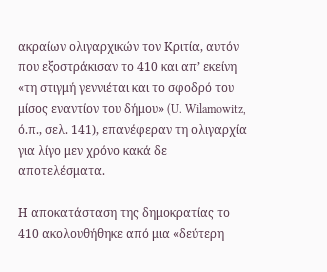ακραίων ολιγαρχικών τον Κριτία, αυτόν που εξοστράκισαν το 410 και απ’ εκείνη «τη στιγμή γεννιέται και το σφοδρό του μίσος εναντίον του δήμου» (U. Wilamowitz, ό.π., σελ. 141), επανέφεραν τη ολιγαρχία για λίγο μεν χρόνο κακά δε αποτελέσματα.

Η αποκατάσταση της δημοκρατίας το 410 ακολουθήθηκε από μια «δεύτερη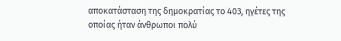αποκατάσταση της δημοκρατίας το 403, ηγέτες της οποίας ήταν άνθρωποι πολύ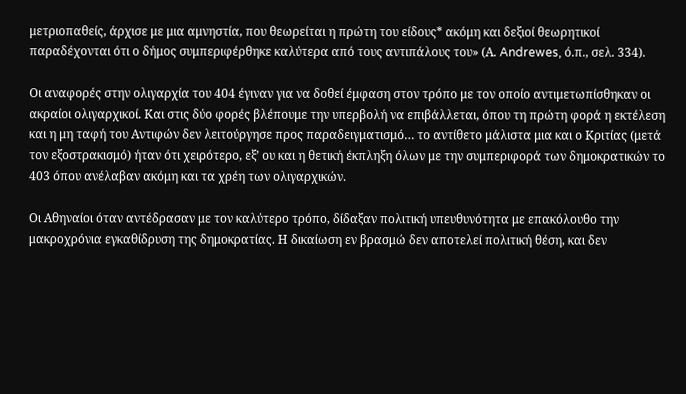μετριοπαθείς, άρχισε με μια αμνηστία, που θεωρείται η πρώτη του είδους* ακόμη και δεξιοί θεωρητικοί παραδέχονται ότι ο δήμος συμπεριφέρθηκε καλύτερα από τους αντιπάλους του» (Α. Andrewes, ό.π., σελ. 334).

Οι αναφορές στην ολιγαρχία του 404 έγιναν για να δοθεί έμφαση στον τρόπο με τον οποίο αντιμετωπίσθηκαν οι ακραίοι ολιγαρχικοί. Και στις δύο φορές βλέπουμε την υπερβολή να επιβάλλεται, όπου τη πρώτη φορά η εκτέλεση και η μη ταφή του Αντιφών δεν λειτούργησε προς παραδειγματισμό… το αντίθετο μάλιστα μια και ο Κριτίας (μετά τον εξοστρακισμό) ήταν ότι χειρότερο, εξ’ ου και η θετική έκπληξη όλων με την συμπεριφορά των δημοκρατικών το 403 όπου ανέλαβαν ακόμη και τα χρέη των ολιγαρχικών.

Οι Αθηναίοι όταν αντέδρασαν με τον καλύτερο τρόπο, δίδαξαν πολιτική υπευθυνότητα με επακόλουθο την μακροχρόνια εγκαθίδρυση της δημοκρατίας. Η δικαίωση εν βρασμώ δεν αποτελεί πολιτική θέση, και δεν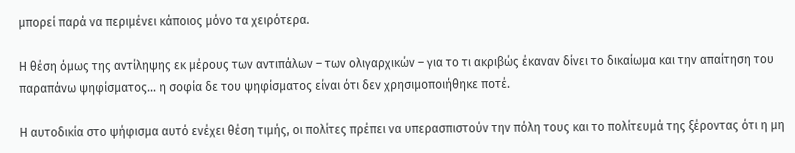μπορεί παρά να περιμένει κάποιος μόνο τα χειρότερα.

Η θέση όμως της αντίληψης εκ μέρους των αντιπάλων – των ολιγαρχικών – για το τι ακριβώς έκαναν δίνει το δικαίωμα και την απαίτηση του παραπάνω ψηφίσματος… η σοφία δε του ψηφίσματος είναι ότι δεν χρησιμοποιήθηκε ποτέ.

Η αυτοδικία στο ψήφισμα αυτό ενέχει θέση τιμής, οι πολίτες πρέπει να υπερασπιστούν την πόλη τους και το πολίτευμά της ξέροντας ότι η μη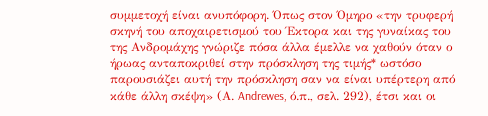συμμετοχή είναι ανυπόφορη. Όπως στον Όμηρο «την τρυφερή σκηνή του αποχαιρετισμού του Έκτορα και της γυναίκας του της Ανδρομάχης γνώριζε πόσα άλλα έμελλε να χαθούν όταν ο ήρωας ανταποκριθεί στην πρόσκληση της τιμής* ωστόσο παρουσιάζει αυτή την πρόσκληση σαν να είναι υπέρτερη από κάθε άλλη σκέψη» (Α. Andrewes, ό.π., σελ. 292), έτσι και οι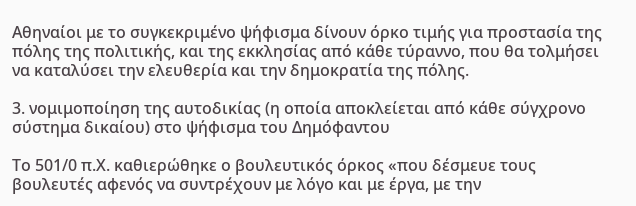Αθηναίοι με το συγκεκριμένο ψήφισμα δίνουν όρκο τιμής για προστασία της πόλης της πολιτικής, και της εκκλησίας από κάθε τύραννο, που θα τολμήσει να καταλύσει την ελευθερία και την δημοκρατία της πόλης.

3. νομιμοποίηση της αυτοδικίας (η οποία αποκλείεται από κάθε σύγχρονο σύστημα δικαίου) στο ψήφισμα του Δημόφαντου

Το 501/0 π.Χ. καθιερώθηκε ο βουλευτικός όρκος «που δέσμευε τους βουλευτές αφενός να συντρέχουν με λόγο και με έργα, με την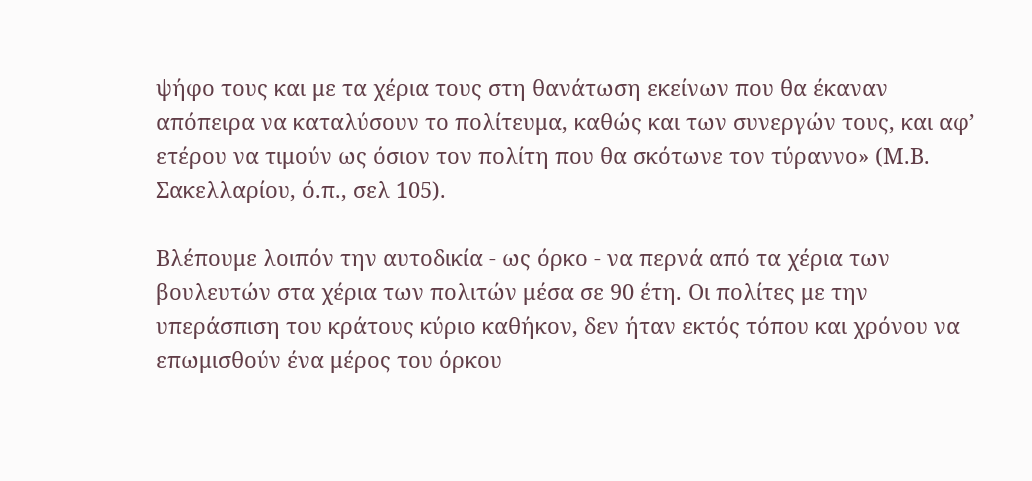ψήφο τους και με τα χέρια τους στη θανάτωση εκείνων που θα έκαναν απόπειρα να καταλύσουν το πολίτευμα, καθώς και των συνεργών τους, και αφ’ ετέρου να τιμούν ως όσιον τον πολίτη που θα σκότωνε τον τύραννο» (Μ.Β. Σακελλαρίου, ό.π., σελ 105).

Βλέπουμε λοιπόν την αυτοδικία - ως όρκο - να περνά από τα χέρια των βουλευτών στα χέρια των πολιτών μέσα σε 90 έτη. Οι πολίτες με την υπεράσπιση του κράτους κύριο καθήκον, δεν ήταν εκτός τόπου και χρόνου να επωμισθούν ένα μέρος του όρκου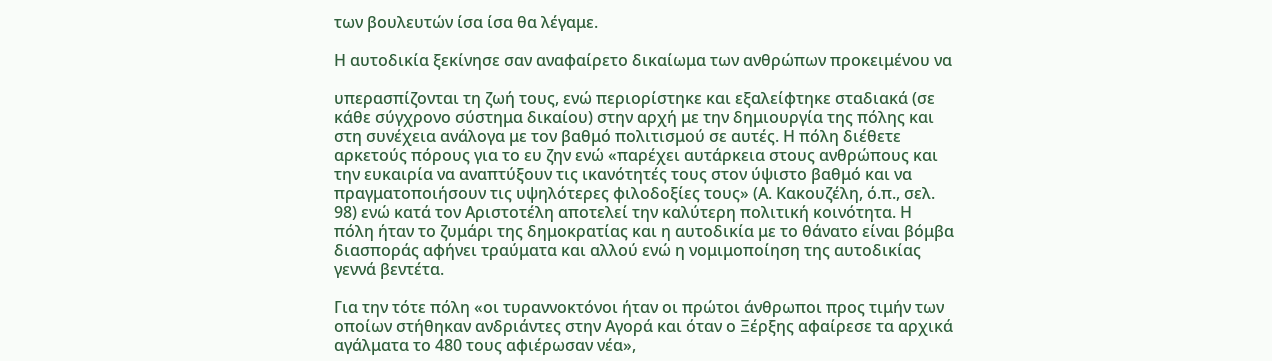των βουλευτών ίσα ίσα θα λέγαμε.

Η αυτοδικία ξεκίνησε σαν αναφαίρετο δικαίωμα των ανθρώπων προκειμένου να

υπερασπίζονται τη ζωή τους, ενώ περιορίστηκε και εξαλείφτηκε σταδιακά (σε κάθε σύγχρονο σύστημα δικαίου) στην αρχή με την δημιουργία της πόλης και στη συνέχεια ανάλογα με τον βαθμό πολιτισμού σε αυτές. Η πόλη διέθετε αρκετούς πόρους για το ευ ζην ενώ «παρέχει αυτάρκεια στους ανθρώπους και την ευκαιρία να αναπτύξουν τις ικανότητές τους στον ύψιστο βαθμό και να πραγματοποιήσουν τις υψηλότερες φιλοδοξίες τους» (Α. Κακουζέλη, ό.π., σελ. 98) ενώ κατά τον Αριστοτέλη αποτελεί την καλύτερη πολιτική κοινότητα. Η πόλη ήταν το ζυμάρι της δημοκρατίας και η αυτοδικία με το θάνατο είναι βόμβα διασποράς αφήνει τραύματα και αλλού ενώ η νομιμοποίηση της αυτοδικίας γεννά βεντέτα.

Για την τότε πόλη «οι τυραννοκτόνοι ήταν οι πρώτοι άνθρωποι προς τιμήν των οποίων στήθηκαν ανδριάντες στην Αγορά και όταν ο Ξέρξης αφαίρεσε τα αρχικά αγάλματα το 480 τους αφιέρωσαν νέα»,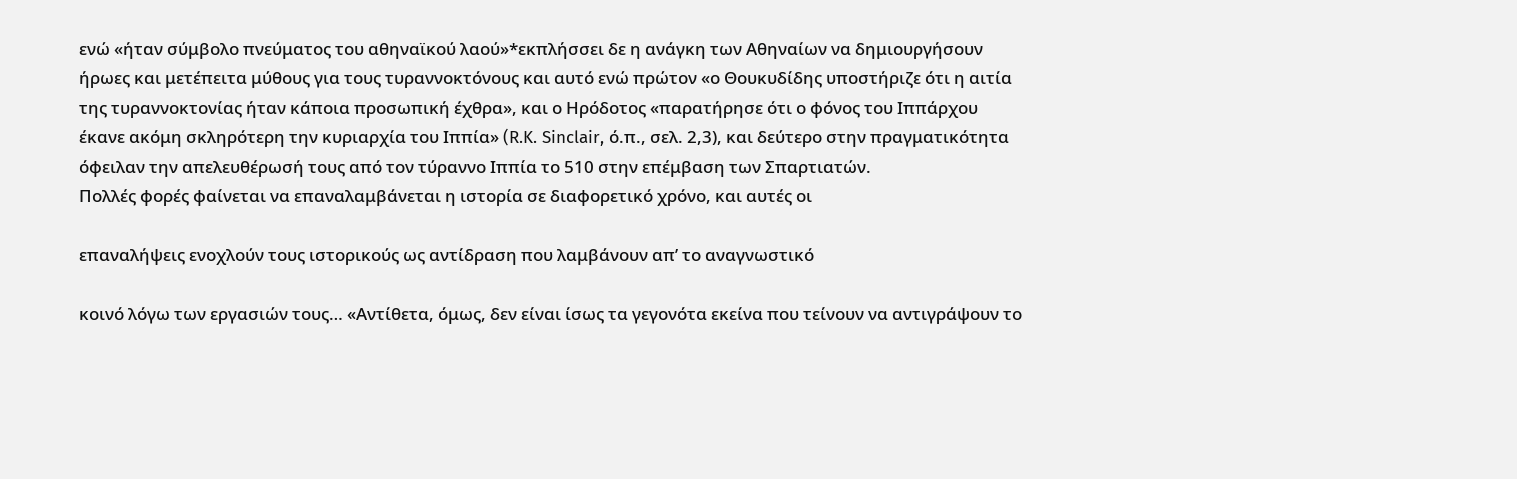ενώ «ήταν σύμβολο πνεύματος του αθηναϊκού λαού»*εκπλήσσει δε η ανάγκη των Αθηναίων να δημιουργήσουν ήρωες και μετέπειτα μύθους για τους τυραννοκτόνους και αυτό ενώ πρώτον «ο Θουκυδίδης υποστήριζε ότι η αιτία της τυραννοκτονίας ήταν κάποια προσωπική έχθρα», και ο Ηρόδοτος «παρατήρησε ότι ο φόνος του Ιππάρχου έκανε ακόμη σκληρότερη την κυριαρχία του Ιππία» (R.K. Sinclair, ό.π., σελ. 2,3), και δεύτερο στην πραγματικότητα όφειλαν την απελευθέρωσή τους από τον τύραννο Ιππία το 510 στην επέμβαση των Σπαρτιατών.
Πολλές φορές φαίνεται να επαναλαμβάνεται η ιστορία σε διαφορετικό χρόνο, και αυτές οι

επαναλήψεις ενοχλούν τους ιστορικούς ως αντίδραση που λαμβάνουν απ’ το αναγνωστικό

κοινό λόγω των εργασιών τους… «Αντίθετα, όμως, δεν είναι ίσως τα γεγονότα εκείνα που τείνουν να αντιγράψουν το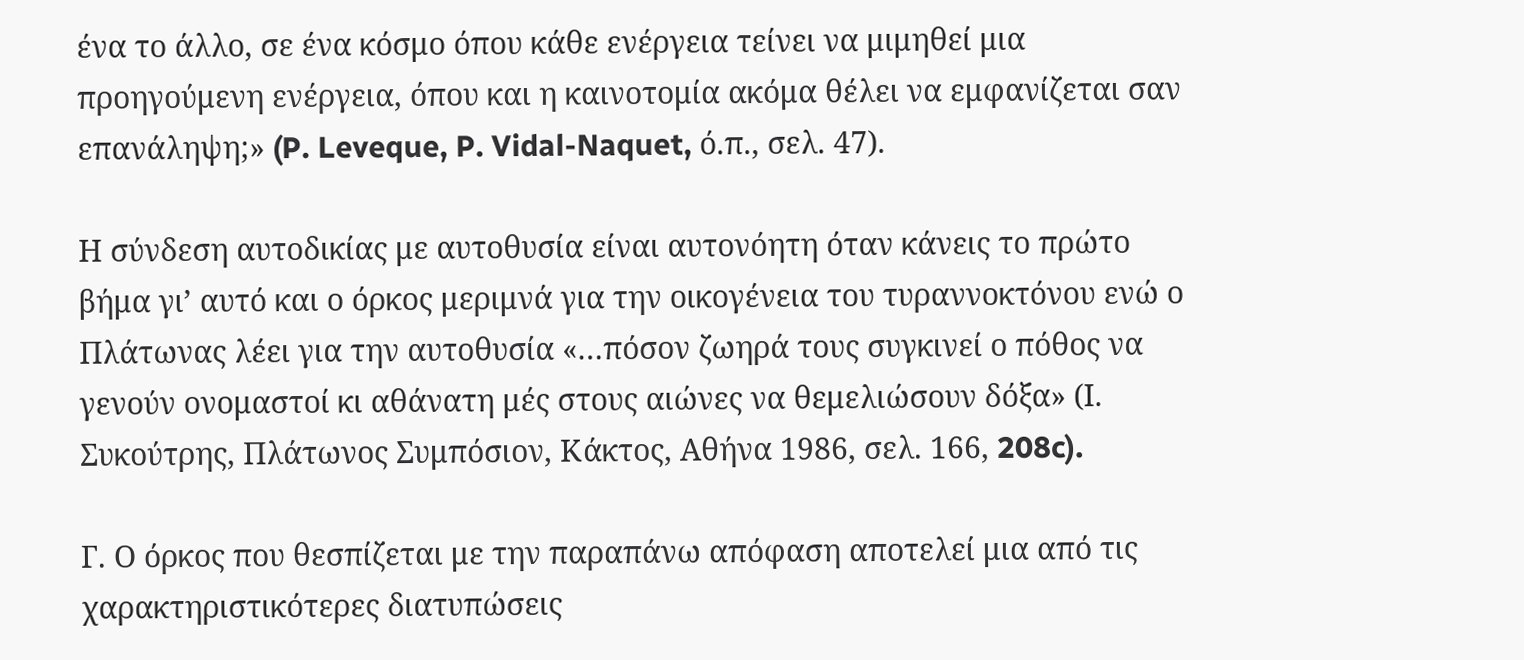ένα το άλλο, σε ένα κόσμο όπου κάθε ενέργεια τείνει να μιμηθεί μια προηγούμενη ενέργεια, όπου και η καινοτομία ακόμα θέλει να εμφανίζεται σαν επανάληψη;» (P. Leveque, P. Vidal-Naquet, ό.π., σελ. 47).

Η σύνδεση αυτοδικίας με αυτοθυσία είναι αυτονόητη όταν κάνεις το πρώτο βήμα γι’ αυτό και ο όρκος μεριμνά για την οικογένεια του τυραννοκτόνου ενώ ο Πλάτωνας λέει για την αυτοθυσία «…πόσον ζωηρά τους συγκινεί ο πόθος να γενούν ονομαστοί κι αθάνατη μές στους αιώνες να θεμελιώσουν δόξα» (Ι. Συκούτρης, Πλάτωνος Συμπόσιον, Κάκτος, Αθήνα 1986, σελ. 166, 208c).

Γ. Ο όρκος που θεσπίζεται με την παραπάνω απόφαση αποτελεί μια από τις
χαρακτηριστικότερες διατυπώσεις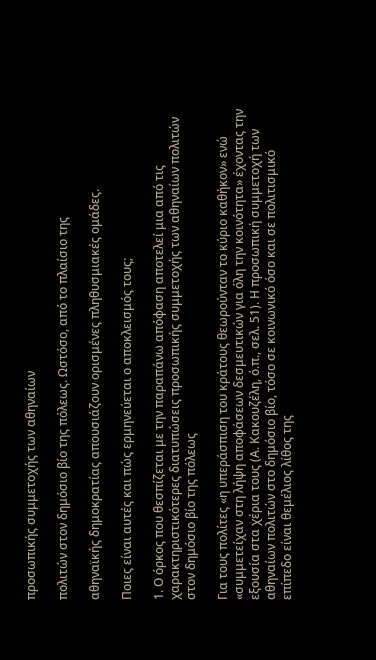προσωπικής συμμετοχής των αθηναίων

πολιτών στον δημόσιο βίο της πόλεως. Ωστόσο, από το πλαίσιο της

αθηναϊκής δημοκρατίας απουσιάζουν ορισμένες πληθυσμιακές ομάδες.

Ποιες είναι αυτές και πώς ερμηνεύεται ο αποκλεισμός τους;

1. Ο όρκος που θεσπίζεται με την παραπάνω απόφαση αποτελεί μια από τις χαρακτηριστικότερες διατυπώσεις προσωπικής συμμετοχής των αθηναίων πολιτών στον δημόσιο βίο της πόλεως

Για τους πολίτες «η υπεράσπιση του κράτους θεωρούνταν το κύριο καθήκον» ενώ «συμμετείχαν στη λήψη αποφάσεων δεσμευτικών για όλη την κοινότητα» έχοντας την εξουσία στα χέρια τους (Α. Κακουζέλη, ό.π., σελ. 51). Η προσωπική συμμετοχή των αθηναίων πολιτών στο δημόσιο βίο, τόσο σε κοινωνικό όσο και σε πολιτισμικό επίπεδο είναι θεμέλιος λίθος της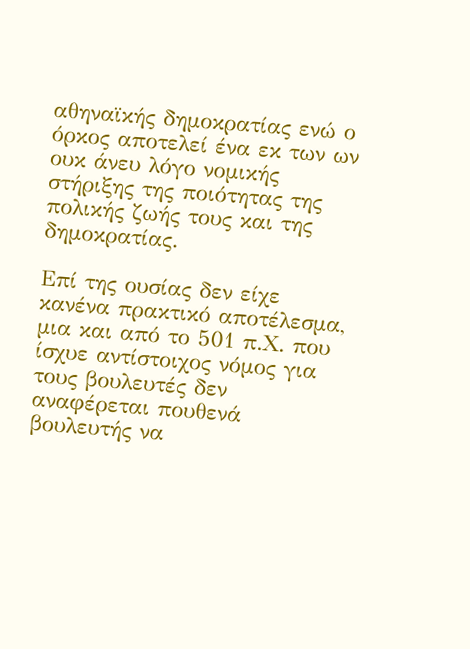αθηναϊκής δημοκρατίας ενώ ο όρκος αποτελεί ένα εκ των ων ουκ άνευ λόγο νομικής στήριξης της ποιότητας της πολικής ζωής τους και της δημοκρατίας.

Επί της ουσίας δεν είχε κανένα πρακτικό αποτέλεσμα, μια και από το 501 π.Χ. που ίσχυε αντίστοιχος νόμος για τους βουλευτές δεν αναφέρεται πουθενά βουλευτής να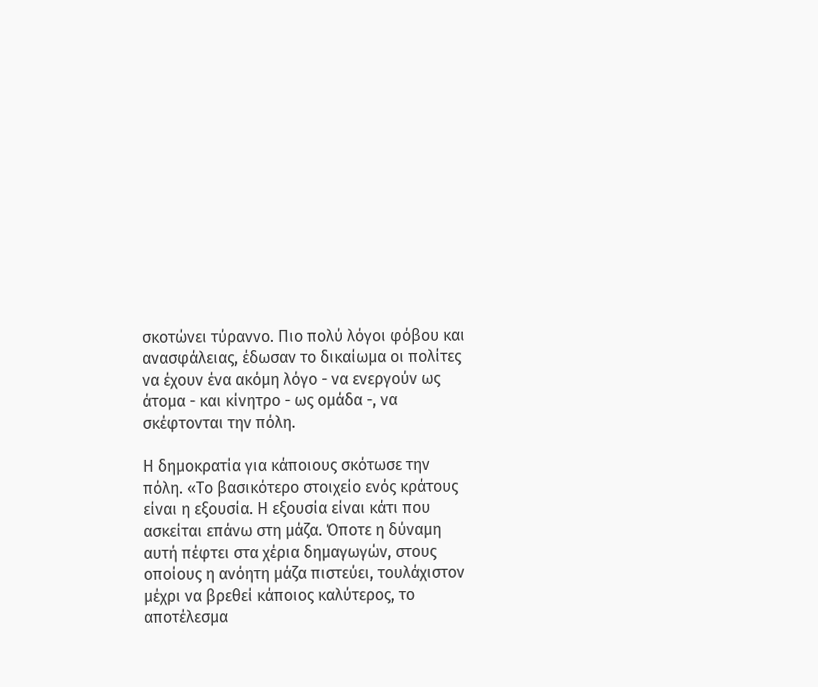σκοτώνει τύραννο. Πιο πολύ λόγοι φόβου και ανασφάλειας, έδωσαν το δικαίωμα οι πολίτες να έχουν ένα ακόμη λόγο - να ενεργούν ως άτομα - και κίνητρο - ως ομάδα -, να σκέφτονται την πόλη.

Η δημοκρατία για κάποιους σκότωσε την πόλη. «Το βασικότερο στοιχείο ενός κράτους είναι η εξουσία. Η εξουσία είναι κάτι που ασκείται επάνω στη μάζα. Όποτε η δύναμη αυτή πέφτει στα χέρια δημαγωγών, στους οποίους η ανόητη μάζα πιστεύει, τουλάχιστον μέχρι να βρεθεί κάποιος καλύτερος, το αποτέλεσμα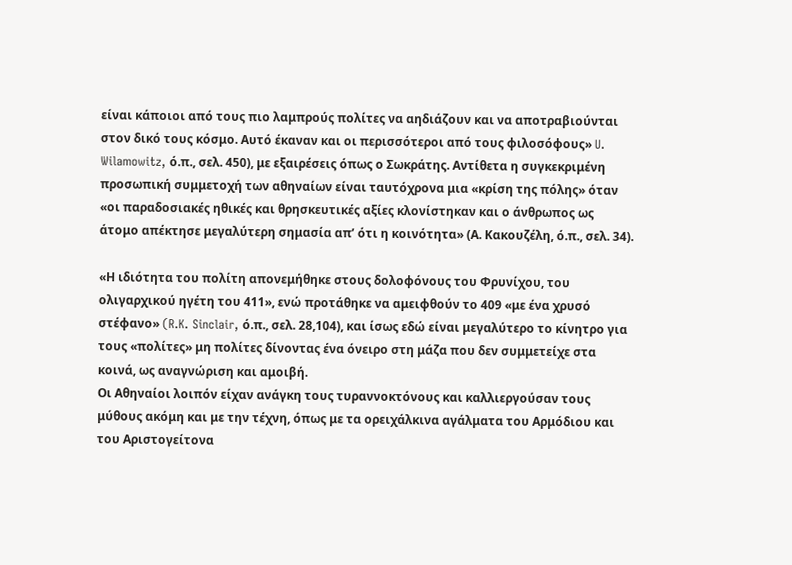είναι κάποιοι από τους πιο λαμπρούς πολίτες να αηδιάζουν και να αποτραβιούνται στον δικό τους κόσμο. Αυτό έκαναν και οι περισσότεροι από τους φιλοσόφους» U. Wilamowitz, ό.π., σελ. 450), με εξαιρέσεις όπως ο Σωκράτης. Αντίθετα η συγκεκριμένη προσωπική συμμετοχή των αθηναίων είναι ταυτόχρονα μια «κρίση της πόλης» όταν «οι παραδοσιακές ηθικές και θρησκευτικές αξίες κλονίστηκαν και ο άνθρωπος ως άτομο απέκτησε μεγαλύτερη σημασία απ’ ότι η κοινότητα» (Α. Κακουζέλη, ό.π., σελ. 34).

«Η ιδιότητα του πολίτη απονεμήθηκε στους δολοφόνους του Φρυνίχου, του ολιγαρχικού ηγέτη του 411», ενώ προτάθηκε να αμειφθούν το 409 «με ένα χρυσό στέφανο» (R.K. Sinclair, ό.π., σελ. 28,104), και ίσως εδώ είναι μεγαλύτερο το κίνητρο για τους «πολίτες» μη πολίτες δίνοντας ένα όνειρο στη μάζα που δεν συμμετείχε στα κοινά, ως αναγνώριση και αμοιβή.
Οι Αθηναίοι λοιπόν είχαν ανάγκη τους τυραννοκτόνους και καλλιεργούσαν τους μύθους ακόμη και με την τέχνη, όπως με τα ορειχάλκινα αγάλματα του Αρμόδιου και του Αριστογείτονα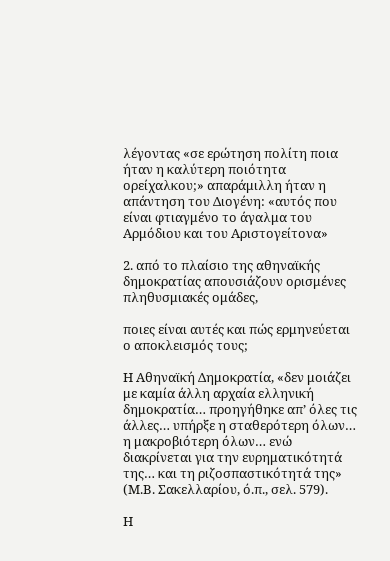λέγοντας «σε ερώτηση πολίτη ποια ήταν η καλύτερη ποιότητα ορείχαλκου;» απαράμιλλη ήταν η απάντηση του Διογένη: «αυτός που είναι φτιαγμένο το άγαλμα του Αρμόδιου και του Αριστογείτονα»

2. από το πλαίσιο της αθηναϊκής δημοκρατίας απουσιάζουν ορισμένες πληθυσμιακές ομάδες,

ποιες είναι αυτές και πώς ερμηνεύεται ο αποκλεισμός τους;

Η Αθηναϊκή Δημοκρατία, «δεν μοιάζει με καμία άλλη αρχαία ελληνική δημοκρατία… προηγήθηκε απ’ όλες τις άλλες… υπήρξε η σταθερότερη όλων… η μακροβιότερη όλων… ενώ διακρίνεται για την ευρηματικότητά της… και τη ριζοσπαστικότητά της» (Μ.Β. Σακελλαρίου, ό.π., σελ. 579).

Η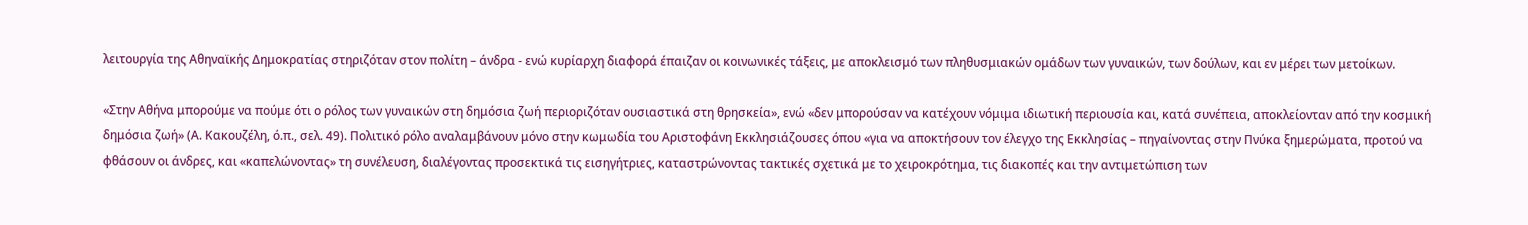λειτουργία της Αθηναϊκής Δημοκρατίας στηριζόταν στον πολίτη – άνδρα - ενώ κυρίαρχη διαφορά έπαιζαν οι κοινωνικές τάξεις, με αποκλεισμό των πληθυσμιακών ομάδων των γυναικών, των δούλων, και εν μέρει των μετοίκων.

«Στην Αθήνα μπορούμε να πούμε ότι ο ρόλος των γυναικών στη δημόσια ζωή περιοριζόταν ουσιαστικά στη θρησκεία», ενώ «δεν μπορούσαν να κατέχουν νόμιμα ιδιωτική περιουσία και, κατά συνέπεια, αποκλείονταν από την κοσμική δημόσια ζωή» (Α. Κακουζέλη, ό.π., σελ. 49). Πολιτικό ρόλο αναλαμβάνουν μόνο στην κωμωδία του Αριστοφάνη Εκκλησιάζουσες όπου «για να αποκτήσουν τον έλεγχο της Εκκλησίας – πηγαίνοντας στην Πνύκα ξημερώματα, προτού να φθάσουν οι άνδρες, και «καπελώνοντας» τη συνέλευση, διαλέγοντας προσεκτικά τις εισηγήτριες, καταστρώνοντας τακτικές σχετικά με το χειροκρότημα, τις διακοπές και την αντιμετώπιση των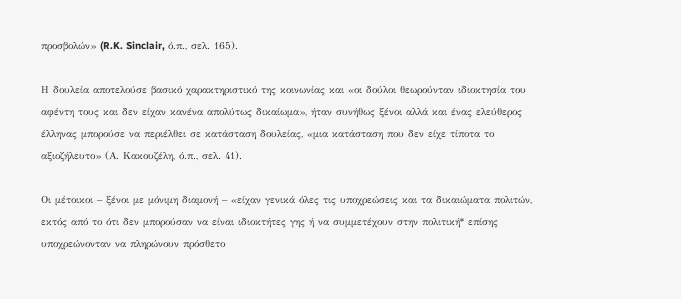προσβολών» (R.K. Sinclair, ό.π., σελ. 165).

Η δουλεία αποτελούσε βασικό χαρακτηριστικό της κοινωνίας και «οι δούλοι θεωρούνταν ιδιοκτησία του αφέντη τους και δεν είχαν κανένα απολύτως δικαίωμα», ήταν συνήθως ξένοι αλλά και ένας ελεύθερος έλληνας μπορούσε να περιέλθει σε κατάσταση δουλείας, «μια κατάσταση που δεν είχε τίποτα το αξιοζήλευτο» (Α. Κακουζέλη, ό.π., σελ. 41).

Οι μέτοικοι – ξένοι με μόνιμη διαμονή – «είχαν γενικά όλες τις υποχρεώσεις και τα δικαιώματα πολιτών, εκτός από το ότι δεν μπορούσαν να είναι ιδιοκτήτες γης ή να συμμετέχουν στην πολιτική* επίσης υποχρεώνονταν να πληρώνουν πρόσθετο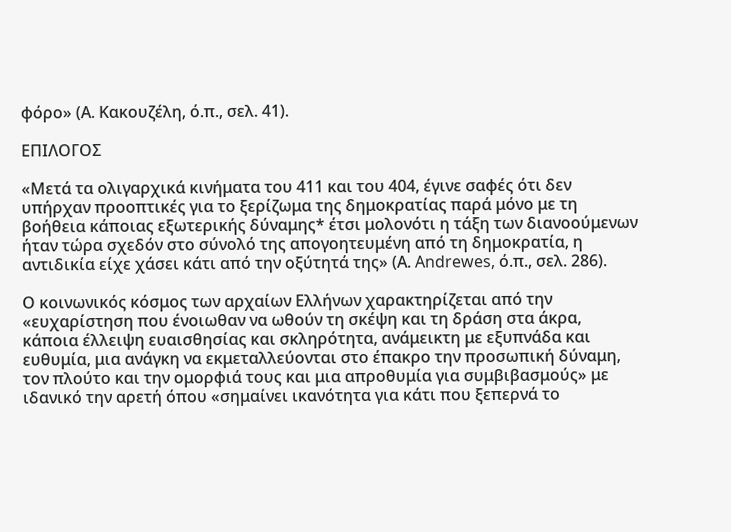φόρο» (Α. Κακουζέλη, ό.π., σελ. 41).

ΕΠΙΛΟΓΟΣ

«Μετά τα ολιγαρχικά κινήματα του 411 και του 404, έγινε σαφές ότι δεν υπήρχαν προοπτικές για το ξερίζωμα της δημοκρατίας παρά μόνο με τη βοήθεια κάποιας εξωτερικής δύναμης* έτσι μολονότι η τάξη των διανοούμενων ήταν τώρα σχεδόν στο σύνολό της απογοητευμένη από τη δημοκρατία, η αντιδικία είχε χάσει κάτι από την οξύτητά της» (Α. Andrewes, ό.π., σελ. 286).

Ο κοινωνικός κόσμος των αρχαίων Ελλήνων χαρακτηρίζεται από την «ευχαρίστηση που ένοιωθαν να ωθούν τη σκέψη και τη δράση στα άκρα, κάποια έλλειψη ευαισθησίας και σκληρότητα, ανάμεικτη με εξυπνάδα και ευθυμία, μια ανάγκη να εκμεταλλεύονται στο έπακρο την προσωπική δύναμη, τον πλούτο και την ομορφιά τους και μια απροθυμία για συμβιβασμούς» με ιδανικό την αρετή όπου «σημαίνει ικανότητα για κάτι που ξεπερνά το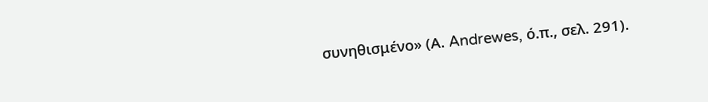συνηθισμένο» (Α. Andrewes, ό.π., σελ. 291).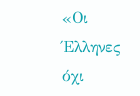«Οι Έλληνες όχι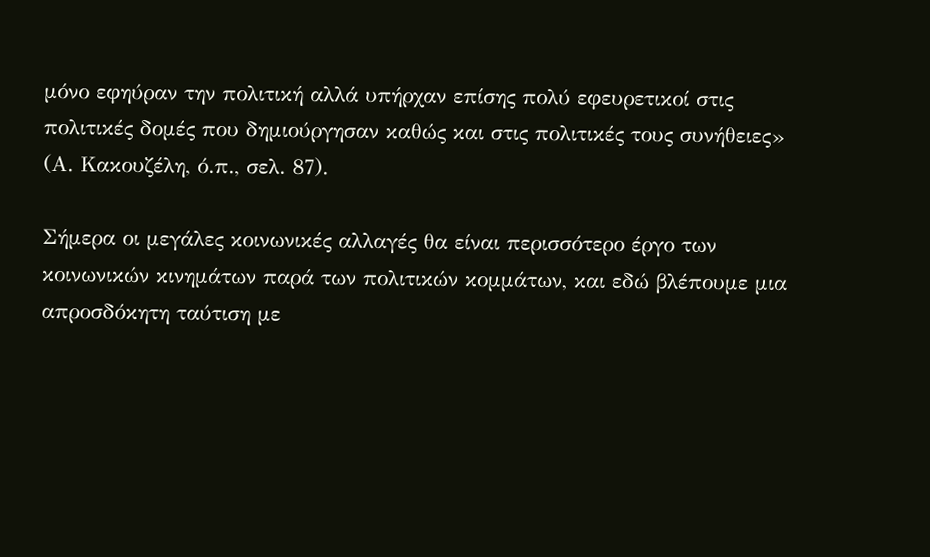μόνο εφηύραν την πολιτική αλλά υπήρχαν επίσης πολύ εφευρετικοί στις πολιτικές δομές που δημιούργησαν καθώς και στις πολιτικές τους συνήθειες» (Α. Κακουζέλη, ό.π., σελ. 87).

Σήμερα οι μεγάλες κοινωνικές αλλαγές θα είναι περισσότερο έργο των κοινωνικών κινημάτων παρά των πολιτικών κομμάτων, και εδώ βλέπουμε μια απροσδόκητη ταύτιση με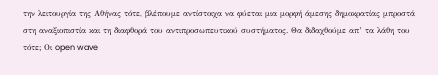την λειτουργία της Αθήνας τότε, βλέπουμε αντίστοιχα να φύεται μια μορφή άμεσης δημοκρατίας μπροστά στη αναξιοπιστία και τη διαφθορά του αντιπροσωπευτικού συστήματος. Θα διδαχθούμε απ’ τα λάθη του τότε; Οι open wave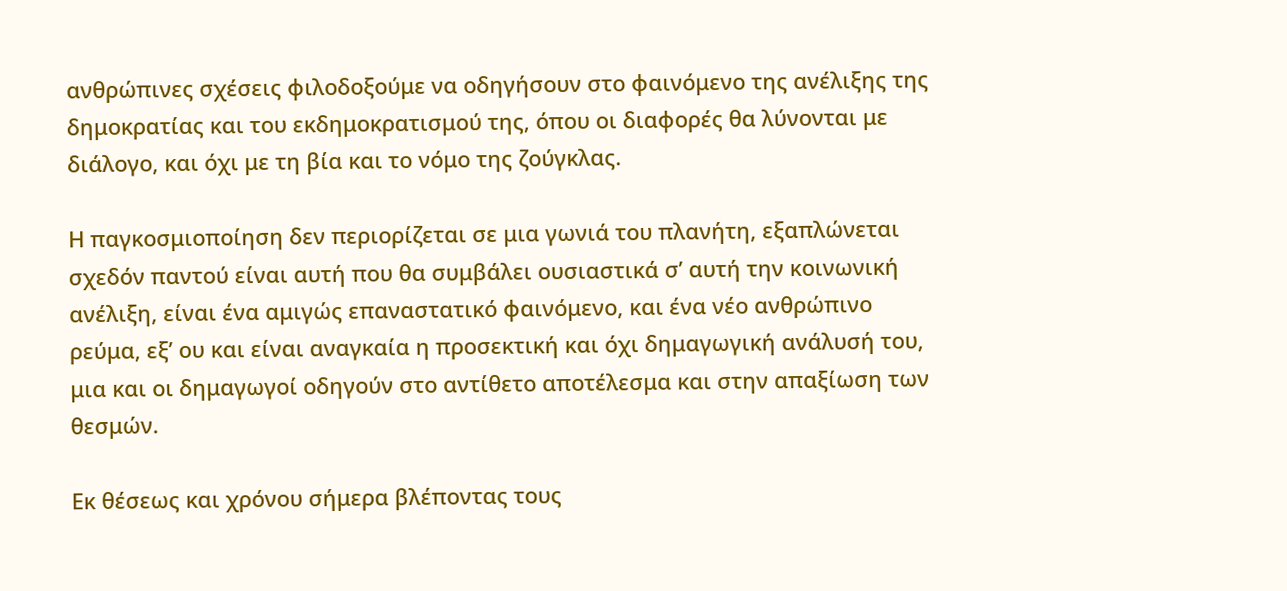ανθρώπινες σχέσεις φιλοδοξούμε να οδηγήσουν στο φαινόμενο της ανέλιξης της δημοκρατίας και του εκδημοκρατισμού της, όπου οι διαφορές θα λύνονται με διάλογο, και όχι με τη βία και το νόμο της ζούγκλας.

Η παγκοσμιοποίηση δεν περιορίζεται σε μια γωνιά του πλανήτη, εξαπλώνεται σχεδόν παντού είναι αυτή που θα συμβάλει ουσιαστικά σ’ αυτή την κοινωνική ανέλιξη, είναι ένα αμιγώς επαναστατικό φαινόμενο, και ένα νέο ανθρώπινο ρεύμα, εξ’ ου και είναι αναγκαία η προσεκτική και όχι δημαγωγική ανάλυσή του, μια και οι δημαγωγοί οδηγούν στο αντίθετο αποτέλεσμα και στην απαξίωση των θεσμών.

Εκ θέσεως και χρόνου σήμερα βλέποντας τους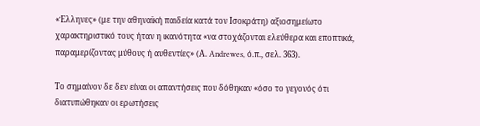«Έλληνες» (με την αθηναϊκή παιδεία κατά τον Ισοκράτη) αξιοσημείωτο χαρακτηριστικό τους ήταν η ικανότητα «να στοχάζονται ελεύθερα και εποπτικά, παραμερίζοντας μύθους ή αυθεντίες» (Α. Andrewes, ό.π., σελ. 363).

Το σημαίνον δε δεν είναι οι απαντήσεις που δόθηκαν «όσο το γεγονός ότι διατυπώθηκαν οι ερωτήσεις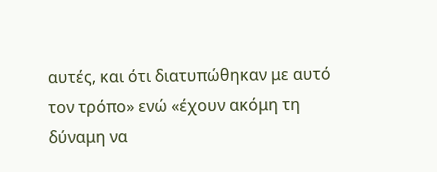αυτές, και ότι διατυπώθηκαν με αυτό τον τρόπο» ενώ «έχουν ακόμη τη δύναμη να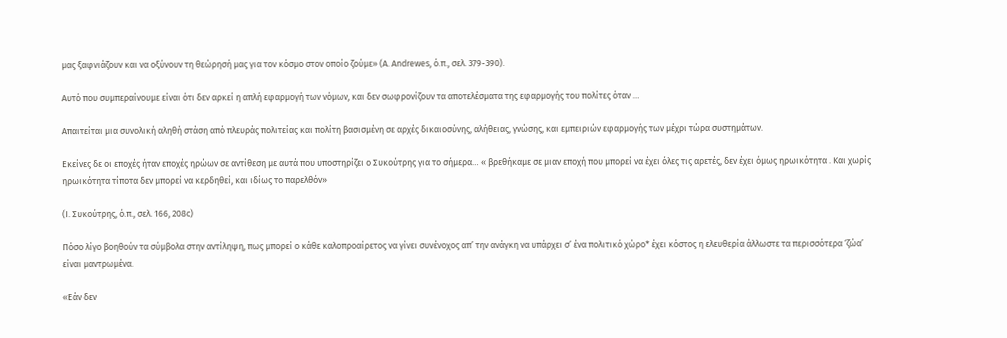μας ξαφνιάζουν και να οξύνουν τη θεώρησή μας για τον κόσμο στον οποίο ζούμε» (Α. Andrewes, ό.π., σελ. 379-390).

Αυτό που συμπεραίνουμε είναι ότι δεν αρκεί η απλή εφαρμογή των νόμων, και δεν σωφρονίζουν τα αποτελέσματα της εφαρμογής του πολίτες όταν …

Απαιτείται μια συνολική αληθή στάση από πλευράς πολιτείας και πολίτη βασισμένη σε αρχές δικαιοσύνης, αλήθειας, γνώσης, και εμπειριών εφαρμογής των μέχρι τώρα συστημάτων.

Εκείνες δε οι εποχές ήταν εποχές ηρώων σε αντίθεση με αυτά που υποστηρίζει ο Συκούτρης για το σήμερα… « βρεθήκαμε σε μιαν εποχή που μπορεί να έχει όλες τις αρετές, δεν έχει όμως ηρωικότητα . Και χωρίς ηρωικότητα τίποτα δεν μπορεί να κερδηθεί, και ιδίως το παρελθόν»

(Ι. Συκούτρης, ό.π., σελ. 166, 208c)

Πόσο λίγο βοηθούν τα σύμβολα στην αντίληψη, πως μπορεί ο κάθε καλοπροαίρετος να γίνει συνένοχος απ’ την ανάγκη να υπάρχει σ’ ένα πολιτικό χώρο* έχει κόστος η ελευθερία άλλωστε τα περισσότερα ‘ζώα’ είναι μαντρωμένα.

«Εάν δεν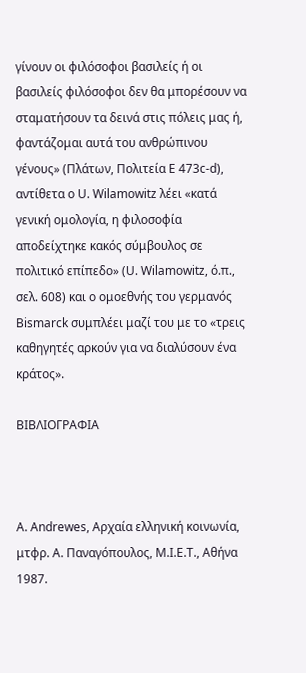γίνουν οι φιλόσοφοι βασιλείς ή οι βασιλείς φιλόσοφοι δεν θα μπορέσουν να σταματήσουν τα δεινά στις πόλεις μας ή, φαντάζομαι αυτά του ανθρώπινου γένους» (Πλάτων, Πολιτεία Ε 473c-d), αντίθετα ο U. Wilamowitz λέει «κατά γενική ομολογία, η φιλοσοφία αποδείχτηκε κακός σύμβουλος σε πολιτικό επίπεδο» (U. Wilamowitz, ό.π., σελ. 608) και ο ομοεθνής του γερμανός Bismarck συμπλέει μαζί του με το «τρεις καθηγητές αρκούν για να διαλύσουν ένα κράτος».

ΒΙΒΛΙΟΓΡΑΦΙΑ



Α. Andrewes, Αρχαία ελληνική κοινωνία, μτφρ. Α. Παναγόπουλος, Μ.Ι.Ε.Τ., Αθήνα 1987.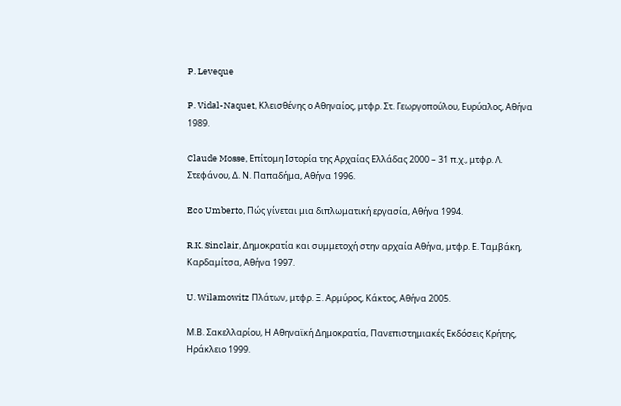P. Leveque

P. Vidal-Naquet, Κλεισθένης ο Αθηναίος, μτφρ. Στ. Γεωργοπούλου, Ευρύαλος, Αθήνα 1989.

Claude Mosse, Επίτομη Ιστορία της Αρχαίας Ελλάδας 2000 – 31 π.χ., μτφρ. Λ. Στεφάνου, Δ. Ν. Παπαδήμα, Αθήνα 1996.

Eco Umberto, Πώς γίνεται μια διπλωματική εργασία, Αθήνα 1994.

R.K. Sinclair, Δημοκρατία και συμμετοχή στην αρχαία Αθήνα, μτφρ. Ε. Ταμβάκη, Καρδαμίτσα, Αθήνα 1997.

U. Wilamowitz Πλάτων, μτφρ. Ξ. Αρμύρος, Κάκτος, Αθήνα 2005.

Μ.Β. Σακελλαρίου, Η Αθηναϊκή Δημοκρατία, Πανεπιστημιακές Εκδόσεις Κρήτης, Ηράκλειο 1999.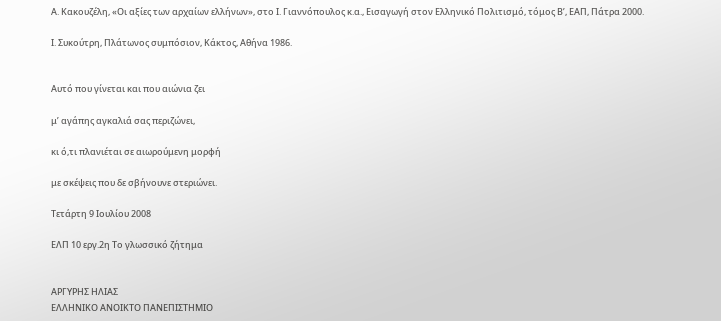Α. Κακουζέλη, «Οι αξίες των αρχαίων ελλήνων», στο Ι. Γιαννόπουλος κ.α., Εισαγωγή στον Ελληνικό Πολιτισμό, τόμος Β’, ΕΑΠ, Πάτρα 2000.

Ι. Συκούτρη, Πλάτωνος συμπόσιον, Κάκτος, Αθήνα 1986.


Αυτό που γίνεται και που αιώνια ζει

μ’ αγάπης αγκαλιά σας περιζώνει,

κι ό,τι πλανιέται σε αιωρούμενη μορφή

με σκέψεις που δε σβήνουνε στεριώνει.

Τετάρτη 9 Ιουλίου 2008

ΕΛΠ 10 εργ.2η Το γλωσσικό ζήτημα


ΑΡΓΥΡΗΣ ΗΛΙΑΣ
ΕΛΛΗΝΙΚΟ ΑΝΟΙΚΤΟ ΠΑΝΕΠΙΣΤΗΜΙΟ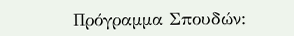Πρόγραμμα Σπουδών: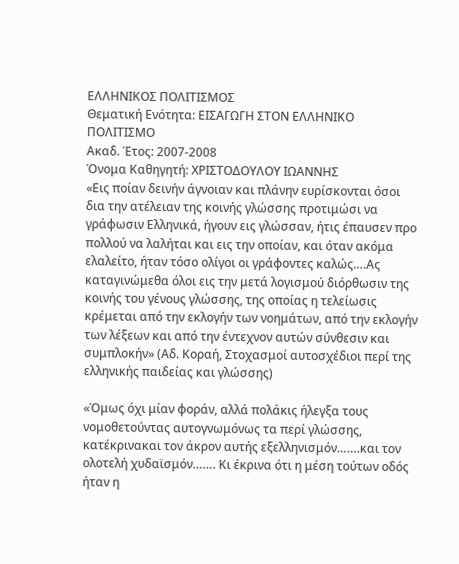ΕΛΛΗΝΙΚΟΣ ΠΟΛΙΤΙΣΜΟΣ
Θεματική Ενότητα: ΕΙΣΑΓΩΓΗ ΣΤΟΝ ΕΛΛΗΝΙΚΟ ΠΟΛΙΤΙΣΜΟ
Ακαδ. Έτος: 2007-2008
Όνομα Καθηγητή: ΧΡΙΣΤΟΔΟΥΛΟΥ ΙΩΑΝΝΗΣ
«Εις ποίαν δεινήν άγνοιαν και πλάνην ευρίσκονται όσοι δια την ατέλειαν της κοινής γλώσσης προτιμώσι να γράφωσιν Ελληνικά, ήγουν εις γλώσσαν, ήτις έπαυσεν προ πολλού να λαλήται και εις την οποίαν, και όταν ακόμα ελαλείτο, ήταν τόσο ολίγοι οι γράφοντες καλώς….Ας καταγινώμεθα όλοι εις την μετά λογισμού διόρθωσιν της κοινής του γένους γλώσσης, της οποίας η τελείωσις κρέμεται από την εκλογήν των νοημάτων, από την εκλογήν των λέξεων και από την έντεχνον αυτών σύνθεσιν και συμπλοκήν» (Αδ. Κοραή, Στοχασμοί αυτοσχέδιοι περί της ελληνικής παιδείας και γλώσσης)

«Όμως όχι μίαν φοράν, αλλά πολάκις ήλεγξα τους νομοθετούντας αυτογνωμόνως τα περί γλώσσης, κατέκρινακαι τον άκρον αυτής εξελληνισμόν…….και τον ολοτελή χυδαϊσμόν……. Κι έκρινα ότι η μέση τούτων οδός ήταν η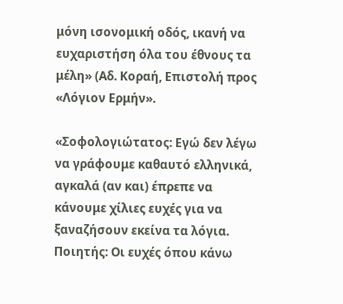μόνη ισονομική οδός, ικανή να ευχαριστήση όλα του έθνους τα μέλη» (Αδ. Κοραή, Επιστολή προς «Λόγιον Ερμήν».

«Σοφολογιώτατος: Εγώ δεν λέγω να γράφουμε καθαυτό ελληνικά, αγκαλά (αν και) έπρεπε να κάνουμε χίλιες ευχές για να ξαναζήσουν εκείνα τα λόγια.
Ποιητής: Οι ευχές όπου κάνω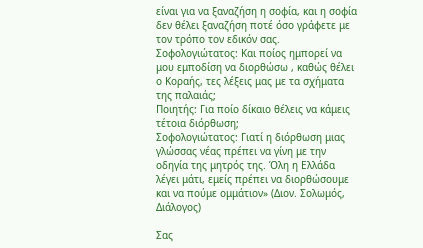είναι για να ξαναζήση η σοφία, και η σοφία δεν θέλει ξαναζήση ποτέ όσο γράφετε με τον τρόπο τον εδικόν σας.
Σοφολογιώτατος: Και ποίος ημπορεί να μου εμποδίση να διορθώσω , καθώς θέλει ο Κοραής, τες λέξεις μας με τα σχήματα της παλαιάς;
Ποιητής: Για ποίο δίκαιο θέλεις να κάμεις τέτοια διόρθωση;
Σοφολογιώτατος: Γιατί η διόρθωση μιας γλώσσας νέας πρέπει να γίνη με την οδηγία της μητρός της. Όλη η Ελλάδα λέγει μάτι, εμείς πρέπει να διορθώσουμε και να πούμε ομμάτιον» (Διον. Σολωμός, Διάλογος)

Σας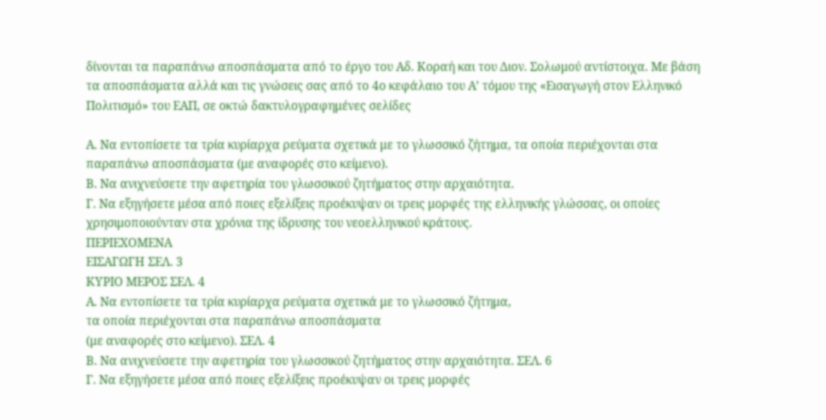δίνονται τα παραπάνω αποσπάσματα από το έργο του Αδ. Κοραή και του Διον. Σολωμού αντίστοιχα. Με βάση τα αποσπάσματα αλλά και τις γνώσεις σας από το 4ο κεφάλαιο του Α’ τόμου της «Εισαγωγή στον Ελληνικό Πολιτισμό» του ΕΑΠ, σε οκτώ δακτυλογραφημένες σελίδες

Α. Να εντοπίσετε τα τρία κυρίαρχα ρεύματα σχετικά με το γλωσσικό ζήτημα, τα οποία περιέχονται στα παραπάνω αποσπάσματα (με αναφορές στο κείμενο).
Β. Να ανιχνεύσετε την αφετηρία του γλωσσικού ζητήματος στην αρχαιότητα.
Γ. Να εξηγήσετε μέσα από ποιες εξελίξεις προέκυψαν οι τρεις μορφές της ελληνικής γλώσσας, οι οποίες χρησιμοποιούνταν στα χρόνια της ίδρυσης του νεοελληνικού κράτους.
ΠΕΡΙΕΧΟΜΕΝΑ
ΕΙΣΑΓΩΓΗ ΣΕΛ. 3
ΚΥΡΙΟ ΜΕΡΟΣ ΣΕΛ. 4
Α. Να εντοπίσετε τα τρία κυρίαρχα ρεύματα σχετικά με το γλωσσικό ζήτημα,
τα οποία περιέχονται στα παραπάνω αποσπάσματα
(με αναφορές στο κείμενο). ΣΕΛ. 4
Β. Να ανιχνεύσετε την αφετηρία του γλωσσικού ζητήματος στην αρχαιότητα. ΣΕΛ. 6
Γ. Να εξηγήσετε μέσα από ποιες εξελίξεις προέκυψαν οι τρεις μορφές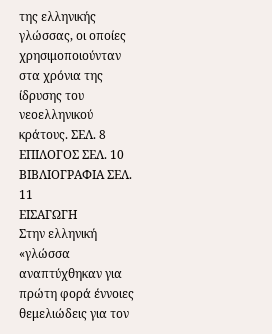της ελληνικής γλώσσας, οι οποίες χρησιμοποιούνταν στα χρόνια της
ίδρυσης του νεοελληνικού κράτους. ΣΕΛ. 8
ΕΠΙΛΟΓΟΣ ΣΕΛ. 10
ΒΙΒΛΙΟΓΡΑΦΙΑ ΣΕΛ. 11
ΕΙΣΑΓΩΓΗ
Στην ελληνική «γλώσσα αναπτύχθηκαν για πρώτη φορά έννοιες θεμελιώδεις για τον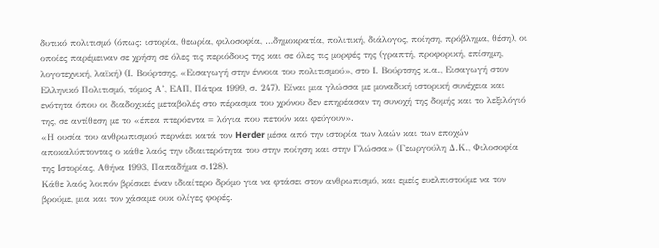δυτικό πολιτισμό (όπως: ιστορία, θεωρία, φιλοσοφία, …δημοκρατία, πολιτική, διάλογος, ποίηση, πρόβλημα, θέση), οι οποίες παρέμειναν σε χρήση σε όλες τις περιόδους της και σε όλες τις μορφές της (γραπτή, προφορική, επίσημη, λογοτεχνική, λαϊκή) (Ι. Βούρτσης, «Εισαγωγή στην έννοια του πολιτισμού», στο Ι. Βούρτσης κ.α., Εισαγωγή στον Ελληνικό Πολιτισμό, τόμος Α’, ΕΑΠ, Πάτρα 1999, σ. 247). Είναι μια γλώσσα με μοναδική ιστορική συνέχεια και ενότητα όπου οι διαδοχικές μεταβολές στο πέρασμα του χρόνου δεν επηρέασαν τη συνοχή της δομής και το λεξιλόγιό της, σε αντίθεση με το «έπεα πτερόεντα = λόγια που πετούν και φεύγουν».
«Η ουσία του ανθρωπισμού περνάει κατά τον Herder μέσα από την ιστορία των λαών και των εποχών αποκαλύπτοντας ο κάθε λαός την ιδιαιτερότητα του στην ποίηση και στην Γλώσσα» (Γεωργούλη Δ.Κ., Φιλοσοφία της Ιστορίας, Αθήνα 1993, Παπαδήμα σ.128).
Κάθε λαός λοιπόν βρίσκει έναν ιδιαίτερο δρόμο για να φτάσει στον ανθρωπισμό, και εμείς ευελπιστούμε να τον βρούμε, μια και τον χάσαμε ουκ ολίγες φορές.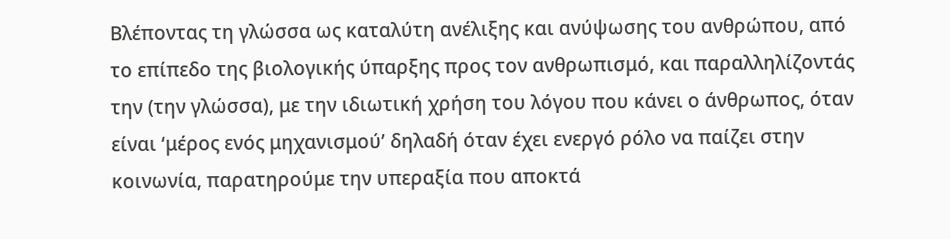Βλέποντας τη γλώσσα ως καταλύτη ανέλιξης και ανύψωσης του ανθρώπου, από το επίπεδο της βιολογικής ύπαρξης προς τον ανθρωπισμό, και παραλληλίζοντάς την (την γλώσσα), με την ιδιωτική χρήση του λόγου που κάνει ο άνθρωπος, όταν είναι ‘μέρος ενός μηχανισμού’ δηλαδή όταν έχει ενεργό ρόλο να παίζει στην κοινωνία, παρατηρούμε την υπεραξία που αποκτά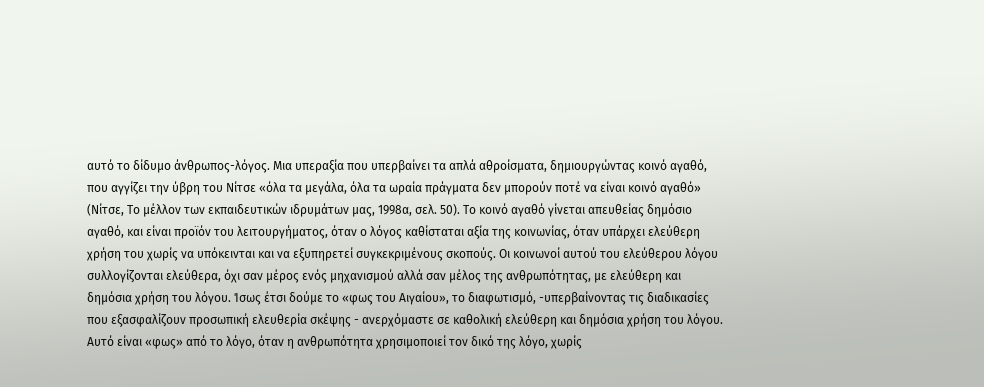αυτό το δίδυμο άνθρωπος-λόγος. Μια υπεραξία που υπερβαίνει τα απλά αθροίσματα, δημιουργώντας κοινό αγαθό, που αγγίζει την ύβρη του Νίτσε «όλα τα μεγάλα, όλα τα ωραία πράγματα δεν μπορούν ποτέ να είναι κοινό αγαθό» (Νίτσε, Το μέλλον των εκπαιδευτικών ιδρυμάτων μας, 1998α, σελ. 50). Το κοινό αγαθό γίνεται απευθείας δημόσιο αγαθό, και είναι προϊόν του λειτουργήματος, όταν ο λόγος καθίσταται αξία της κοινωνίας, όταν υπάρχει ελεύθερη χρήση του χωρίς να υπόκεινται και να εξυπηρετεί συγκεκριμένους σκοπούς. Οι κοινωνοί αυτού του ελεύθερου λόγου συλλογίζονται ελεύθερα, όχι σαν μέρος ενός μηχανισμού αλλά σαν μέλος της ανθρωπότητας, με ελεύθερη και δημόσια χρήση του λόγου. Ίσως έτσι δούμε το «φως του Αιγαίου», το διαφωτισμό, -υπερβαίνοντας τις διαδικασίες που εξασφαλίζουν προσωπική ελευθερία σκέψης - ανερχόμαστε σε καθολική ελεύθερη και δημόσια χρήση του λόγου. Αυτό είναι «φως» από το λόγο, όταν η ανθρωπότητα χρησιμοποιεί τον δικό της λόγο, χωρίς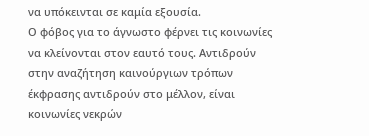να υπόκεινται σε καμία εξουσία.
Ο φόβος για το άγνωστο φέρνει τις κοινωνίες να κλείνονται στον εαυτό τους. Αντιδρούν στην αναζήτηση καινούργιων τρόπων έκφρασης αντιδρούν στο μέλλον, είναι κοινωνίες νεκρών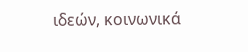ιδεών, κοινωνικά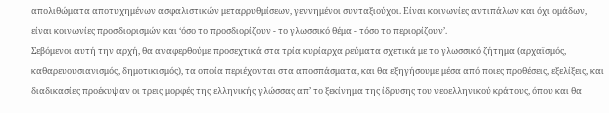απολιθώματα αποτυχημένων ασφαλιστικών μεταρρυθμίσεων, γεννημένοι συνταξιούχοι. Είναι κοινωνίες αντιπάλων και όχι ομάδων, είναι κοινωνίες προσδιορισμών και ‘όσο το προσδιορίζουν - το γλωσσικό θέμα - τόσο το περιορίζουν’.
Σεβόμενοι αυτή την αρχή, θα αναφερθούμε προσεχτικά στα τρία κυρίαρχα ρεύματα σχετικά με το γλωσσικό ζήτημα (αρχαϊσμός, καθαρευουσιανισμός, δημοτικισμός), τα οποία περιέχονται στα αποσπάσματα, και θα εξηγήσουμε μέσα από ποιες προθέσεις, εξελίξεις, και διαδικασίες προέκυψαν οι τρεις μορφές της ελληνικής γλώσσας απ’ το ξεκίνημα της ίδρυσης του νεοελληνικού κράτους, όπου και θα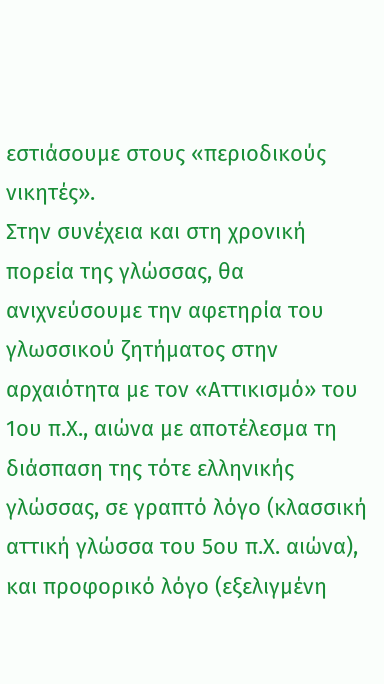εστιάσουμε στους «περιοδικούς νικητές».
Στην συνέχεια και στη χρονική πορεία της γλώσσας, θα ανιχνεύσουμε την αφετηρία του γλωσσικού ζητήματος στην αρχαιότητα με τον «Αττικισμό» του 1ου π.Χ., αιώνα με αποτέλεσμα τη διάσπαση της τότε ελληνικής γλώσσας, σε γραπτό λόγο (κλασσική αττική γλώσσα του 5ου π.Χ. αιώνα), και προφορικό λόγο (εξελιγμένη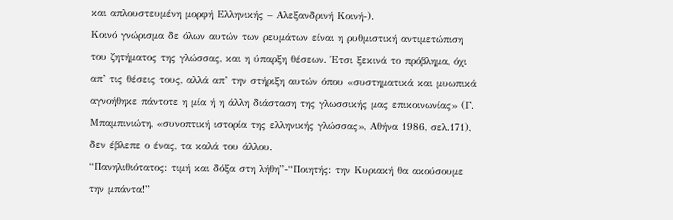και απλουστευμένη μορφή Ελληνικής – Αλεξανδρινή Κοινή-).
Κοινό γνώρισμα δε όλων αυτών των ρευμάτων είναι η ρυθμιστική αντιμετώπιση του ζητήματος της γλώσσας, και η ύπαρξη θέσεων. Έτσι ξεκινά το πρόβλημα, όχι απ’ τις θέσεις τους, αλλά απ’ την στήριξη αυτών όπου «συστηματικά και μυωπικά αγνοήθηκε πάντοτε η μία ή η άλλη διάσταση της γλωσσικής μας επικοινωνίας» (Γ. Μπαμπινιώτη, «συνοπτική ιστορία της ελληνικής γλώσσας», Αθήνα 1986, σελ.171), δεν έβλεπε ο ένας, τα καλά του άλλου.
“Πανηλιθιότατος: τιμή και δόξα στη λήθη”-“Ποιητής: την Κυριακή θα ακούσουμε την μπάντα!”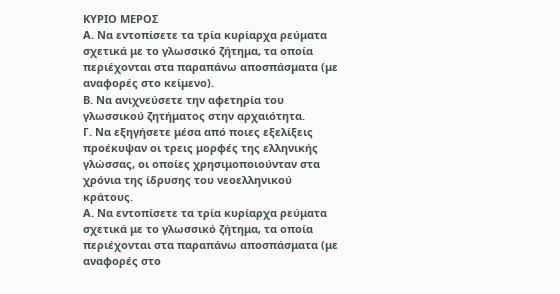ΚΥΡΙΟ ΜΕΡΟΣ
Α. Να εντοπίσετε τα τρία κυρίαρχα ρεύματα σχετικά με το γλωσσικό ζήτημα, τα οποία περιέχονται στα παραπάνω αποσπάσματα (με αναφορές στο κείμενο).
Β. Να ανιχνεύσετε την αφετηρία του γλωσσικού ζητήματος στην αρχαιότητα.
Γ. Να εξηγήσετε μέσα από ποιες εξελίξεις προέκυψαν οι τρεις μορφές της ελληνικής γλώσσας, οι οποίες χρησιμοποιούνταν στα χρόνια της ίδρυσης του νεοελληνικού κράτους.
Α. Να εντοπίσετε τα τρία κυρίαρχα ρεύματα σχετικά με το γλωσσικό ζήτημα, τα οποία περιέχονται στα παραπάνω αποσπάσματα (με αναφορές στο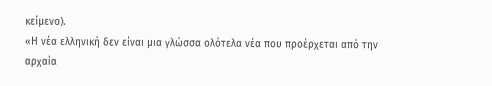κείμενο).
«Η νέα ελληνική δεν είναι μια γλώσσα ολότελα νέα που προέρχεται από την αρχαία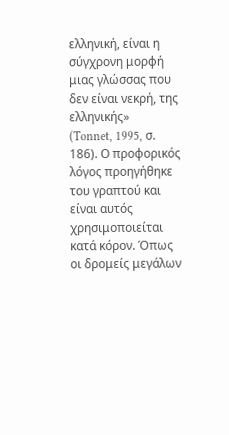ελληνική, είναι η σύγχρονη μορφή μιας γλώσσας που δεν είναι νεκρή, της ελληνικής»
(Tonnet, 1995, σ. 186). Ο προφορικός λόγος προηγήθηκε του γραπτού και είναι αυτός χρησιμοποιείται κατά κόρον. Όπως οι δρομείς μεγάλων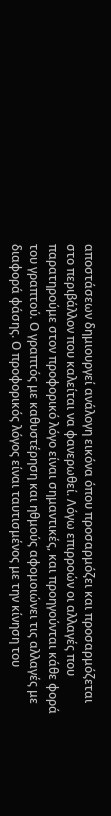αποστάσεων δημιουργεί ανάλογη εικόνα όπου προσαρμόζει και προσαρμόζεται στο περιβάλλον που καλείται να φανερωθεί. Λόγω επιρροών οι αλλαγές που παρατηρούμε στον προφορικό λόγο είναι σημαντικές, και προηγούνται κάθε φορά του γραπτού. Ο γραπτός με καθυστέρηση και ηθμούς αφομοιώνει τις αλλαγές με διαφορά φάσης. Ο προφορικός λόγος είναι ταυτισμένος με την κίνηση του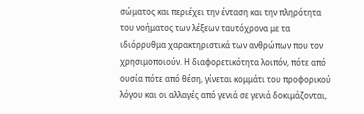σώματος και περιέχει την ένταση και την πληρότητα του νοήματος των λέξεων ταυτόχρονα με τα ιδιόρρυθμα χαρακτηριστικά των ανθρώπων που τον χρησιμοποιούν. Η διαφορετικότητα λοιπόν, πότε από ουσία πότε από θέση, γίνεται κομμάτι του προφορικού λόγου και οι αλλαγές από γενιά σε γενιά δοκιμάζονται,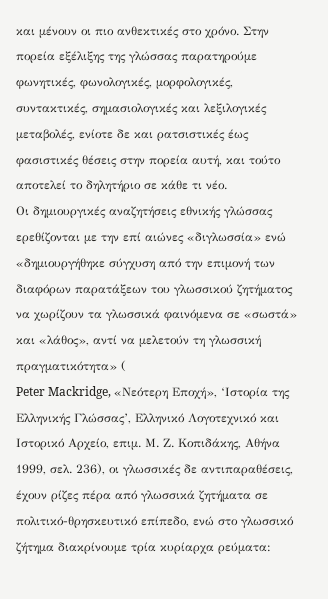και μένουν οι πιο ανθεκτικές στο χρόνο. Στην πορεία εξέλιξης της γλώσσας παρατηρούμε φωνητικές, φωνολογικές, μορφολογικές, συντακτικές, σημασιολογικές και λεξιλογικές μεταβολές, ενίοτε δε και ρατσιστικές έως φασιστικές θέσεις στην πορεία αυτή, και τούτο αποτελεί το δηλητήριο σε κάθε τι νέο.
Οι δημιουργικές αναζητήσεις εθνικής γλώσσας ερεθίζονται με την επί αιώνες «διγλωσσία» ενώ «δημιουργήθηκε σύγχυση από την επιμονή των διαφόρων παρατάξεων του γλωσσικού ζητήματος να χωρίζουν τα γλωσσικά φαινόμενα σε «σωστά» και «λάθος», αντί να μελετούν τη γλωσσική πραγματικότητα» (
Peter Mackridge, «Νεότερη Εποχή», ‘Ιστορία της Ελληνικής Γλώσσας’, Ελληνικό Λογοτεχνικό και Ιστορικό Αρχείο, επιμ. Μ. Ζ. Κοπιδάκης, Αθήνα 1999, σελ. 236), οι γλωσσικές δε αντιπαραθέσεις, έχουν ρίζες πέρα από γλωσσικά ζητήματα σε πολιτικό-θρησκευτικό επίπεδο, ενώ στο γλωσσικό ζήτημα διακρίνουμε τρία κυρίαρχα ρεύματα: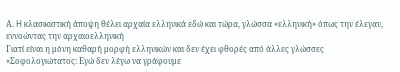Α. H κλασικιστική άποψη θέλει αρχαία ελληνικά εδώ και τώρα, γλώσσα «ελληνική» όπως την έλεγαν, εννοώντας την αρχαιοελληνική
Γιατί είναι η μόνη καθαρή μορφή ελληνικών και δεν έχει φθορές από άλλες γλώσσες
«Σοφολογιώτατος: Εγώ δεν λέγω να γράφουμε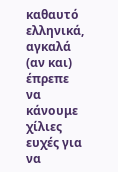καθαυτό ελληνικά, αγκαλά (αν και) έπρεπε να κάνουμε χίλιες ευχές για να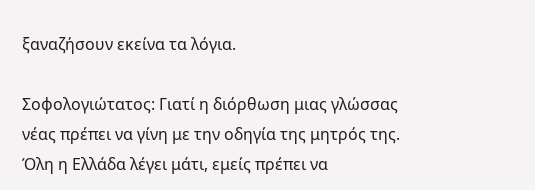ξαναζήσουν εκείνα τα λόγια.

Σοφολογιώτατος: Γιατί η διόρθωση μιας γλώσσας νέας πρέπει να γίνη με την οδηγία της μητρός της. Όλη η Ελλάδα λέγει μάτι, εμείς πρέπει να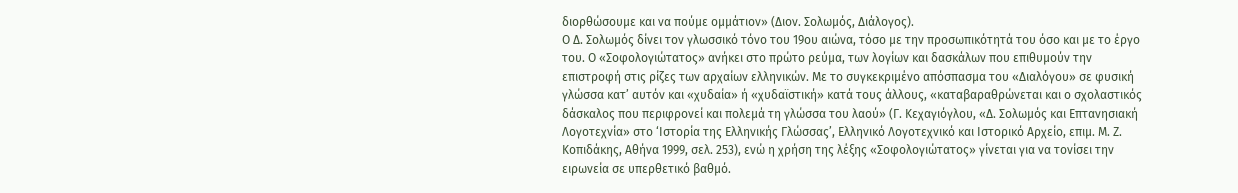διορθώσουμε και να πούμε ομμάτιον» (Διον. Σολωμός, Διάλογος).
Ο Δ. Σολωμός δίνει τον γλωσσικό τόνο του 19ου αιώνα, τόσο με την προσωπικότητά του όσο και με το έργο του. Ο «Σοφολογιώτατος» ανήκει στο πρώτο ρεύμα, των λογίων και δασκάλων που επιθυμούν την επιστροφή στις ρίζες των αρχαίων ελληνικών. Με το συγκεκριμένο απόσπασμα του «Διαλόγου» σε φυσική γλώσσα κατ’ αυτόν και «χυδαία» ή «χυδαϊστική» κατά τους άλλους, «καταβαραθρώνεται και ο σχολαστικός δάσκαλος που περιφρονεί και πολεμά τη γλώσσα του λαού» (Γ. Κεχαγιόγλου, «Δ. Σολωμός και Επτανησιακή Λογοτεχνία» στο ‘Ιστορία της Ελληνικής Γλώσσας’, Ελληνικό Λογοτεχνικό και Ιστορικό Αρχείο, επιμ. Μ. Ζ. Κοπιδάκης, Αθήνα 1999, σελ. 253), ενώ η χρήση της λέξης «Σοφολογιώτατος» γίνεται για να τονίσει την ειρωνεία σε υπερθετικό βαθμό.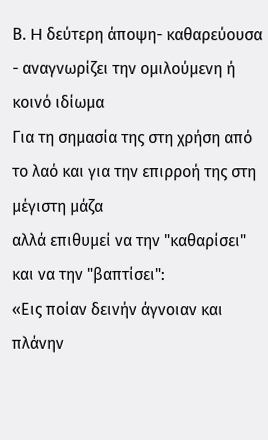Β. H δεύτερη άποψη- καθαρεύουσα - αναγνωρίζει την ομιλούμενη ή κοινό ιδίωμα
Για τη σημασία της στη χρήση από το λαό και για την επιρροή της στη μέγιστη μάζα
αλλά επιθυμεί να την "καθαρίσει" και να την "βαπτίσει":
«Εις ποίαν δεινήν άγνοιαν και πλάνην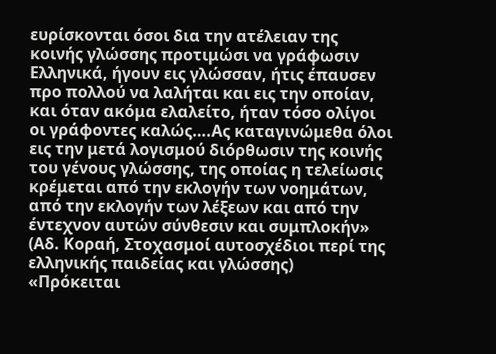ευρίσκονται όσοι δια την ατέλειαν της κοινής γλώσσης προτιμώσι να γράφωσιν Ελληνικά, ήγουν εις γλώσσαν, ήτις έπαυσεν προ πολλού να λαλήται και εις την οποίαν, και όταν ακόμα ελαλείτο, ήταν τόσο ολίγοι οι γράφοντες καλώς….Ας καταγινώμεθα όλοι εις την μετά λογισμού διόρθωσιν της κοινής του γένους γλώσσης, της οποίας η τελείωσις κρέμεται από την εκλογήν των νοημάτων, από την εκλογήν των λέξεων και από την έντεχνον αυτών σύνθεσιν και συμπλοκήν» (Αδ. Κοραή, Στοχασμοί αυτοσχέδιοι περί της ελληνικής παιδείας και γλώσσης)
«Πρόκειται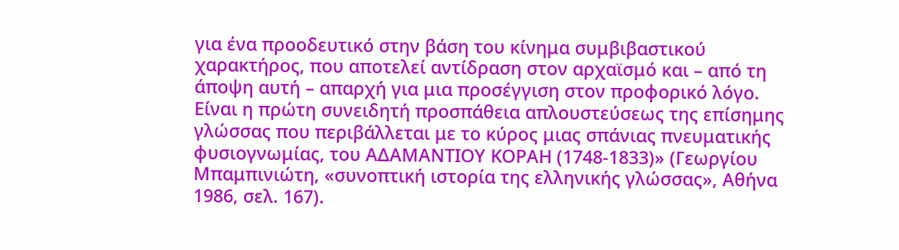για ένα προοδευτικό στην βάση του κίνημα συμβιβαστικού χαρακτήρος, που αποτελεί αντίδραση στον αρχαϊσμό και – από τη άποψη αυτή – απαρχή για μια προσέγγιση στον προφορικό λόγο. Είναι η πρώτη συνειδητή προσπάθεια απλουστεύσεως της επίσημης γλώσσας που περιβάλλεται με το κύρος μιας σπάνιας πνευματικής φυσιογνωμίας, του ΑΔΑΜΑΝΤΙΟΥ ΚΟΡΑΗ (1748-1833)» (Γεωργίου Μπαμπινιώτη, «συνοπτική ιστορία της ελληνικής γλώσσας», Αθήνα 1986, σελ. 167).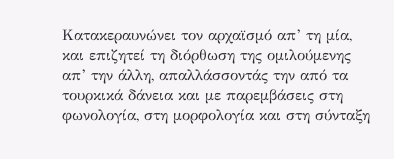Κατακεραυνώνει τον αρχαϊσμό απ’ τη μία, και επιζητεί τη διόρθωση της ομιλούμενης απ’ την άλλη, απαλλάσσοντάς την από τα τουρκικά δάνεια και με παρεμβάσεις στη φωνολογία, στη μορφολογία και στη σύνταξη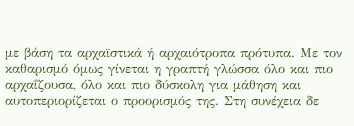με βάση τα αρχαϊστικά ή αρχαιότροπα πρότυπα. Με τον καθαρισμό όμως γίνεται η γραπτή γλώσσα όλο και πιο αρχαΐζουσα, όλο και πιο δύσκολη για μάθηση και αυτοπεριορίζεται ο προορισμός της. Στη συνέχεια δε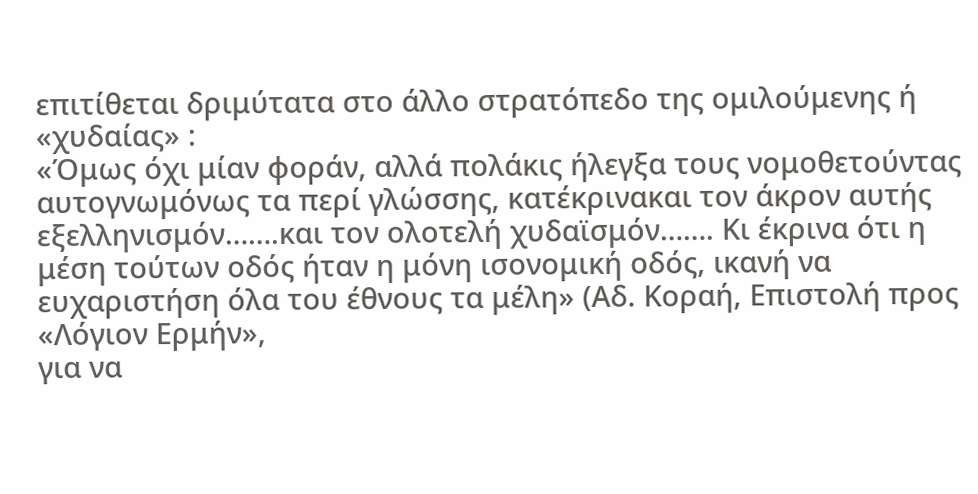επιτίθεται δριμύτατα στο άλλο στρατόπεδο της ομιλούμενης ή «χυδαίας» :
«Όμως όχι μίαν φοράν, αλλά πολάκις ήλεγξα τους νομοθετούντας αυτογνωμόνως τα περί γλώσσης, κατέκρινακαι τον άκρον αυτής εξελληνισμόν…….και τον ολοτελή χυδαϊσμόν……. Κι έκρινα ότι η μέση τούτων οδός ήταν η μόνη ισονομική οδός, ικανή να ευχαριστήση όλα του έθνους τα μέλη» (Αδ. Κοραή, Επιστολή προς «Λόγιον Ερμήν»,
για να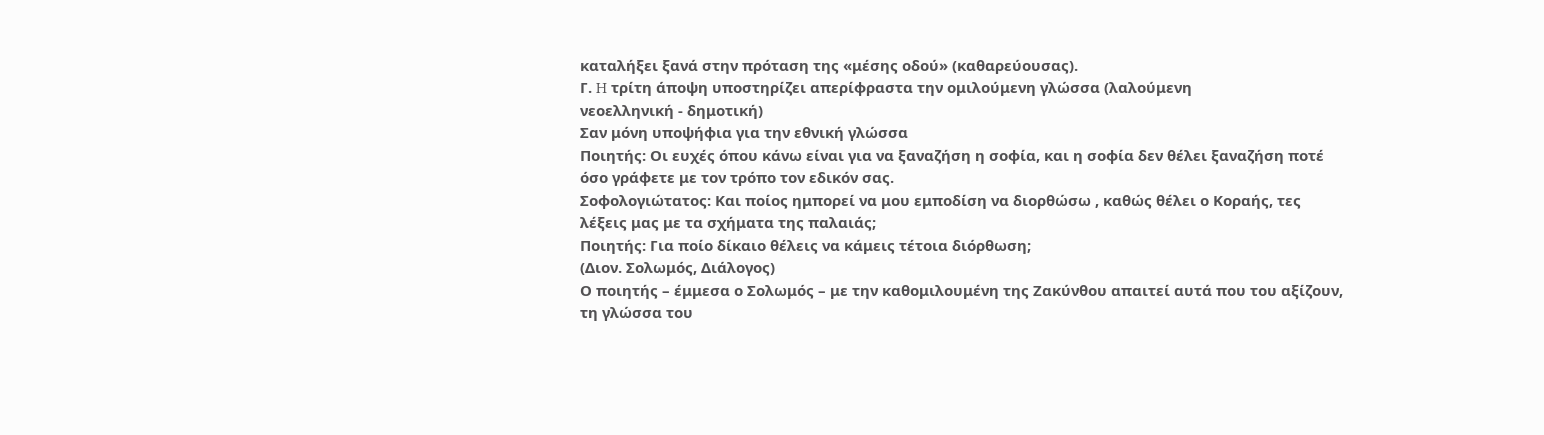καταλήξει ξανά στην πρόταση της «μέσης οδού» (καθαρεύουσας).
Γ. H τρίτη άποψη υποστηρίζει απερίφραστα την ομιλούμενη γλώσσα (λαλούμενη
νεοελληνική - δημοτική)
Σαν μόνη υποψήφια για την εθνική γλώσσα
Ποιητής: Οι ευχές όπου κάνω είναι για να ξαναζήση η σοφία, και η σοφία δεν θέλει ξαναζήση ποτέ όσο γράφετε με τον τρόπο τον εδικόν σας.
Σοφολογιώτατος: Και ποίος ημπορεί να μου εμποδίση να διορθώσω , καθώς θέλει ο Κοραής, τες λέξεις μας με τα σχήματα της παλαιάς;
Ποιητής: Για ποίο δίκαιο θέλεις να κάμεις τέτοια διόρθωση;
(Διον. Σολωμός, Διάλογος)
Ο ποιητής – έμμεσα ο Σολωμός – με την καθομιλουμένη της Ζακύνθου απαιτεί αυτά που του αξίζουν, τη γλώσσα του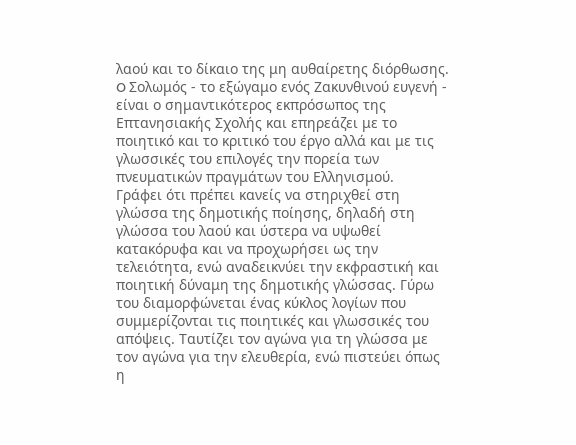λαού και το δίκαιο της μη αυθαίρετης διόρθωσης. O Σολωμός - το εξώγαμο ενός Ζακυνθινού ευγενή - είναι ο σημαντικότερος εκπρόσωπος της Επτανησιακής Σχολής και επηρεάζει με το ποιητικό και το κριτικό του έργο αλλά και με τις γλωσσικές του επιλογές την πορεία των πνευματικών πραγμάτων του Ελληνισμού.
Γράφει ότι πρέπει κανείς να στηριχθεί στη γλώσσα της δημοτικής ποίησης, δηλαδή στη γλώσσα του λαού και ύστερα να υψωθεί κατακόρυφα και να προχωρήσει ως την τελειότητα, ενώ αναδεικνύει την εκφραστική και ποιητική δύναμη της δημοτικής γλώσσας. Γύρω του διαμορφώνεται ένας κύκλος λογίων που συμμερίζονται τις ποιητικές και γλωσσικές του απόψεις. Ταυτίζει τον αγώνα για τη γλώσσα με τον αγώνα για την ελευθερία, ενώ πιστεύει όπως η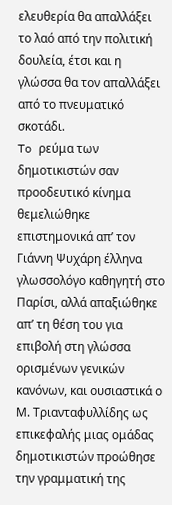ελευθερία θα απαλλάξει το λαό από την πολιτική δουλεία, έτσι και η γλώσσα θα τον απαλλάξει από το πνευματικό σκοτάδι.
To ρεύμα των δημοτικιστών σαν προοδευτικό κίνημα θεμελιώθηκε επιστημονικά απ’ τον Γιάννη Ψυχάρη έλληνα γλωσσολόγο καθηγητή στο Παρίσι, αλλά απαξιώθηκε απ’ τη θέση του για επιβολή στη γλώσσα ορισμένων γενικών κανόνων, και ουσιαστικά ο Μ. Τριανταφυλλίδης ως επικεφαλής μιας ομάδας δημοτικιστών προώθησε την γραμματική της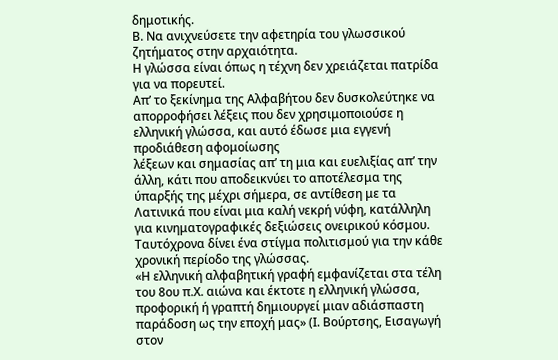δημοτικής.
Β. Να ανιχνεύσετε την αφετηρία του γλωσσικού ζητήματος στην αρχαιότητα.
Η γλώσσα είναι όπως η τέχνη δεν χρειάζεται πατρίδα για να πορευτεί.
Απ’ το ξεκίνημα της Αλφαβήτου δεν δυσκολεύτηκε να απορροφήσει λέξεις που δεν χρησιμοποιούσε η ελληνική γλώσσα, και αυτό έδωσε μια εγγενή προδιάθεση αφομοίωσης
λέξεων και σημασίας απ’ τη μια και ευελιξίας απ’ την άλλη, κάτι που αποδεικνύει το αποτέλεσμα της ύπαρξής της μέχρι σήμερα, σε αντίθεση με τα Λατινικά που είναι μια καλή νεκρή νύφη, κατάλληλη για κινηματογραφικές δεξιώσεις ονειρικού κόσμου. Ταυτόχρονα δίνει ένα στίγμα πολιτισμού για την κάθε χρονική περίοδο της γλώσσας.
«Η ελληνική αλφαβητική γραφή εμφανίζεται στα τέλη του 8ου π.Χ. αιώνα και έκτοτε η ελληνική γλώσσα, προφορική ή γραπτή δημιουργεί μιαν αδιάσπαστη παράδοση ως την εποχή μας» (Ι. Βούρτσης, Εισαγωγή στον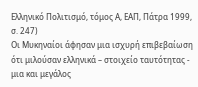Ελληνικό Πολιτισμό, τόμος Α, ΕΑΠ, Πάτρα 1999, σ. 247)
Οι Μυκηναίοι άφησαν μια ισχυρή επιβεβαίωση ότι μιλούσαν ελληνικά – στοιχείο ταυτότητας - μια και μεγάλος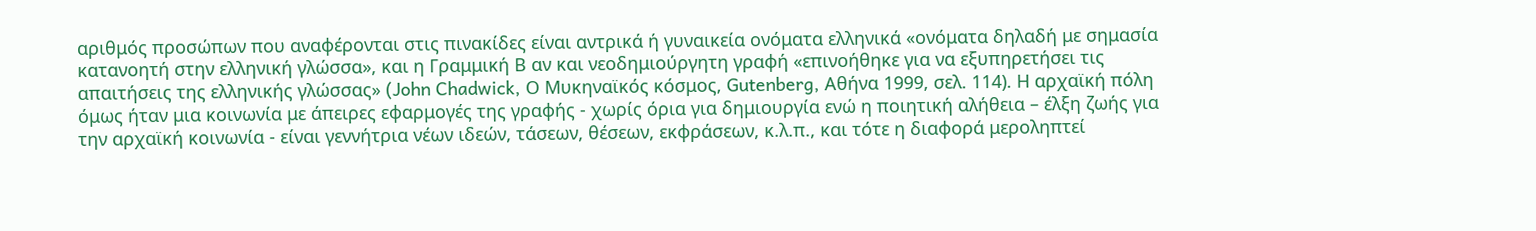αριθμός προσώπων που αναφέρονται στις πινακίδες είναι αντρικά ή γυναικεία ονόματα ελληνικά «ονόματα δηλαδή με σημασία κατανοητή στην ελληνική γλώσσα», και η Γραμμική Β αν και νεοδημιούργητη γραφή «επινοήθηκε για να εξυπηρετήσει τις απαιτήσεις της ελληνικής γλώσσας» (John Chadwick, Ο Μυκηναϊκός κόσμος, Gutenberg, Αθήνα 1999, σελ. 114). Η αρχαϊκή πόλη όμως ήταν μια κοινωνία με άπειρες εφαρμογές της γραφής - χωρίς όρια για δημιουργία ενώ η ποιητική αλήθεια – έλξη ζωής για την αρχαϊκή κοινωνία - είναι γεννήτρια νέων ιδεών, τάσεων, θέσεων, εκφράσεων, κ.λ.π., και τότε η διαφορά μεροληπτεί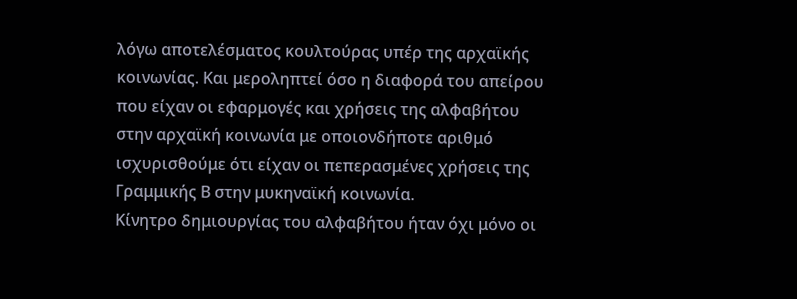λόγω αποτελέσματος κουλτούρας υπέρ της αρχαϊκής κοινωνίας. Και μεροληπτεί όσο η διαφορά του απείρου που είχαν οι εφαρμογές και χρήσεις της αλφαβήτου στην αρχαϊκή κοινωνία με οποιονδήποτε αριθμό ισχυρισθούμε ότι είχαν οι πεπερασμένες χρήσεις της Γραμμικής Β στην μυκηναϊκή κοινωνία.
Κίνητρο δημιουργίας του αλφαβήτου ήταν όχι μόνο οι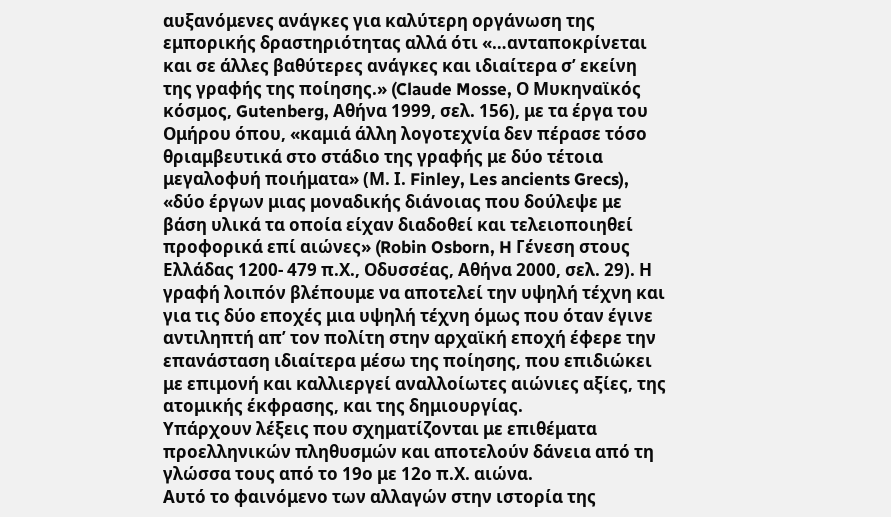αυξανόμενες ανάγκες για καλύτερη οργάνωση της εμπορικής δραστηριότητας αλλά ότι «…ανταποκρίνεται και σε άλλες βαθύτερες ανάγκες και ιδιαίτερα σ’ εκείνη της γραφής της ποίησης.» (Claude Mosse, Ο Μυκηναϊκός κόσμος, Gutenberg, Αθήνα 1999, σελ. 156), με τα έργα του Ομήρου όπου, «καμιά άλλη λογοτεχνία δεν πέρασε τόσο θριαμβευτικά στο στάδιο της γραφής με δύο τέτοια μεγαλοφυή ποιήματα» (Μ. Ι. Finley, Les ancients Grecs), «δύο έργων μιας μοναδικής διάνοιας που δούλεψε με βάση υλικά τα οποία είχαν διαδοθεί και τελειοποιηθεί προφορικά επί αιώνες» (Robin Osborn, H Γένεση στους Ελλάδας 1200- 479 π.Χ., Οδυσσέας, Αθήνα 2000, σελ. 29). Η γραφή λοιπόν βλέπουμε να αποτελεί την υψηλή τέχνη και για τις δύο εποχές μια υψηλή τέχνη όμως που όταν έγινε αντιληπτή απ’ τον πολίτη στην αρχαϊκή εποχή έφερε την επανάσταση ιδιαίτερα μέσω της ποίησης, που επιδιώκει με επιμονή και καλλιεργεί αναλλοίωτες αιώνιες αξίες, της ατομικής έκφρασης, και της δημιουργίας.
Υπάρχουν λέξεις που σχηματίζονται με επιθέματα προελληνικών πληθυσμών και αποτελούν δάνεια από τη γλώσσα τους από το 19ο με 12ο π.Χ. αιώνα.
Αυτό το φαινόμενο των αλλαγών στην ιστορία της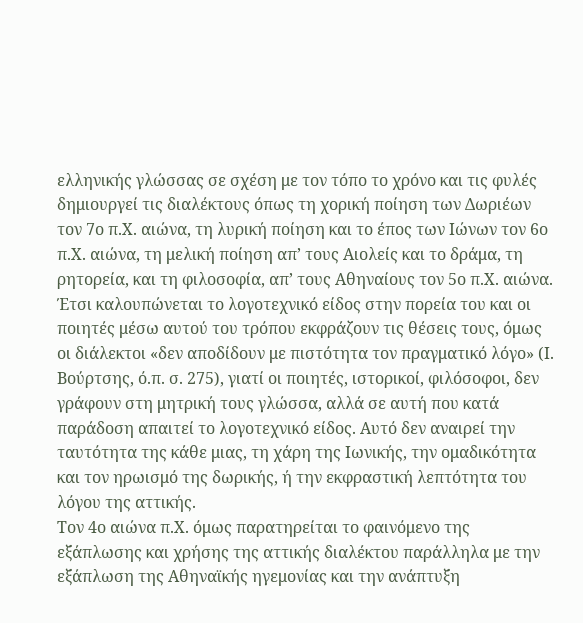ελληνικής γλώσσας σε σχέση με τον τόπο το χρόνο και τις φυλές δημιουργεί τις διαλέκτους όπως τη χορική ποίηση των Δωριέων τον 7ο π.Χ. αιώνα, τη λυρική ποίηση και το έπος των Ιώνων τον 6ο π.Χ. αιώνα, τη μελική ποίηση απ’ τους Αιολείς και το δράμα, τη ρητορεία, και τη φιλοσοφία, απ’ τους Αθηναίους τον 5ο π.Χ. αιώνα. Έτσι καλουπώνεται το λογοτεχνικό είδος στην πορεία του και οι ποιητές μέσω αυτού του τρόπου εκφράζουν τις θέσεις τους, όμως οι διάλεκτοι «δεν αποδίδουν με πιστότητα τον πραγματικό λόγο» (Ι. Βούρτσης, ό.π. σ. 275), γιατί οι ποιητές, ιστορικοί, φιλόσοφοι, δεν γράφουν στη μητρική τους γλώσσα, αλλά σε αυτή που κατά παράδοση απαιτεί το λογοτεχνικό είδος. Αυτό δεν αναιρεί την ταυτότητα της κάθε μιας, τη χάρη της Ιωνικής, την ομαδικότητα και τον ηρωισμό της δωρικής, ή την εκφραστική λεπτότητα του λόγου της αττικής.
Τον 4ο αιώνα π.Χ. όμως παρατηρείται το φαινόμενο της εξάπλωσης και χρήσης της αττικής διαλέκτου παράλληλα με την εξάπλωση της Αθηναϊκής ηγεμονίας και την ανάπτυξη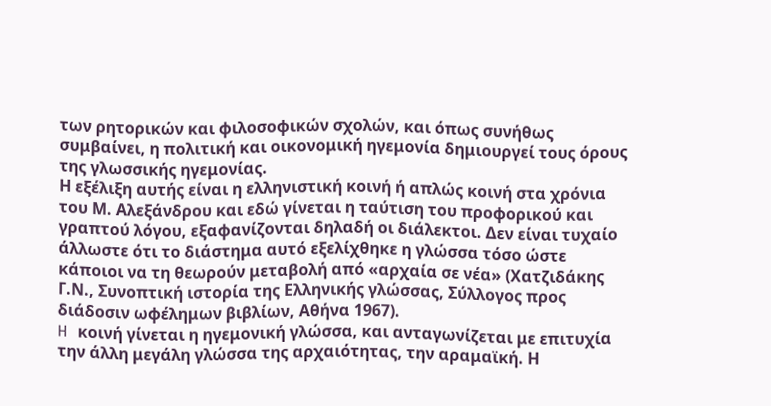των ρητορικών και φιλοσοφικών σχολών, και όπως συνήθως συμβαίνει, η πολιτική και οικονομική ηγεμονία δημιουργεί τους όρους της γλωσσικής ηγεμονίας.
Η εξέλιξη αυτής είναι η ελληνιστική κοινή ή απλώς κοινή στα χρόνια του Μ. Αλεξάνδρου και εδώ γίνεται η ταύτιση του προφορικού και γραπτού λόγου, εξαφανίζονται δηλαδή οι διάλεκτοι. Δεν είναι τυχαίο άλλωστε ότι το διάστημα αυτό εξελίχθηκε η γλώσσα τόσο ώστε κάποιοι να τη θεωρούν μεταβολή από «αρχαία σε νέα» (Χατζιδάκης Γ.Ν., Συνοπτική ιστορία της Ελληνικής γλώσσας, Σύλλογος προς διάδοσιν ωφέλημων βιβλίων, Αθήνα 1967).
H κοινή γίνεται η ηγεμονική γλώσσα, και ανταγωνίζεται με επιτυχία την άλλη μεγάλη γλώσσα της αρχαιότητας, την αραμαϊκή. Η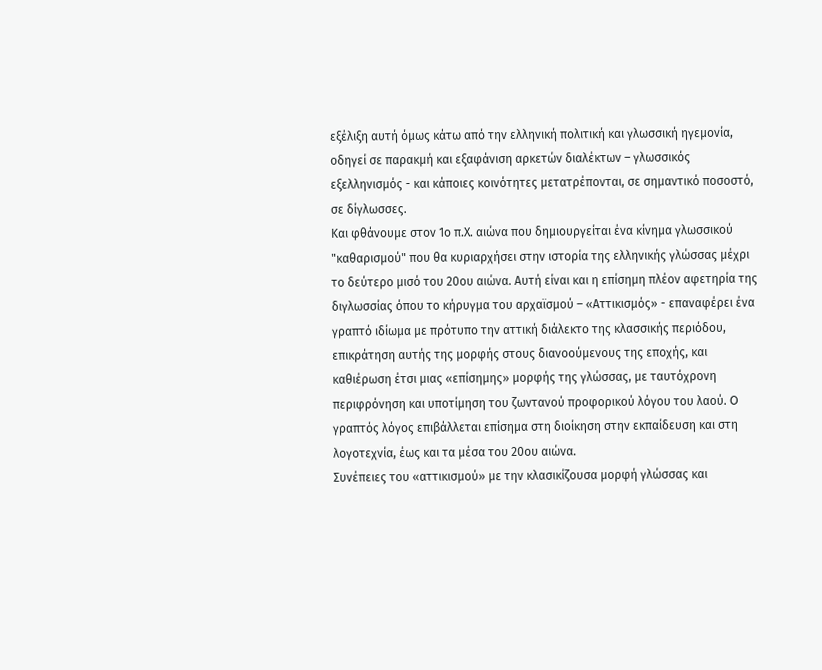εξέλιξη αυτή όμως κάτω από την ελληνική πολιτική και γλωσσική ηγεμονία, οδηγεί σε παρακμή και εξαφάνιση αρκετών διαλέκτων – γλωσσικός εξελληνισμός - και κάποιες κοινότητες μετατρέπονται, σε σημαντικό ποσοστό, σε δίγλωσσες.
Και φθάνουμε στον 1ο π.Χ. αιώνα που δημιουργείται ένα κίνημα γλωσσικού "καθαρισμού" που θα κυριαρχήσει στην ιστορία της ελληνικής γλώσσας μέχρι το δεύτερο μισό του 20ου αιώνα. Αυτή είναι και η επίσημη πλέον αφετηρία της διγλωσσίας όπου το κήρυγμα του αρχαϊσμού – «Αττικισμός» - επαναφέρει ένα γραπτό ιδίωμα με πρότυπο την αττική διάλεκτο της κλασσικής περιόδου, επικράτηση αυτής της μορφής στους διανοούμενους της εποχής, και καθιέρωση έτσι μιας «επίσημης» μορφής της γλώσσας, με ταυτόχρονη περιφρόνηση και υποτίμηση του ζωντανού προφορικού λόγου του λαού. O γραπτός λόγος επιβάλλεται επίσημα στη διοίκηση στην εκπαίδευση και στη λογοτεχνία, έως και τα μέσα του 20ου αιώνα.
Συνέπειες του «αττικισμού» με την κλασικίζουσα μορφή γλώσσας και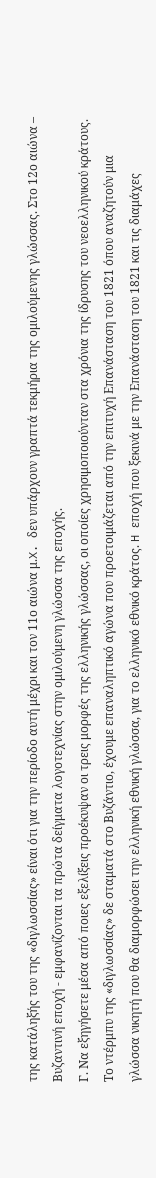της κατάληξής του της «διγλωσσίας» είναι ότι για την περίοδο αυτή μέχρι και τον 11ο αιώνα μ.X. δεν υπάρχουν γραπτά τεκμήρια της ομιλούμενης γλώσσας. Στο 12ο αιώνα – Βυζαντινή εποχή - εμφανίζονται τα πρώτα δείγματα λογοτεχνίας στην ομιλούμενη γλώσσα της εποχής.
Γ. Να εξηγήσετε μέσα από ποιες εξελίξεις προέκυψαν οι τρεις μορφές της ελληνικής γλώσσας, οι οποίες χρησιμοποιούνταν στα χρόνια της ίδρυσης του νεοελληνικού κράτους.
Το ντέρμπυ της «διγλωσσίας» δε σταματά στο Βυζάντιο, έχουμε επαναληπτικό αγώνα που προετοιμάζεται από την επιτυχή Επανάσταση του 1821 όπου αναζητούν μια γλώσσα νικητή που θα διαμορφώσει την ελληνική εθνική γλώσσα, για το ελληνικό εθνικό κράτος. H εποχή που ξεκινά με την Επανάσταση του 1821 και τις διαμάχες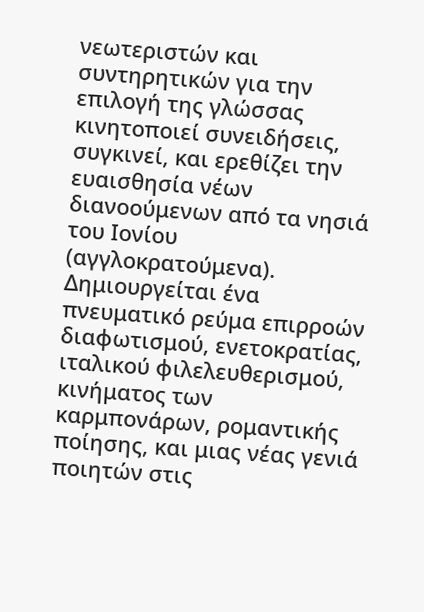νεωτεριστών και συντηρητικών για την επιλογή της γλώσσας κινητοποιεί συνειδήσεις, συγκινεί, και ερεθίζει την ευαισθησία νέων διανοούμενων από τα νησιά του Ιονίου (αγγλοκρατούμενα). Δημιουργείται ένα πνευματικό ρεύμα επιρροών διαφωτισμού, ενετοκρατίας, ιταλικού φιλελευθερισμού, κινήματος των καρμπονάρων, ρομαντικής ποίησης, και μιας νέας γενιά ποιητών στις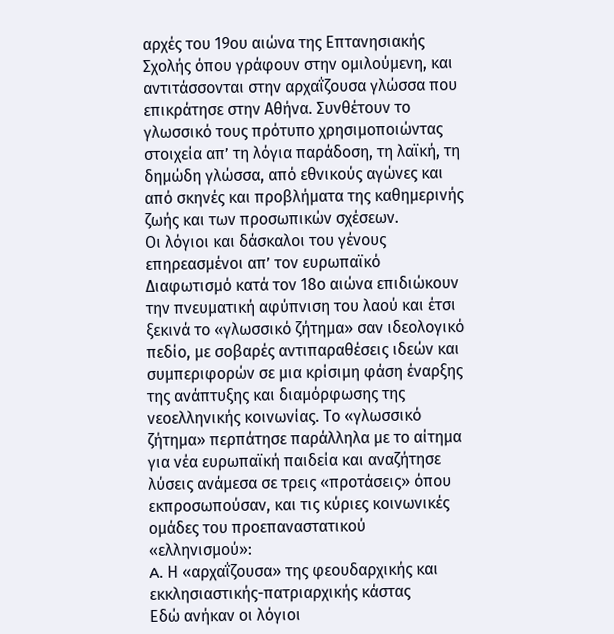αρχές του 19ου αιώνα της Επτανησιακής Σχολής όπου γράφουν στην ομιλούμενη, και αντιτάσσονται στην αρχαΐζουσα γλώσσα που επικράτησε στην Αθήνα. Συνθέτουν το γλωσσικό τους πρότυπο χρησιμοποιώντας στοιχεία απ’ τη λόγια παράδοση, τη λαϊκή, τη δημώδη γλώσσα, από εθνικούς αγώνες και από σκηνές και προβλήματα της καθημερινής ζωής και των προσωπικών σχέσεων.
Οι λόγιοι και δάσκαλοι του γένους επηρεασμένοι απ’ τον ευρωπαϊκό Διαφωτισμό κατά τον 18ο αιώνα επιδιώκουν την πνευματική αφύπνιση του λαού και έτσι ξεκινά το «γλωσσικό ζήτημα» σαν ιδεολογικό πεδίο, με σοβαρές αντιπαραθέσεις ιδεών και συμπεριφορών σε μια κρίσιμη φάση έναρξης της ανάπτυξης και διαμόρφωσης της νεοελληνικής κοινωνίας. Το «γλωσσικό ζήτημα» περπάτησε παράλληλα με το αίτημα για νέα ευρωπαϊκή παιδεία και αναζήτησε λύσεις ανάμεσα σε τρεις «προτάσεις» όπου εκπροσωπούσαν, και τις κύριες κοινωνικές ομάδες του προεπαναστατικού «ελληνισμού»:
A. Η «αρχαΐζουσα» της φεουδαρχικής και εκκλησιαστικής-πατριαρχικής κάστας
Εδώ ανήκαν οι λόγιοι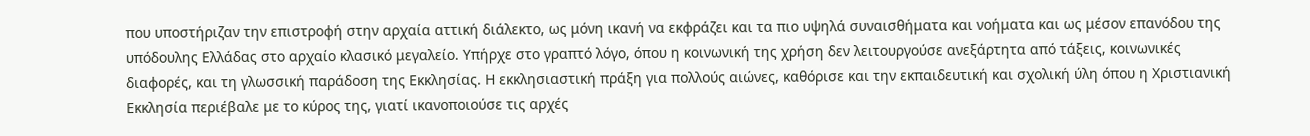που υποστήριζαν την επιστροφή στην αρχαία αττική διάλεκτο, ως μόνη ικανή να εκφράζει και τα πιο υψηλά συναισθήματα και νοήματα και ως μέσον επανόδου της υπόδουλης Ελλάδας στο αρχαίο κλασικό μεγαλείο. Υπήρχε στο γραπτό λόγο, όπου η κοινωνική της χρήση δεν λειτουργούσε ανεξάρτητα από τάξεις, κοινωνικές διαφορές, και τη γλωσσική παράδοση της Εκκλησίας. Η εκκλησιαστική πράξη για πολλούς αιώνες, καθόρισε και την εκπαιδευτική και σχολική ύλη όπου η Χριστιανική Εκκλησία περιέβαλε με το κύρος της, γιατί ικανοποιούσε τις αρχές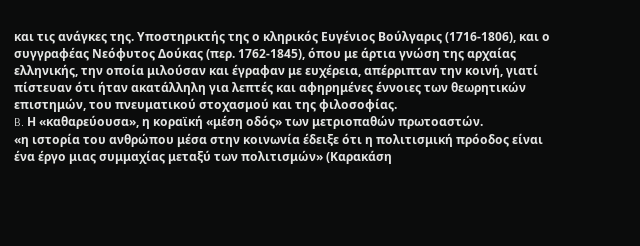και τις ανάγκες της. Υποστηρικτής της ο κληρικός Ευγένιος Βούλγαρις (1716-1806), και ο συγγραφέας Νεόφυτος Δούκας (περ. 1762-1845), όπου με άρτια γνώση της αρχαίας ελληνικής, την οποία μιλούσαν και έγραφαν με ευχέρεια, απέρριπταν την κοινή, γιατί πίστευαν ότι ήταν ακατάλληλη για λεπτές και αφηρημένες έννοιες των θεωρητικών επιστημών, του πνευματικού στοχασμού και της φιλοσοφίας.
B. Η «καθαρεύουσα», η κοραϊκή «μέση οδός» των μετριοπαθών πρωτοαστών.
«η ιστορία του ανθρώπου μέσα στην κοινωνία έδειξε ότι η πολιτισμική πρόοδος είναι ένα έργο μιας συμμαχίας μεταξύ των πολιτισμών» (Καρακάση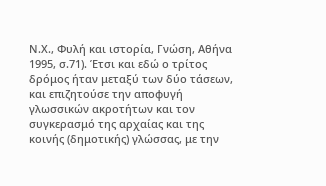Ν.Χ., Φυλή και ιστορία, Γνώση, Αθήνα 1995, σ.71). Έτσι και εδώ ο τρίτος δρόμος ήταν μεταξύ των δύο τάσεων, και επιζητούσε την αποφυγή γλωσσικών ακροτήτων και τον συγκερασμό της αρχαίας και της κοινής (δημοτικής) γλώσσας, με την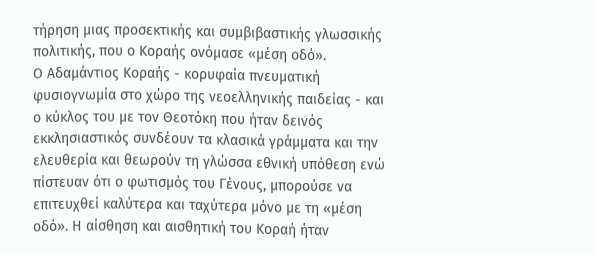τήρηση μιας προσεκτικής και συμβιβαστικής γλωσσικής πολιτικής, που ο Κοραής ονόμασε «μέση οδό».
Ο Αδαμάντιος Κοραής - κορυφαία πνευματική φυσιογνωμία στο χώρο της νεοελληνικής παιδείας - και ο κύκλος του με τον Θεοτόκη που ήταν δεινός εκκλησιαστικός συνδέουν τα κλασικά γράμματα και την ελευθερία και θεωρούν τη γλώσσα εθνική υπόθεση ενώ πίστευαν ότι ο φωτισμός του Γένους, μπορούσε να επιτευχθεί καλύτερα και ταχύτερα μόνο με τη «μέση οδό». Η αίσθηση και αισθητική του Κοραή ήταν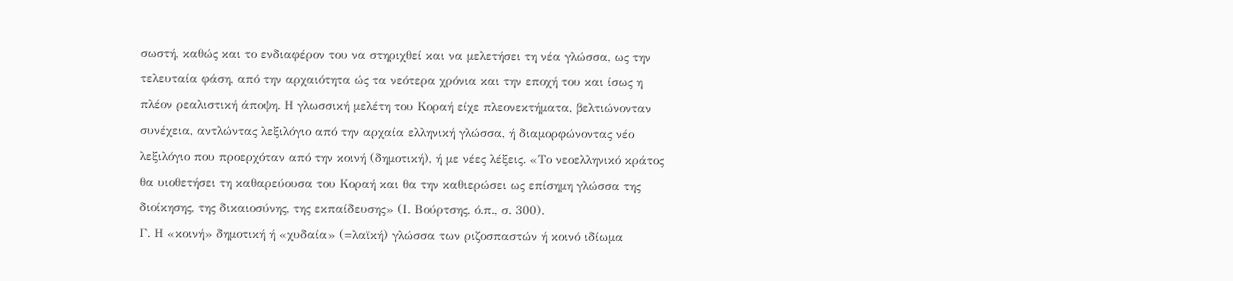σωστή, καθώς και το ενδιαφέρον του να στηριχθεί και να μελετήσει τη νέα γλώσσα, ως την τελευταία φάση, από την αρχαιότητα ώς τα νεότερα χρόνια και την εποχή του και ίσως η πλέον ρεαλιστική άποψη. Η γλωσσική μελέτη του Κοραή είχε πλεονεκτήματα, βελτιώνονταν συνέχεια, αντλώντας λεξιλόγιο από την αρχαία ελληνική γλώσσα, ή διαμορφώνοντας νέο λεξιλόγιο που προερχόταν από την κοινή (δημοτική), ή με νέες λέξεις. «Το νεοελληνικό κράτος θα υιοθετήσει τη καθαρεύουσα του Κοραή και θα την καθιερώσει ως επίσημη γλώσσα της διοίκησης, της δικαιοσύνης, της εκπαίδευσης» (Ι. Βούρτσης, ό.π., σ. 300).
Γ. Η «κοινή» δημοτική ή «χυδαία» (=λαϊκή) γλώσσα των ριζοσπαστών ή κοινό ιδίωμα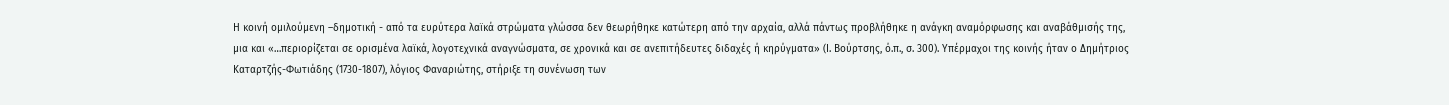Η κοινή ομιλούμενη –δημοτική - από τα ευρύτερα λαϊκά στρώματα γλώσσα δεν θεωρήθηκε κατώτερη από την αρχαία, αλλά πάντως προβλήθηκε η ανάγκη αναμόρφωσης και αναβάθμισής της, μια και «…περιορίζεται σε ορισμένα λαϊκά, λογοτεχνικά αναγνώσματα, σε χρονικά και σε ανεπιτήδευτες διδαχές ή κηρύγματα» (Ι. Βούρτσης, ό.π., σ. 300). Υπέρμαχοι της κοινής ήταν ο Δημήτριος Καταρτζής-Φωτιάδης (1730-1807), λόγιος Φαναριώτης, στήριξε τη συνένωση των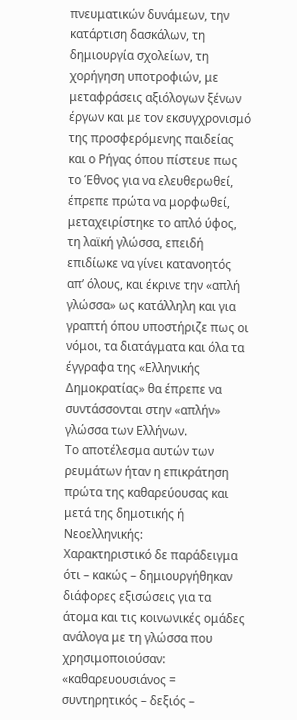πνευματικών δυνάμεων, την κατάρτιση δασκάλων, τη δημιουργία σχολείων, τη χορήγηση υποτροφιών, με μεταφράσεις αξιόλογων ξένων έργων και με τον εκσυγχρονισμό της προσφερόμενης παιδείας και ο Ρήγας όπου πίστευε πως το Έθνος για να ελευθερωθεί, έπρεπε πρώτα να μορφωθεί, μεταχειρίστηκε το απλό ύφος, τη λαϊκή γλώσσα, επειδή επιδίωκε να γίνει κατανοητός απ’ όλους, και έκρινε την «απλή γλώσσα» ως κατάλληλη και για γραπτή όπου υποστήριζε πως οι νόμοι, τα διατάγματα και όλα τα έγγραφα της «Ελληνικής Δημοκρατίας» θα έπρεπε να συντάσσονται στην «απλήν» γλώσσα των Ελλήνων.
Το αποτέλεσμα αυτών των ρευμάτων ήταν η επικράτηση πρώτα της καθαρεύουσας και μετά της δημοτικής ή Νεοελληνικής:
Χαρακτηριστικό δε παράδειγμα ότι – κακώς – δημιουργήθηκαν διάφορες εξισώσεις για τα άτομα και τις κοινωνικές ομάδες ανάλογα με τη γλώσσα που χρησιμοποιούσαν:
«καθαρευουσιάνος = συντηρητικός – δεξιός –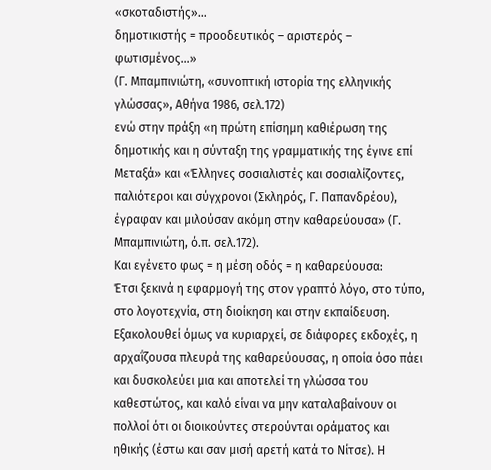«σκοταδιστής»…
δημοτικιστής = προοδευτικός – αριστερός – φωτισμένος…»
(Γ. Μπαμπινιώτη, «συνοπτική ιστορία της ελληνικής γλώσσας», Αθήνα 1986, σελ.172)
ενώ στην πράξη «η πρώτη επίσημη καθιέρωση της δημοτικής και η σύνταξη της γραμματικής της έγινε επί Μεταξά» και «Έλληνες σοσιαλιστές και σοσιαλίζοντες, παλιότεροι και σύγχρονοι (Σκληρός, Γ. Παπανδρέου), έγραφαν και μιλούσαν ακόμη στην καθαρεύουσα» (Γ. Μπαμπινιώτη, ό.π. σελ.172).
Και εγένετο φως = η μέση οδός = η καθαρεύουσα:
Έτσι ξεκινά η εφαρμογή της στον γραπτό λόγο, στο τύπο, στο λογοτεχνία, στη διοίκηση και στην εκπαίδευση. Εξακολουθεί όμως να κυριαρχεί, σε διάφορες εκδοχές, η αρχαΐζουσα πλευρά της καθαρεύουσας, η οποία όσο πάει και δυσκολεύει μια και αποτελεί τη γλώσσα του καθεστώτος, και καλό είναι να μην καταλαβαίνουν οι πολλοί ότι οι διοικούντες στερούνται οράματος και ηθικής (έστω και σαν μισή αρετή κατά το Νίτσε). Η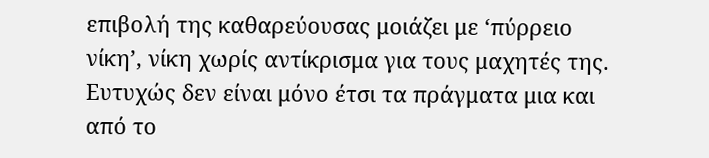επιβολή της καθαρεύουσας μοιάζει με ‘πύρρειο νίκη’, νίκη χωρίς αντίκρισμα για τους μαχητές της. Ευτυχώς δεν είναι μόνο έτσι τα πράγματα μια και από το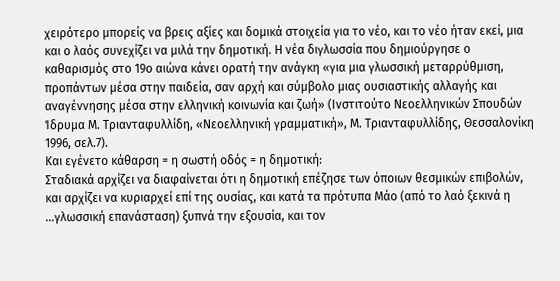χειρότερο μπορείς να βρεις αξίες και δομικά στοιχεία για το νέο, και το νέο ήταν εκεί, μια και ο λαός συνεχίζει να μιλά την δημοτική. Η νέα διγλωσσία που δημιούργησε ο καθαρισμός στο 19ο αιώνα κάνει ορατή την ανάγκη «για μια γλωσσική μεταρρύθμιση, προπάντων μέσα στην παιδεία, σαν αρχή και σύμβολο μιας ουσιαστικής αλλαγής και αναγέννησης μέσα στην ελληνική κοινωνία και ζωή» (Ινστιτούτο Νεοελληνικών Σπουδών Ίδρυμα Μ. Τριανταφυλλίδη, «Νεοελληνική γραμματική», Μ. Τριανταφυλλίδης, Θεσσαλονίκη 1996, σελ.7).
Και εγένετο κάθαρση = η σωστή οδός = η δημοτική:
Σταδιακά αρχίζει να διαφαίνεται ότι η δημοτική επέζησε των όποιων θεσμικών επιβολών, και αρχίζει να κυριαρχεί επί της ουσίας, και κατά τα πρότυπα Μάο (από το λαό ξεκινά η …γλωσσική επανάσταση) ξυπνά την εξουσία, και τον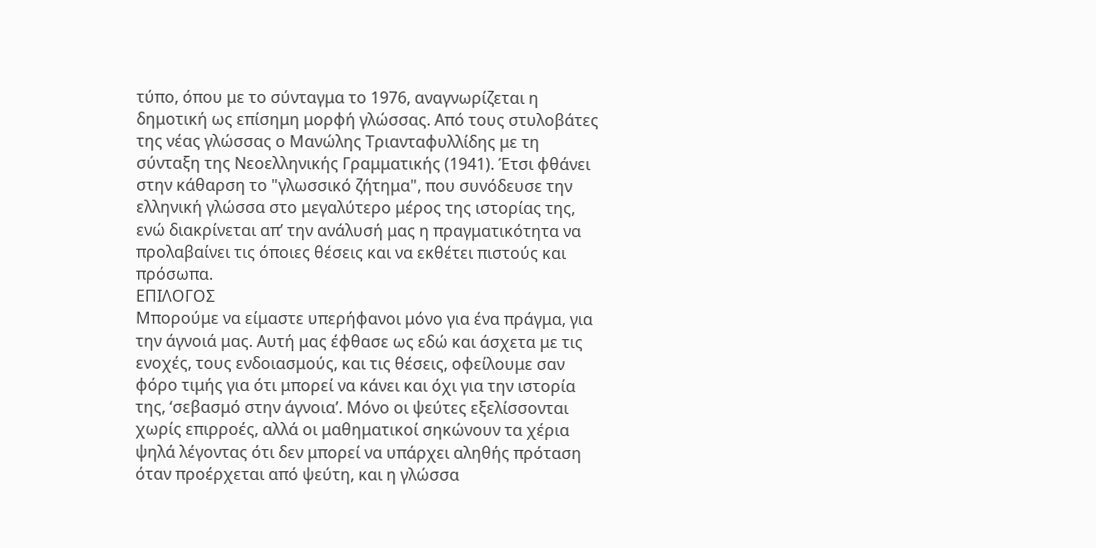τύπο, όπου με το σύνταγμα το 1976, αναγνωρίζεται η δημοτική ως επίσημη μορφή γλώσσας. Από τους στυλοβάτες της νέας γλώσσας ο Μανώλης Τριανταφυλλίδης με τη σύνταξη της Νεοελληνικής Γραμματικής (1941). Έτσι φθάνει στην κάθαρση το "γλωσσικό ζήτημα", που συνόδευσε την ελληνική γλώσσα στο μεγαλύτερο μέρος της ιστορίας της, ενώ διακρίνεται απ’ την ανάλυσή μας η πραγματικότητα να προλαβαίνει τις όποιες θέσεις και να εκθέτει πιστούς και πρόσωπα.
ΕΠΙΛΟΓΟΣ
Μπορούμε να είμαστε υπερήφανοι μόνο για ένα πράγμα, για την άγνοιά μας. Αυτή μας έφθασε ως εδώ και άσχετα με τις ενοχές, τους ενδοιασμούς, και τις θέσεις, οφείλουμε σαν φόρο τιμής για ότι μπορεί να κάνει και όχι για την ιστορία της, ‘σεβασμό στην άγνοια’. Μόνο οι ψεύτες εξελίσσονται χωρίς επιρροές, αλλά οι μαθηματικοί σηκώνουν τα χέρια ψηλά λέγοντας ότι δεν μπορεί να υπάρχει αληθής πρόταση όταν προέρχεται από ψεύτη, και η γλώσσα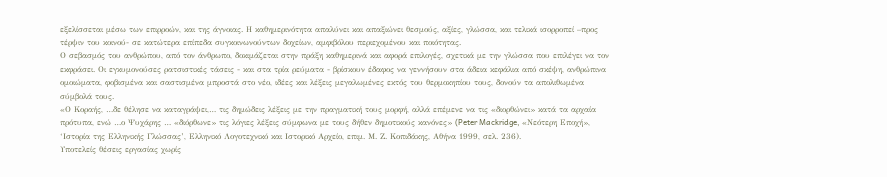εξελίσσεται μέσω των επιρροών, και της άγνοιας. Η καθημερινότητα απαλύνει και απαξιώνει θεσμούς, αξίες, γλώσσα, και τελικά ισορροπεί –προς τέρψιν του κοινού- σε κατώτερα επίπεδα συγκοινωνούντων δοχείων, αμφιβόλου περιεχομένου και ποιότητας.
Ο σεβασμός του ανθρώπου, από τον άνθρωπο, δοκιμάζεται στην πράξη καθημερινά και αφορά επιλογές, σχετικά με την γλώσσα που επιλέγει να τον εκφράσει. Οι εγκυμονούσες ρατσιστικές τάσεις - και στα τρία ρεύματα - βρίσκουν έδαφος να γεννήσουν στα άδεια κεφάλια από σκέψη, ανθρώπινα ομοιώματα, φοβισμένα και σαστισμένα μπροστά στο νέο, ιδέες και λέξεις μεγαλωμένες εκτός του θερμοκηπίου τους, δονούν τα απολιθωμένα σύμβολά τους.
«Ο Κοραής, …δε θέλησε να καταγράψει,… τις δημώδεις λέξεις με την πραγματική τους μορφή, αλλά επέμενε να τις «διορθώνει» κατά τα αρχαία πρότυπα, ενώ …ο Ψυχάρης … «διόρθωνε» τις λόγιες λέξεις σύμφωνα με τους δήθεν δημοτικούς κανόνες» (Peter Mackridge, «Νεότερη Εποχή», ‘Ιστορία της Ελληνικής Γλώσσας’, Ελληνικό Λογοτεχνικό και Ιστορικό Αρχείο, επιμ. Μ. Ζ. Κοπιδάκης, Αθήνα 1999, σελ. 236).
Υποτελείς θέσεις εργασίας χωρίς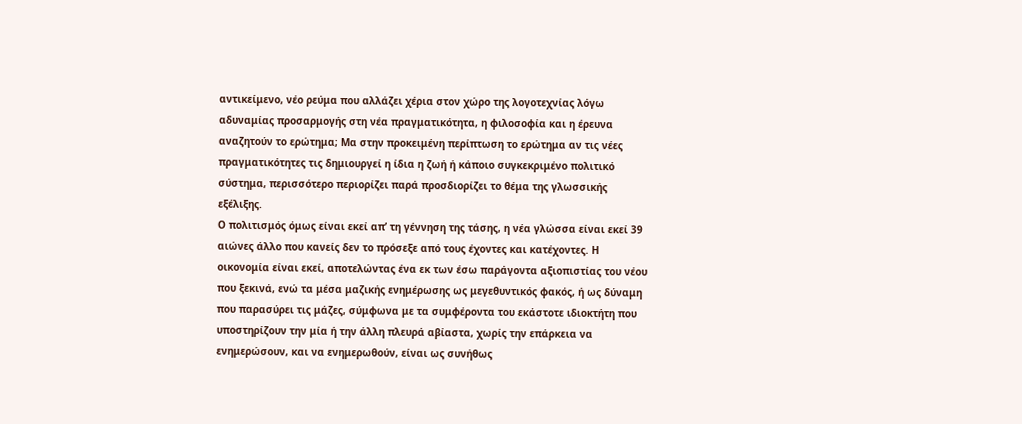αντικείμενο, νέο ρεύμα που αλλάζει χέρια στον χώρο της λογοτεχνίας λόγω αδυναμίας προσαρμογής στη νέα πραγματικότητα, η φιλοσοφία και η έρευνα αναζητούν το ερώτημα; Μα στην προκειμένη περίπτωση το ερώτημα αν τις νέες πραγματικότητες τις δημιουργεί η ίδια η ζωή ή κάποιο συγκεκριμένο πολιτικό σύστημα, περισσότερο περιορίζει παρά προσδιορίζει το θέμα της γλωσσικής εξέλιξης.
Ο πολιτισμός όμως είναι εκεί απ’ τη γέννηση της τάσης, η νέα γλώσσα είναι εκεί 39 αιώνες άλλο που κανείς δεν το πρόσεξε από τους έχοντες και κατέχοντες. Η οικονομία είναι εκεί, αποτελώντας ένα εκ των έσω παράγοντα αξιοπιστίας του νέου που ξεκινά, ενώ τα μέσα μαζικής ενημέρωσης ως μεγεθυντικός φακός, ή ως δύναμη που παρασύρει τις μάζες, σύμφωνα με τα συμφέροντα του εκάστοτε ιδιοκτήτη που υποστηρίζουν την μία ή την άλλη πλευρά αβίαστα, χωρίς την επάρκεια να ενημερώσουν, και να ενημερωθούν, είναι ως συνήθως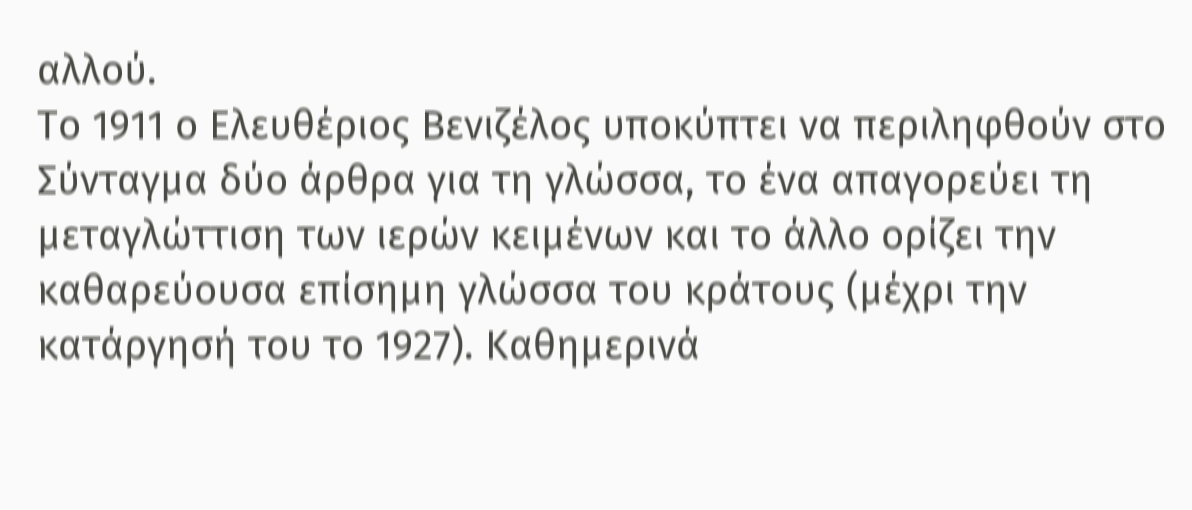αλλού.
Το 1911 ο Ελευθέριος Βενιζέλος υποκύπτει να περιληφθούν στο Σύνταγμα δύο άρθρα για τη γλώσσα, το ένα απαγορεύει τη μεταγλώττιση των ιερών κειμένων και το άλλο ορίζει την καθαρεύουσα επίσημη γλώσσα του κράτους (μέχρι την κατάργησή του το 1927). Καθημερινά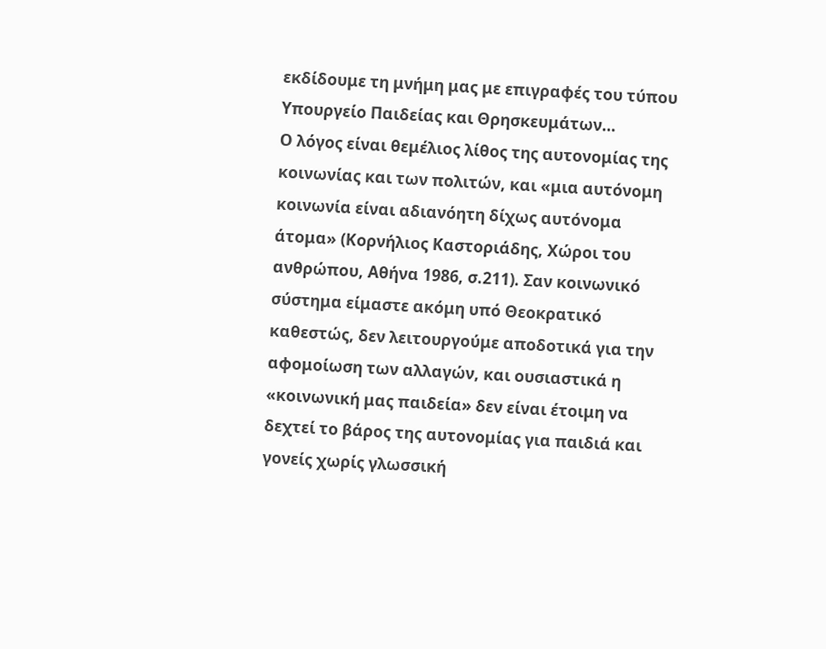εκδίδουμε τη μνήμη μας με επιγραφές του τύπου Υπουργείο Παιδείας και Θρησκευμάτων…
Ο λόγος είναι θεμέλιος λίθος της αυτονομίας της κοινωνίας και των πολιτών, και «μια αυτόνομη κοινωνία είναι αδιανόητη δίχως αυτόνομα άτομα» (Κορνήλιος Καστοριάδης, Χώροι του ανθρώπου, Αθήνα 1986, σ.211). Σαν κοινωνικό σύστημα είμαστε ακόμη υπό Θεοκρατικό καθεστώς, δεν λειτουργούμε αποδοτικά για την αφομοίωση των αλλαγών, και ουσιαστικά η «κοινωνική μας παιδεία» δεν είναι έτοιμη να δεχτεί το βάρος της αυτονομίας για παιδιά και γονείς χωρίς γλωσσική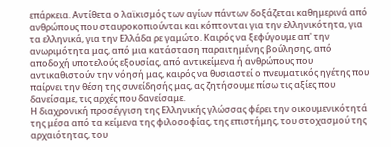επάρκεια. Αντίθετα ο λαϊκισμός των αγίων πάντων δοξάζεται καθημερινά από ανθρώπους που σταυροκοπιούνται και κόπτονται για την ελληνικότητα, για τα ελληνικά, για την Ελλάδα ρε γαμώτο. Καιρός να ξεφύγουμε απ' την ανωριμότητα μας, από μια κατάσταση παραιτημένης βούλησης, από αποδοχή υποτελούς εξουσίας, από αντικείμενα ή ανθρώπους που αντικαθιστούν την νόησή μας, καιρός να θυσιαστεί ο πνευματικός ηγέτης που παίρνει την θέση της συνείδησής μας, ας ζητήσουμε πίσω τις αξίες που δανείσαμε, τις αρχές που δανείσαμε.
Η διαχρονική προσέγγιση της Ελληνικής γλώσσας φέρει την οικουμενικότητά της μέσα από τα κείμενα της φιλοσοφίας, της επιστήμης, του στοχασμού της αρχαιότητας, του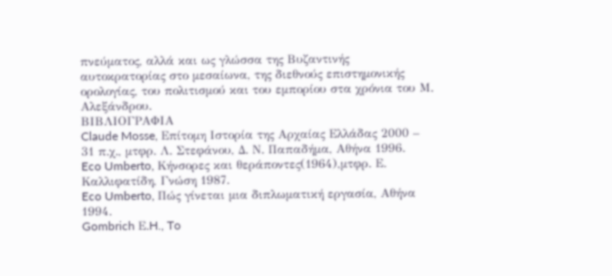πνεύματος, αλλά και ως γλώσσα της Βυζαντινής αυτοκρατορίας στο μεσαίωνα, της διεθνούς επιστημονικής ορολογίας, του πολιτισμού και του εμπορίου στα χρόνια του Μ. Αλεξάνδρου.
ΒΙΒΛΙΟΓΡΑΦΙΑ
Claude Mosse, Επίτομη Ιστορία της Αρχαίας Ελλάδας 2000 – 31 π.χ., μτφρ. Λ. Στεφάνου, Δ. Ν. Παπαδήμα, Αθήνα 1996.
Eco Umberto, Κήνσορες και θεράποντες(1964),μτφρ. Ε. Καλλιφατίδη, Γνώση 1987.
Eco Umberto, Πώς γίνεται μια διπλωματική εργασία, Αθήνα 1994.
Gombrich Ε.H., To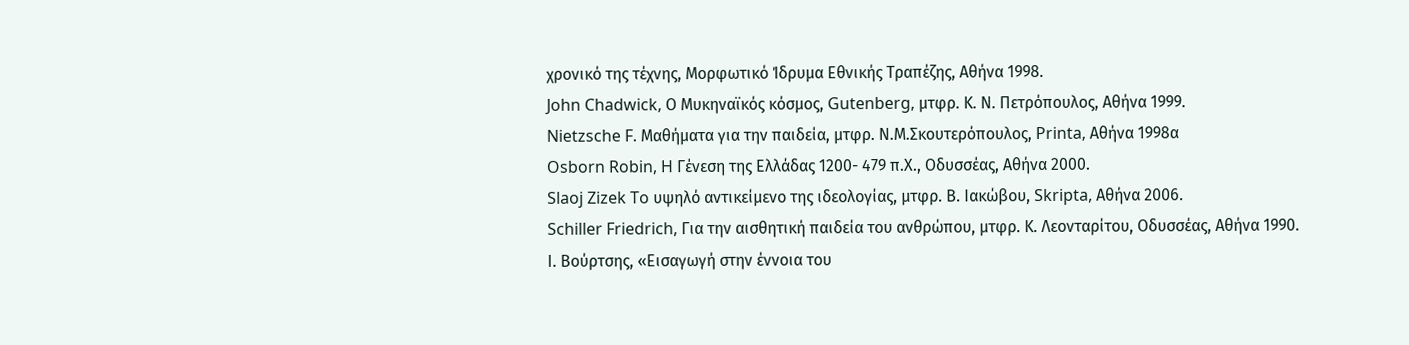χρονικό της τέχνης, Μορφωτικό Ίδρυμα Εθνικής Τραπέζης, Αθήνα 1998.
John Chadwick, Ο Μυκηναϊκός κόσμος, Gutenberg, μτφρ. Κ. Ν. Πετρόπουλος, Αθήνα 1999.
Nietzsche F. Μαθήματα για την παιδεία, μτφρ. Ν.Μ.Σκουτερόπουλος, Printa, Αθήνα 1998α
Osborn Robin, H Γένεση της Ελλάδας 1200- 479 π.Χ., Οδυσσέας, Αθήνα 2000.
Slaoj Zizek To υψηλό αντικείμενο της ιδεολογίας, μτφρ. Β. Ιακώβου, Skripta, Αθήνα 2006.
Schiller Friedrich, Για την αισθητική παιδεία του ανθρώπου, μτφρ. Κ. Λεονταρίτου, Οδυσσέας, Αθήνα 1990.
Ι. Βούρτσης, «Εισαγωγή στην έννοια του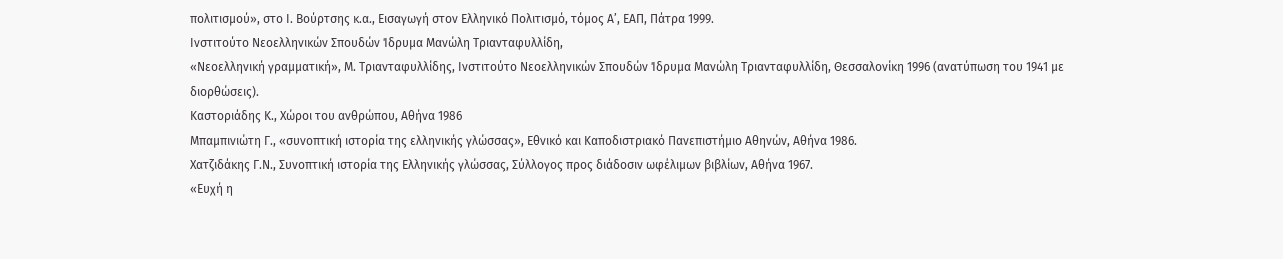πολιτισμού», στο Ι. Βούρτσης κ.α., Εισαγωγή στον Ελληνικό Πολιτισμό, τόμος Α’, ΕΑΠ, Πάτρα 1999.
Ινστιτούτο Νεοελληνικών Σπουδών Ίδρυμα Μανώλη Τριανταφυλλίδη,
«Νεοελληνική γραμματική», Μ. Τριανταφυλλίδης, Ινστιτούτο Νεοελληνικών Σπουδών Ίδρυμα Μανώλη Τριανταφυλλίδη, Θεσσαλονίκη 1996 (ανατύπωση του 1941 με διορθώσεις).
Καστοριάδης Κ., Χώροι του ανθρώπου, Αθήνα 1986
Μπαμπινιώτη Γ., «συνοπτική ιστορία της ελληνικής γλώσσας», Εθνικό και Καποδιστριακό Πανεπιστήμιο Αθηνών, Αθήνα 1986.
Χατζιδάκης Γ.Ν., Συνοπτική ιστορία της Ελληνικής γλώσσας, Σύλλογος προς διάδοσιν ωφέλιμων βιβλίων, Αθήνα 1967.
«Ευχή η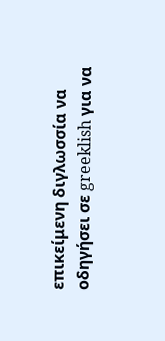επικείμενη διγλωσσία να οδηγήσει σε greeklish για να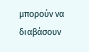μπορούν να διαβάσουν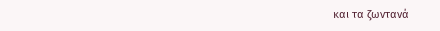και τα ζωντανά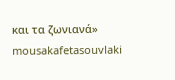και τα ζωνιανά»
mousakafetasouvlaki